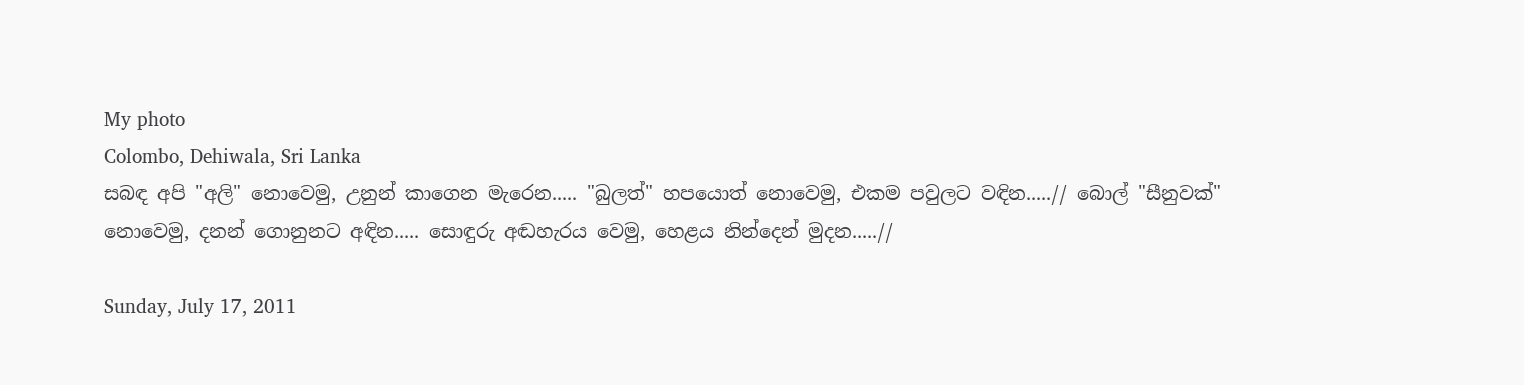My photo
Colombo, Dehiwala, Sri Lanka
සබඳ අපි "අලි" නොවෙමු, උනුන් කාගෙන මැරෙන..... "බුලත්" හපයොත් නොවෙමු, එකම පවුලට වඳින.....// බොල් "සීනුවක්" නොවෙමු, දනන් ගොනුනට අඳින..... සොඳුරු අඬහැරය වෙමු, හෙළය නින්දෙන් මුදන.....//

Sunday, July 17, 2011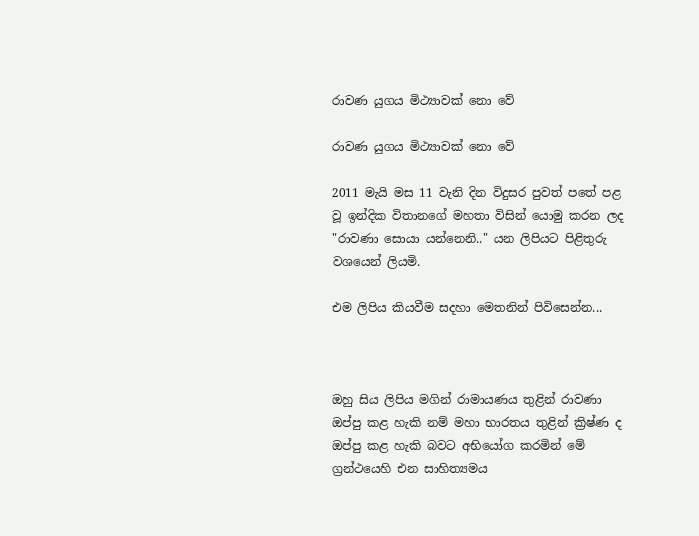රාවණ යුගය මිථ්‍යාවක්‌ නො වේ

රාවණ යුගය මිථ්‍යාවක්‌ නො වේ

2011 මැයි මස 11 වැනි දින විදුසර පුවත් පතේ පළ වූ ඉන්දික විතානගේ මහතා විසින් යොමු කරන ලද "රාවණා සොයා යන්නෙනි.." යන ලිපියට පිළිතුරු වශයෙන් ලියමි.

එම ලිපිය කියවීම සදහා මෙතනින් පිවිසෙන්න...



ඔහු සිය ලිපිය මගින් රාමායණය තුළින් රාවණා ඔප්පු කළ හැකි නම් මහා භාරතය තුළින් ක්‍රිෂ්ණ ද ඔප්පු කළ හැකි බවට අභියෝග කරමින් මේ ග්‍රන්ථයෙහි එන සාහිත්‍යමය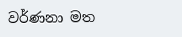වර්ණනා මත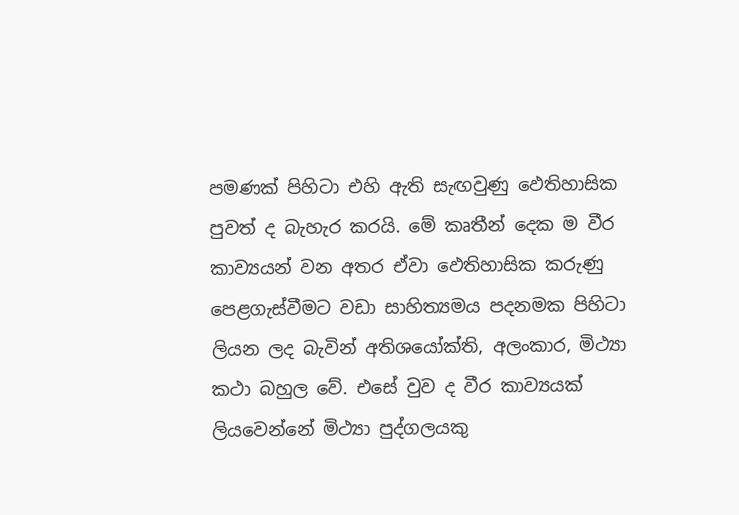පමණක්‌ පිහිටා එහි ඇති සැඟවුණු ඵෙතිහාසික පුවත් ද බැහැර කරයි. මේ කෘතීන් දෙක ම වීර කාව්‍යයන් වන අතර ඒවා ඵෙතිහාසික කරුණු පෙළගැස්‌වීමට වඩා සාහිත්‍යමය පදනමක පිහිටා ලියන ලද බැවින් අතිශයෝක්‌ති, අලංකාර, මිථ්‍යා කථා බහුල වේ. එසේ වුව ද වීර කාව්‍යයක්‌ ලියවෙන්නේ මිථ්‍යා පුද්ගලයකු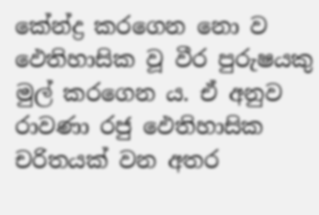කේන්ද්‍ර කරගෙන නො ව ඵෙතිහාසික වූ වීර පුරුෂයකු මුල් කරගෙන ය. ඒ අනුව රාවණා රජු ඵෙතිහාසික චරිතයක්‌ වන අතර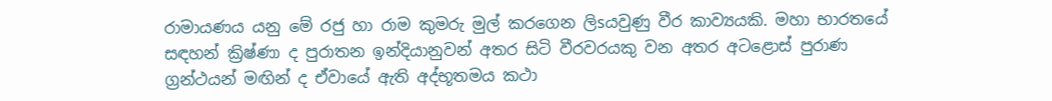රාමායණය යනු මේ රජු හා රාම කුමරු මුල් කරගෙන ලිsයවුණු වීර කාව්‍යයකි. මහා භාරතයේ සඳහන් ක්‍රිෂ්ණා ද පුරාතන ඉන්දියානුවන් අතර සිටි වීරවරයකු වන අතර අටළොස්‌ පුරාණ ග්‍රන්ථයන් මඟින් ද ඒවායේ ඇති අද්භූතමය කථා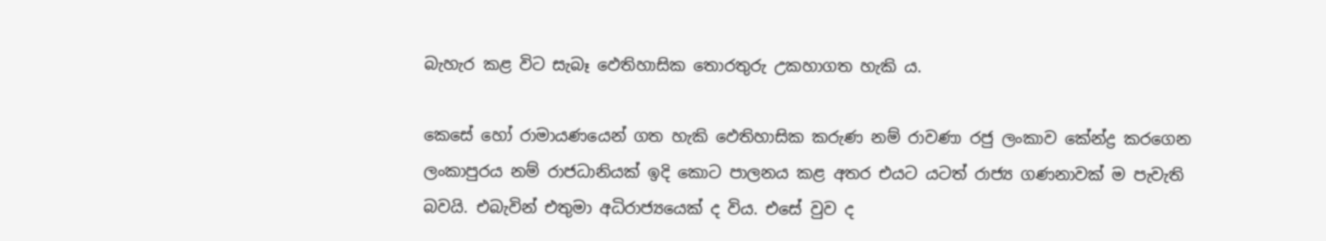බැහැර කළ විට සැබෑ ඵෙතිහාසික තොරතුරු උකහාගත හැකි ය.

කෙසේ හෝ රාමායණයෙන් ගත හැකි ඵෙතිහාසික කරුණ නම් රාවණා රජු ලංකාව කේන්ද්‍ර කරගෙන ලංකාපුරය නම් රාජධානියක්‌ ඉදි කොට පාලනය කළ අතර එයට යටත් රාජ්‍ය ගණනාවක්‌ ම පැවැති බවයි. එබැවින් එතුමා අධිරාජ්‍යයෙක්‌ ද විය. එසේ වුව ද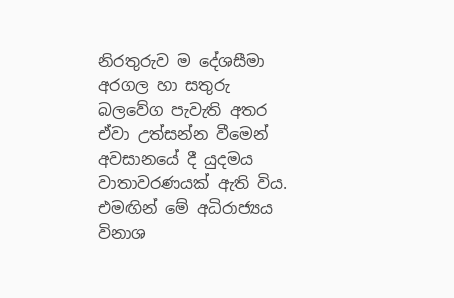නිරතුරුව ම දේශසීමා අරගල හා සතුරු බලවේග පැවැති අතර ඒවා උත්සන්න වීමෙන් අවසානයේ දී යුදමය වාතාවරණයක්‌ ඇති විය. එමඟින් මේ අධිරාජ්‍යය විනාශ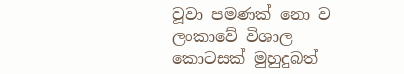වූවා පමණක්‌ නො ව ලංකාවේ විශාල කොටසක්‌ මුහුදුබත්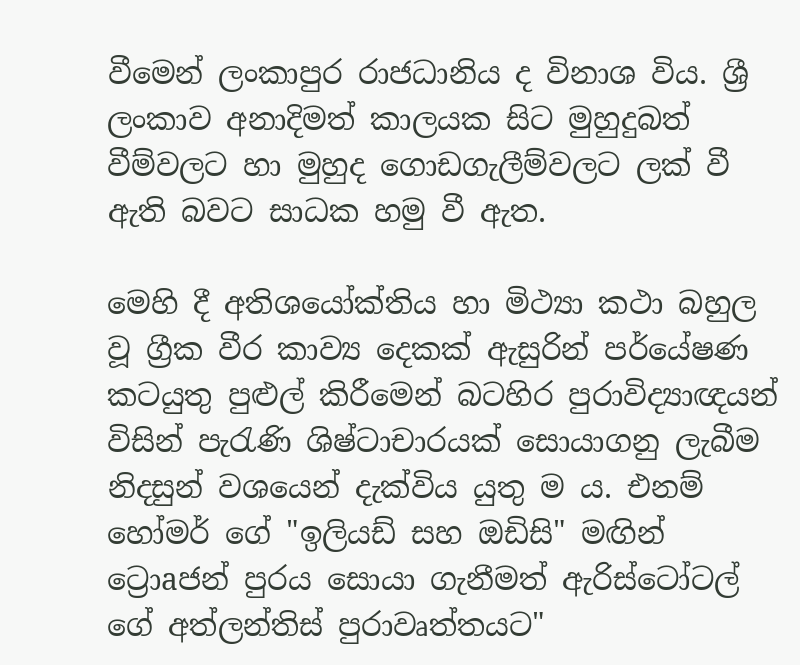වීමෙන් ලංකාපුර රාජධානිය ද විනාශ විය. ශ්‍රී ලංකාව අනාදිමත් කාලයක සිට මුහුදුබත් වීම්වලට හා මුහුද ගොඩගැලීම්වලට ලක්‌ වී ඇති බවට සාධක හමු වී ඇත.

මෙහි දී අතිශයෝක්‌තිය හා මිථ්‍යා කථා බහුල වූ ග්‍රීක වීර කාව්‍ය දෙකක්‌ ඇසුරින් පර්යේෂණ කටයුතු පුළුල් කිරීමෙන් බටහිර පුරාවිද්‍යාඥයන් විසින් පැරැණි ශිෂ්ටාචාරයක්‌ සොයාගනු ලැබීම නිදසුන් වශයෙන් දැක්‌විය යුතු ම ය. එනම් හෝමර් ගේ "ඉලියඩ් සහ ඔඩිසි" මඟින් ට්‍රොaජන් පුරය සොයා ගැනීමත් ඇරිස්‌ටෝටල් ගේ අත්ලන්තිස්‌ පුරාවෘත්තයට"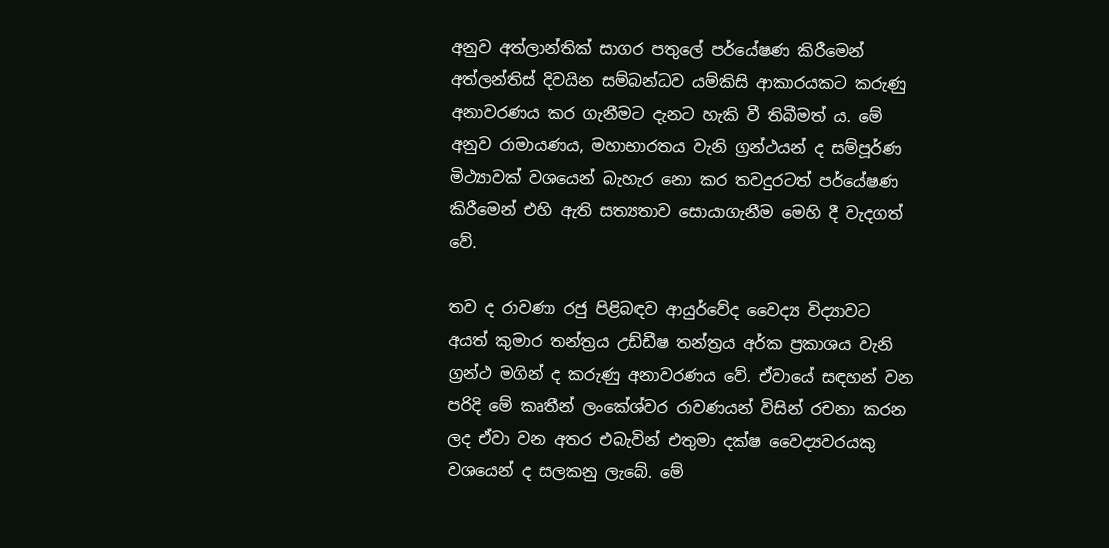අනුව අත්ලාන්තික්‌ සාගර පතුලේ පර්යේෂණ කිරීමෙන් අත්ලන්තිස්‌ දිවයින සම්බන්ධව යම්කිසි ආකාරයකට කරුණු අනාවරණය කර ගැනීමට දැනට හැකි වී තිබීමත් ය. මේ අනුව රාමායණය, මහාභාරතය වැනි ග්‍රන්ථයන් ද සම්පූර්ණ මිථ්‍යාවක්‌ වශයෙන් බැහැර නො කර තවදුරටත් පර්යේෂණ කිරීමෙන් එහි ඇති සත්‍යතාව සොයාගැනීම මෙහි දී වැදගත් වේ.

තව ද රාවණා රජු පිළිබඳව ආයුර්වේද වෛද්‍ය විද්‍යාවට අයත් කුමාර තන්ත්‍රය උඩ්ඩීෂ තන්ත්‍රය අර්ක ප්‍රකාශය වැනි ග්‍රන්ථ මගින් ද කරුණු අනාවරණය වේ. ඒවායේ සඳහන් වන පරිදි මේ කෘතීන් ලංකේශ්වර රාවණයන් විසින් රචනා කරන ලද ඒවා වන අතර එබැවින් එතුමා දක්‌ෂ වෛද්‍යවරයකු වශයෙන් ද සලකනු ලැබේ. මේ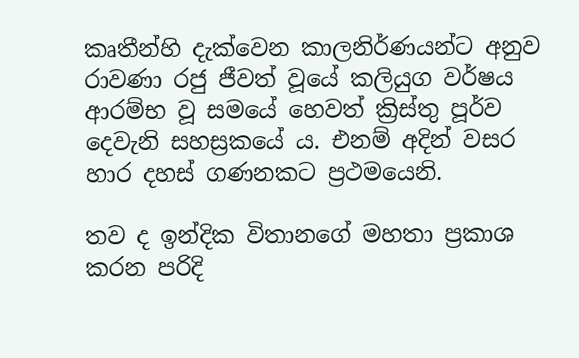කෘතීන්හි දැක්‌වෙන කාලනිර්ණයන්ට අනුව රාවණා රජු ජීවත් වූයේ කලියුග වර්ෂය ආරම්භ වූ සමයේ හෙවත් ක්‍රිස්‌තු පූර්ව දෙවැනි සහස්‍රකයේ ය. එනම් අදින් වසර හාර දහස්‌ ගණනකට ප්‍රථමයෙනි.

තව ද ඉන්දික විතානගේ මහතා ප්‍රකාශ කරන පරිදි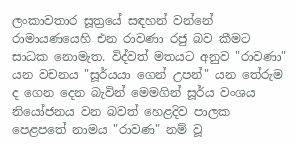ලංකාවතාර සූත්‍රයේ සඳහන් වන්නේ රාමායණයෙහි එන රාවණා රජු බව කීමට සාධක නොමැත. විද්වත් මතයට අනුව "රාවණා" යන වචනය "සූර්යයා ගෙන් උපන්" යන තේරුම ද ගෙන දෙන බැවින් මෙමගින් සූර්ය වංශය නියෝජනය වන බවත් හෙළදිව පාලක පෙළපතේ නාමය "රාවණ" නම් වූ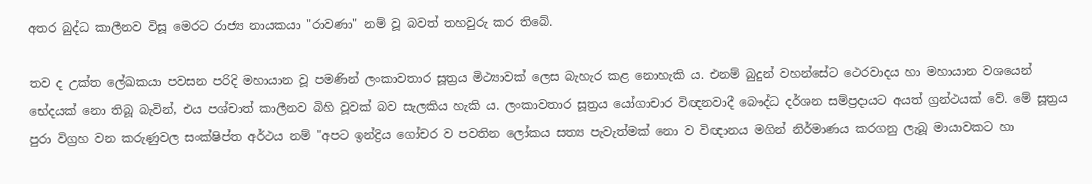අතර බුද්ධ කාලීනව විසූ මෙරට රාජ්‍ය නායකයා "රාවණා" නම් වූ බවත් තහවුරු කර තිබේ.

තව ද උක්‌ත ලේඛකයා පවසන පරිදි මහායාන වූ පමණින් ලංකාවතාර සූත්‍රය මිථ්‍යාවක්‌ ලෙස බැහැර කළ නොහැකි ය. එනම් බුදුන් වහන්සේට ථෙරවාදය හා මහායාන වශයෙන් භේදයක්‌ නො තිබූ බැවින්, එය පශ්චාත් කාලීනව බිහි වූවක්‌ බව සැලකිය හැකි ය. ලංකාවතාර සූත්‍රය යෝගාචාර විඥනවාදී බෞද්ධ දර්ශන සම්ප්‍රදායට අයත් ග්‍රන්ථයක්‌ වේ. මේ සූත්‍රය පුරා විග්‍රහ වන කරුණුවල සංක්‌ෂිප්ත අර්ථය නම් "අපට ඉන්ද්‍රිය ගෝචර ව පවතින ලෝකය සත්‍ය පැවැත්මක්‌ නො ව විඥානය මගින් නිර්මාණය කරගනු ලැබූ මායාවකට හා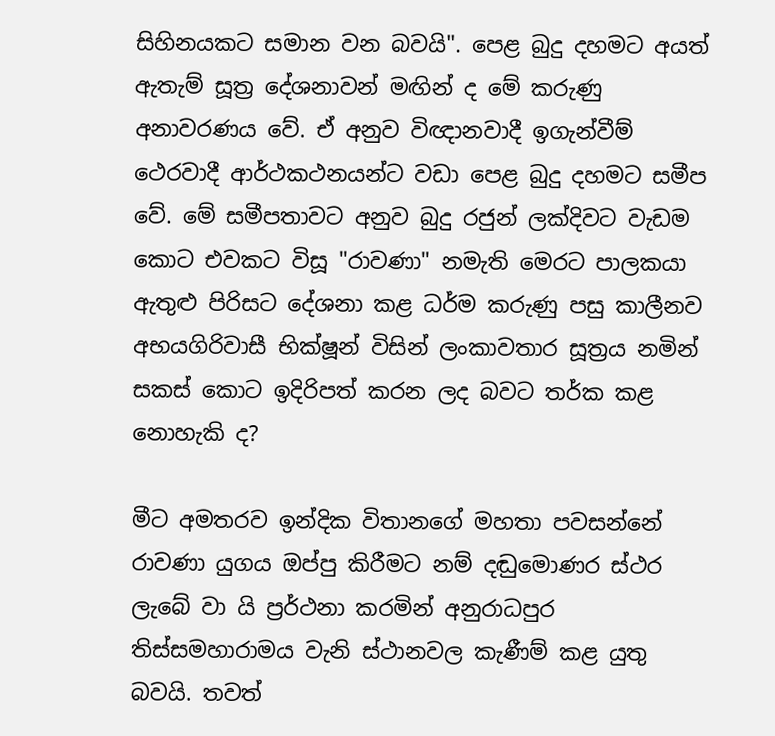සිහිනයකට සමාන වන බවයි". පෙළ බුදු දහමට අයත් ඇතැම් සූත්‍ර දේශනාවන් මඟින් ද මේ කරුණු අනාවරණය වේ. ඒ අනුව විඥානවාදී ඉගැන්වීම් ථෙරවාදී ආර්ථකථනයන්ට වඩා පෙළ බුදු දහමට සමීප වේ. මේ සමීපතාවට අනුව බුදු රජුන් ලක්‌දිවට වැඩම කොට එවකට විසූ "රාවණා" නමැති මෙරට පාලකයා ඇතුළු පිරිසට දේශනා කළ ධර්ම කරුණු පසු කාලීනව අභයගිරිවාසී භික්‌ෂූන් විසින් ලංකාවතාර සූත්‍රය නමින් සකස්‌ කොට ඉදිරිපත් කරන ලද බවට තර්ක කළ නොහැකි ද?

මීට අමතරව ඉන්දික විතානගේ මහතා පවසන්නේ රාවණා යුගය ඔප්පු කිරීමට නම් දඬුමොණර ස්‌ථර ලැබේ වා යි ප්‍රර්ථනා කරමින් අනුරාධපුර තිස්‌සමහාරාමය වැනි ස්‌ථානවල කැණීම් කළ යුතු බවයි. තවත්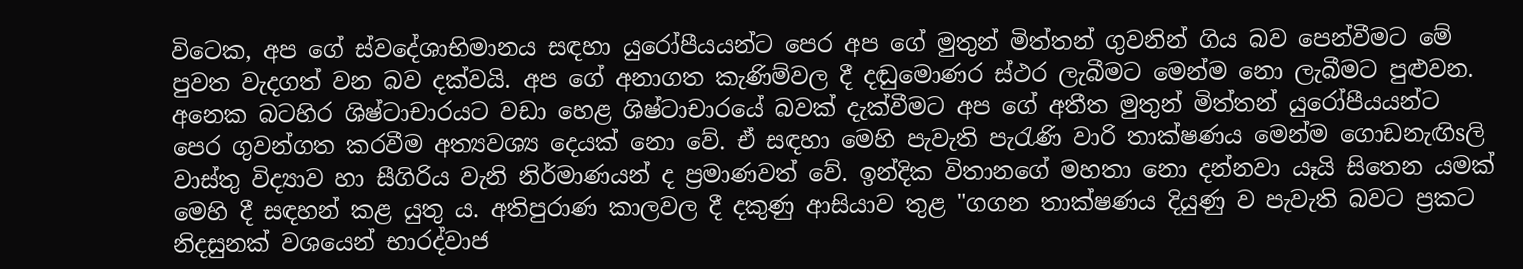විටෙක, අප ගේ ස්‌වදේශාභිමානය සඳහා යුරෝපීයයන්ට පෙර අප ගේ මුතුන් මිත්තන් ගුවනින් ගිය බව පෙන්වීමට මේ පුවත වැදගත් වන බව දක්‌වයි. අප ගේ අනාගත කැණිම්වල දී දඬුමොණර ස්‌ථර ලැබීමට මෙන්ම නො ලැබීමට පුළුවන. අනෙක බටහිර ශිෂ්ටාචාරයට වඩා හෙළ ශිෂ්ටාචාරයේ බවක්‌ දැක්‌වීමට අප ගේ අතීත මුතුන් මිත්තන් යුරෝපීයයන්ට පෙර ගුවන්ගත කරවීම අත්‍යවශ්‍ය දෙයක්‌ නො වේ. ඒ සඳහා මෙහි පැවැති පැරැණි වාරි තාක්‌ෂණය මෙන්ම ගොඩනැඟිsලි වාස්‌තු විද්‍යාව හා සීගිරිය වැනි නිර්මාණයන් ද ප්‍රමාණවත් වේ. ඉන්දික විතානගේ මහතා නො දන්නවා යෑයි සිතෙන යමක්‌ මෙහි දී සඳහන් කළ යුතු ය. අතිපුරාණ කාලවල දී දකුණු ආසියාව තුළ "ගගන තාක්‌ෂණය දියුණු ව පැවැති බවට ප්‍රකට නිදසුනක්‌ වශයෙන් භාරද්වාජ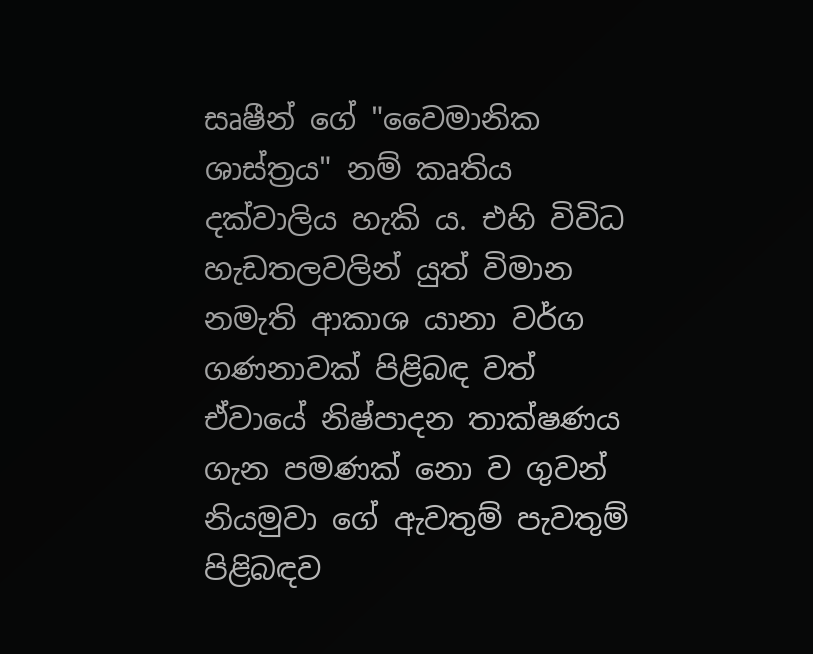සෘෂීන් ගේ "වෛමානික ශාස්‌ත්‍රය" නම් කෘතිය දක්‌වාලිය හැකි ය. එහි විවිධ හැඩතලවලින් යුත් විමාන නමැති ආකාශ යානා වර්ග ගණනාවක්‌ පිළිබඳ වත් ඒවායේ නිෂ්පාදන තාක්‌ෂණය ගැන පමණක්‌ නො ව ගුවන් නියමුවා ගේ ඇවතුම් පැවතුම් පිළිබඳව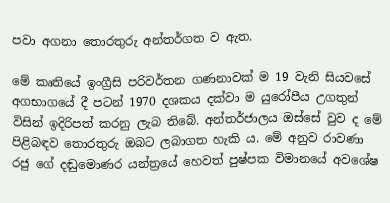පවා අගනා තොරතුරු අන්තර්ගත ව ඇත.

මේ කෘතියේ ඉංග්‍රීසි පරිවර්තන ගණනාවක්‌ ම 19 වැනි සියවසේ අගභාගයේ දී පටන් 1970 දශකය දක්‌වා ම යුරෝපීය උගතුන් විසින් ඉදිරිපත් කරනු ලැබ තිබේ. අන්තර්ජාලය ඔස්‌සේ වුව ද මේ පිළිබඳව තොරතුරු ඔබට ලබාගත හැකි ය. මේ අනුව රාවණා රජු ගේ දඬුමොණර යන්ත්‍රයේ හෙවත් පුෂ්පක විමානයේ අවශේෂ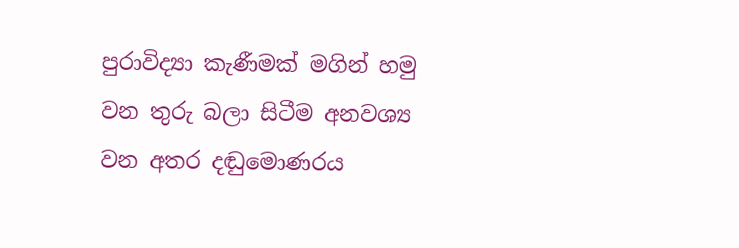පුරාවිද්‍යා කැණීමක්‌ මගින් හමු වන තුරු බලා සිටීම අනවශ්‍ය වන අතර දඬුමොණරය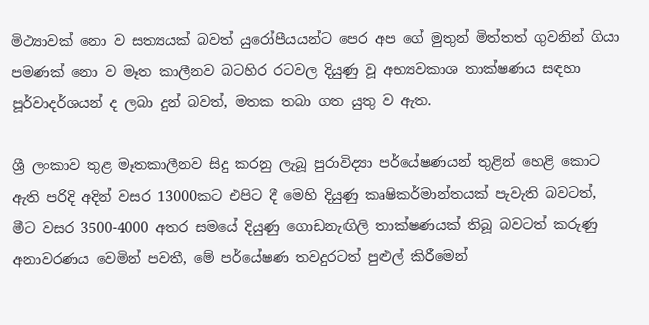මිථ්‍යාවක්‌ නො ව සත්‍යයක්‌ බවත් යුරෝපීයයන්ට පෙර අප ගේ මුතුන් මිත්තත් ගුවනින් ගියා පමණක්‌ නො ව මෑත කාලීනව බටහිර රටවල දියුණු වූ අභ්‍යවකාශ තාක්‌ෂණය සඳහා පූර්වාදර්ශයන් ද ලබා දුන් බවත්, මතක තබා ගත යුතු ව ඇත.

ශ්‍රී ලංකාව තුළ මෑතකාලීනව සිදු කරනු ලැබූ පුරාවිද්‍යා පර්යේෂණයන් තුළින් හෙළි කොට ඇති පරිදි අදින් වසර 13000කට එපිට දී මෙහි දියුණු කෘෂිකර්මාන්තයක්‌ පැවැති බවටත්, මීට වසර 3500-4000 අතර සමයේ දියුණු ගොඩනැඟිලි තාක්‌ෂණයක්‌ තිබූ බවටත් කරුණු අනාවරණය වෙමින් පවතී, මේ පර්යේෂණ තවදුරටත් පුළුල් කිරීමෙන්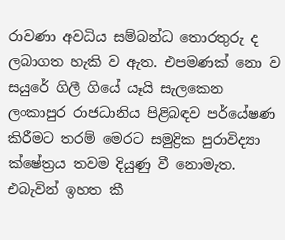රාවණා අවධිය සම්බන්ධ තොරතුරු ද ලබාගත හැකි ව ඇත. එපමණක්‌ නො ව සයුරේ ගිලී ගියේ යෑයි සැලකෙන ලංකාපුර රාජධානිය පිළිබඳව පර්යේෂණ කිරීමට තරම් මෙරට සමුද්‍රික පුරාවිද්‍යා ක්‌ෂේත්‍රය තවම දියුණු වී නොමැත. එබැවින් ඉහත කී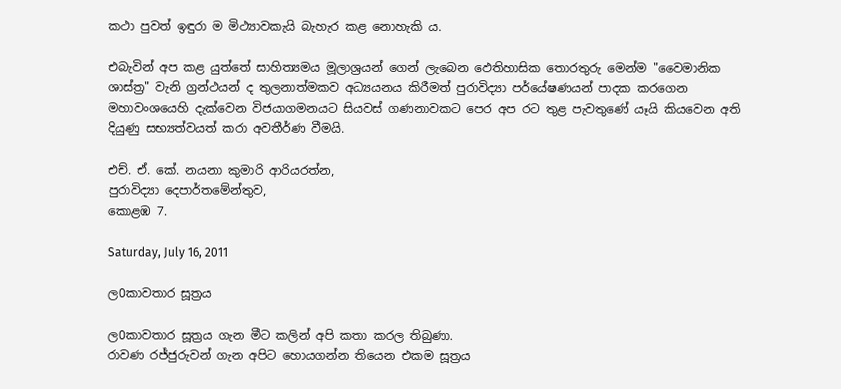කථා පුවත් ඉඳුරා ම මිථ්‍යාවකැයි බැහැර කළ නොහැකි ය.

එබැවින් අප කළ යුත්තේ සාහිත්‍යමය මූලාශ්‍රයන් ගෙන් ලැබෙන ඵෙතිහාසික තොරතුරු මෙන්ම "වෛමානික ශාස්‌ත්‍ර" වැනි ග්‍රන්ථයන් ද තුලනාත්මකව අධ්‍යයනය කිරීමත් පුරාවිද්‍යා පර්යේෂණයන් පාදක කරගෙන මහාවංශයෙහි දැක්‌වෙන විජයාගමනයට සියවස්‌ ගණනාවකට පෙර අප රට තුළ පැවතුණේ යෑයි කියවෙන අති දියුණු සභ්‍යත්වයත් කරා අවතීර්ණ වීමයි.

එච්. ඒ. කේ. නයනා කුමාරි ආරියරත්න,
පුරාවිද්‍යා දෙපාර්තමේන්තුව,
කොළඹ 7.

Saturday, July 16, 2011

ල0කාවතාර සූත්‍රය

ල0කාවතාර සූත්‍රය ගැන මීට කලින් අපි කතා කරල තිබුණා.
රාවණ රජ්ජුරුවන් ගැන අපිට හොයගන්න තියෙන එකම සූත්‍රය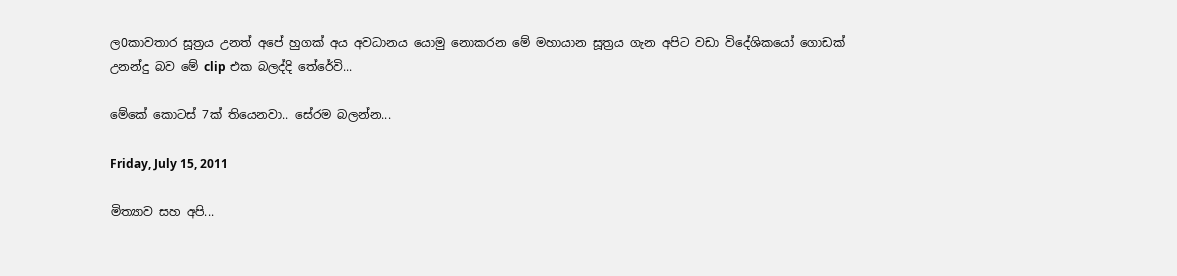ල0කාවතාර සූත්‍රය උනත් අපේ හුගක් අය අවධානය යොමු නොකරන මේ මහායාන සූත්‍රය ගැන අපිට වඩා විදේශිකයෝ ගොඩක් උනන්දු බව මේ clip එක බලද්දි තේරේවි...

මේකේ කොටස් 7ක් තියෙනවා.. සේරම බලන්න...

Friday, July 15, 2011

මිත්‍යාව සහ අපි...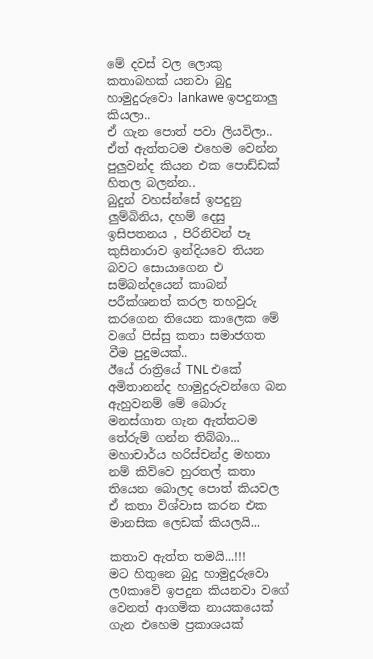මේ දවස් වල ලොකු කතාබහක් යනවා බුදු හාමුදුරුවො lankawe ඉපදුනාලු කියලා..
ඒ ගැන පොත් පවා ලියවිලා.. ඒත් ඇත්තටම එහෙම වෙන්න පුලුවන්ද කියන එක පොඩ්ඩක් හිතල බලන්න..
බුදුන් වහස්න්සේ ඉපදුනු ලුම්බිනිය, දහම් දෙසු ඉසිපතනය , පිරිනිවන් පෑ කුසිනාරාව ඉන්දියවෙ තියන බවට සොයාගෙන එ සම්බන්දයෙන් කාබන් පරීක්ශනත් කරල තහවුරු කරගෙන තියෙන කාලෙක මේ වගේ පිස්සු කතා සමාජගත වීම පුදුමයක්..
ඊයේ රාත්‍රියේ TNL එකේ අමිතානන්ද හාමුදුරුවන්ගෙ බන ඇහුවනම් මේ බොරු මනස්ගාත ගැන ඇත්තටම තේරුම් ගන්න තිබ්බා...
මහාචාර්ය හරිස්චන්ද්‍ර මහතා නම් කිව්වෙ හුරතල් කතා තියෙන බොලද පොත් කියවල ඒ කතා විශ්වාස කරන එක මානසික ලෙඩක් කියලයි...

කතාව ඇත්ත තමයි...!!!
මට හිතුනෙ බුදු හාමුදුරුවො ල0කාවේ ඉපදුන කියනවා වගේ වෙනත් ආගමික නායකයෙක් ගැන එහෙම ප්‍රකාශයක්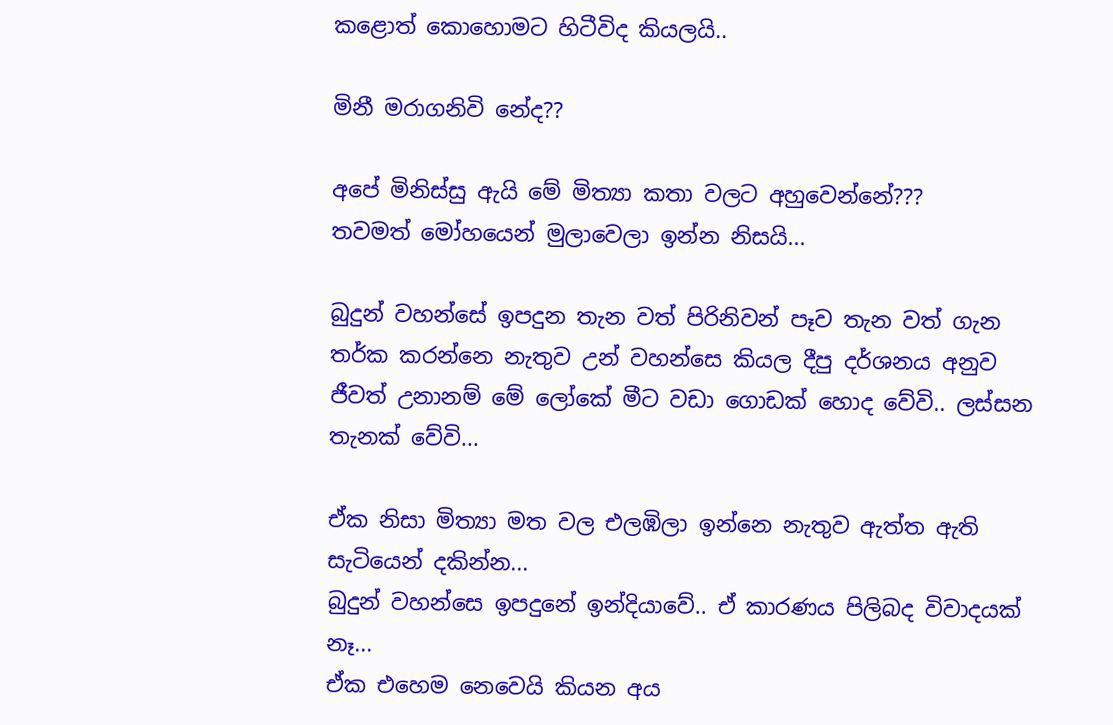කළොත් කොහොමට හිටීවිද කියලයි..

මිනී මරාගනිවි නේද??

අපේ මිනිස්සු ඇයි මේ මිත්‍යා කතා වලට අහුවෙන්නේ???
තවමත් මෝහයෙන් මුලාවෙලා ඉන්න නිසයි...

බුදුන් වහන්සේ ඉපදුන තැන වත් පිරිනිවන් පෑව තැන වත් ගැන තර්ක කරන්නෙ නැතුව උන් වහන්සෙ කියල දීපු දර්ශනය අනුව ජීවත් උනානම් මේ ලෝකේ මීට වඩා ගොඩක් හොද වේවි.. ලස්සන තැනක් වේවි...

ඒක නිසා මිත්‍යා මත වල එලඹිලා ඉන්නෙ නැතුව ඇත්ත ඇති සැටියෙන් දකින්න...
බුදුන් වහන්සෙ ඉපදුනේ ඉන්දියාවේ.. ඒ කාරණය පිලිබද විවාදයක් නෑ...
ඒක එහෙම නෙවෙයි කියන අය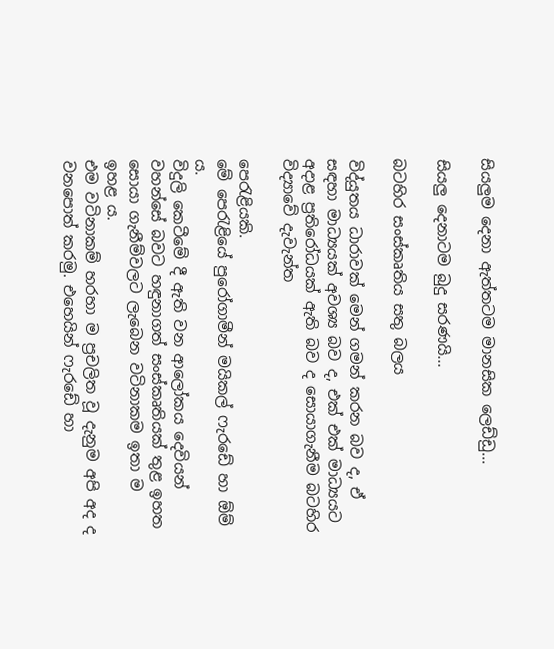සියලුම දෙනා ඇත්තටම මානසික ලෙඩ්ඩු...

සියලු දෙනාටම බුදු සරණයි...

බටහිර සංස්කෘතිය සතු බලය

විද්යුතය ධාරාවක්‌ මෙන් ගමන් කරන බව ද, ඒ සඳහා මාධ්‍යයක්‌ අවශ්‍ය බව ද, එක්‌ එක්‌ මාධ්‍යයට අදාළ ප්‍රතිරෝධයක්‌ ඇති බව ද සොයාගැනීම බටහිර විද්‍යාවේ දැවැන්ත

පෙරැළියකි.
මේ පෙරැළියේ පුරෝගාමීන් මයිකල් ෆැරඩේ හා ඕම් ය.
විදුලි කෙටීමේ දී ඇති වන ආලෝකය දෙවියන් වහන්සේ බවට හඳුනාගත් සංස්‌කෘතියක්‌ තුළ ඉහත සොයා ගැනීම්වලට ලැබෙන වටිනාකම ඉතා ම ඉහළ ය.
එම වටිනාකම් හරහා ම ප්‍රචලිත වූ දැනුම අපි අද ද වනපොත් කරමු. එහෙයින් ෆැරඩේ හා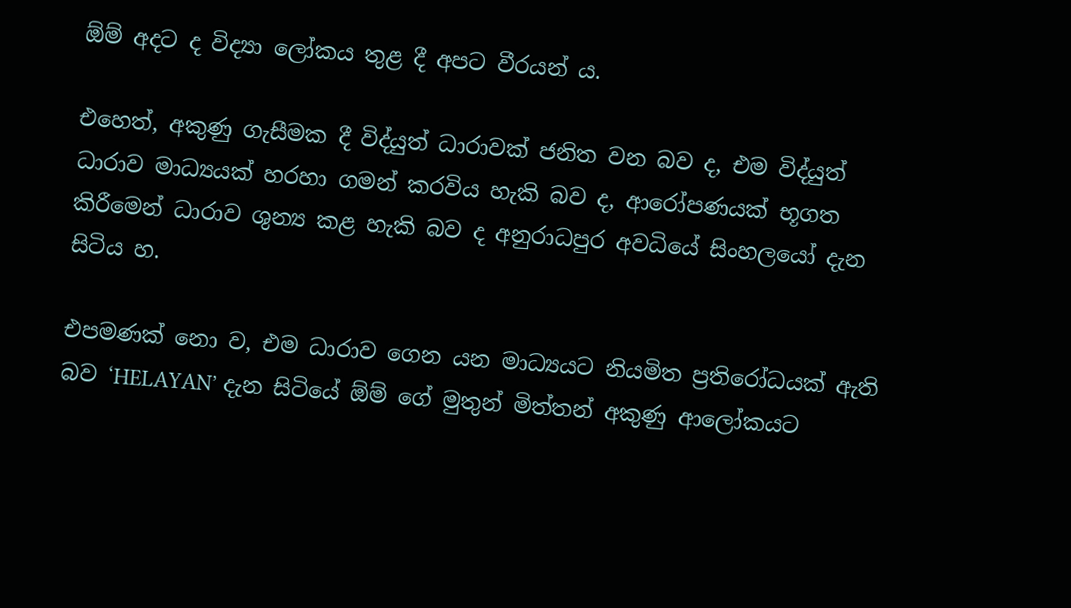ඕම් අදට ද විද්‍යා ලෝකය තුළ දී අපට වීරයන් ය.

එහෙත්, අකුණු ගැසීමක දී විද්යුත් ධාරාවක්‌ ජනිත වන බව ද, එම විද්යුත් ධාරාව මාධ්‍යයක්‌ හරහා ගමන් කරවිය හැකි බව ද, ආරෝපණයක්‌ භූගත කිරීමෙන් ධාරාව ශුන්‍ය කළ හැකි බව ද අනුරාධපුර අවධියේ සිංහලයෝ දැන සිටිය හ.

එපමණක්‌ නො ව, එම ධාරාව ගෙන යන මාධ්‍යයට නියමිත ප්‍රතිරෝධයක්‌ ඇති බව ‘HELAYAN’ දැන සිටියේ ඕම් ගේ මුතුන් මිත්තන් අකුණු ආලෝකයට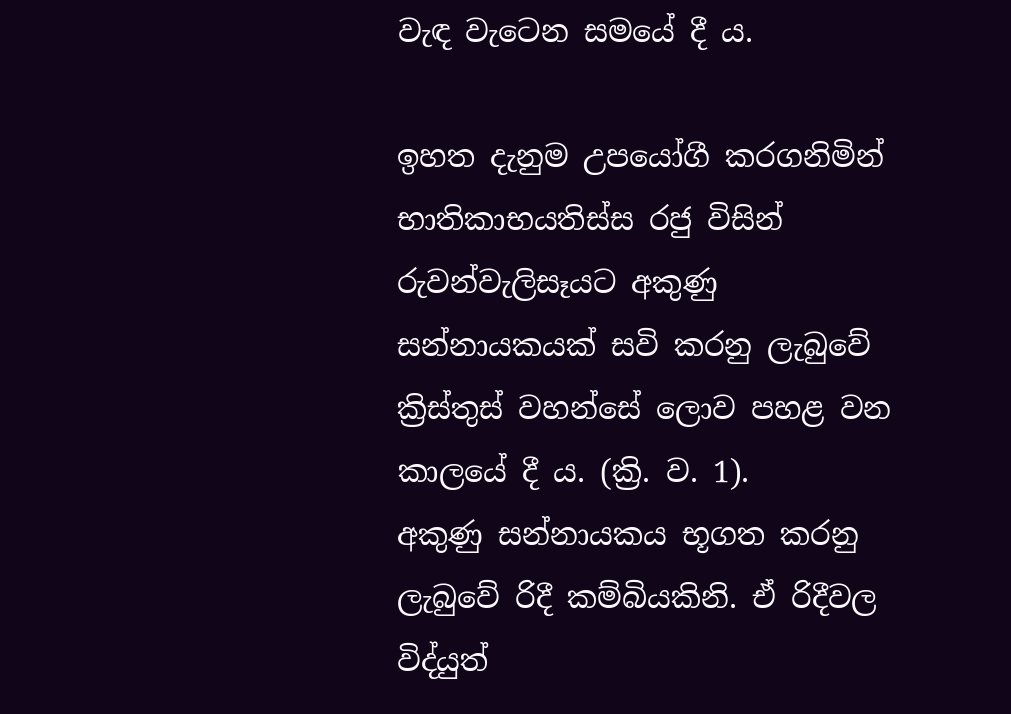වැඳ වැටෙන සමයේ දී ය.

ඉහත දැනුම උපයෝගී කරගනිමින් භාතිකාභයතිස්‌ස රජු විසින් රුවන්වැලිසෑයට අකුණු සන්නායකයක්‌ සවි කරනු ලැබුවේ ක්‍රිස්‌තුස්‌ වහන්සේ ලොව පහළ වන කාලයේ දී ය. (ක්‍රි. ව. 1).
අකුණු සන්නායකය භූගත කරනු ලැබුවේ රිදී කම්බියකිනි. ඒ රිදීවල විද්යුත්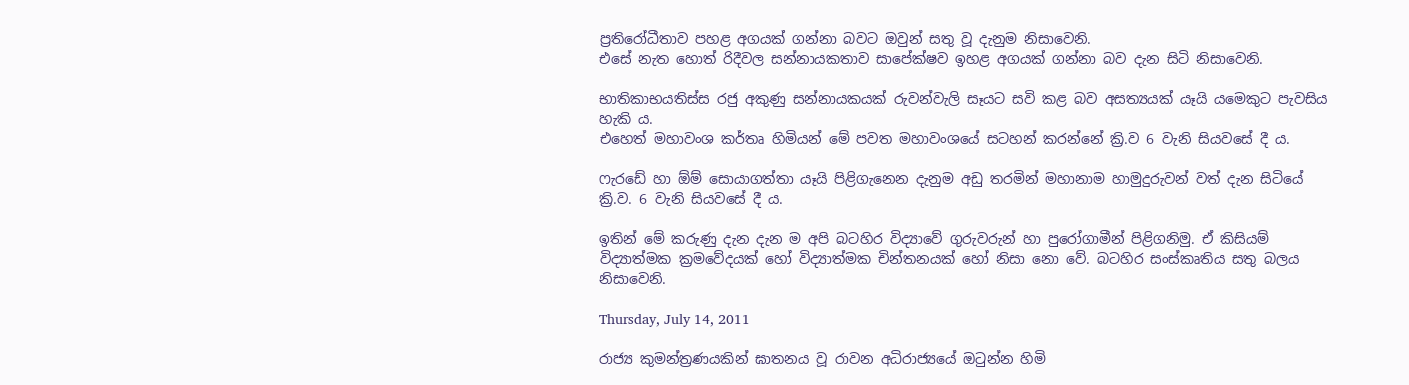ප්‍රතිරෝධීතාව පහළ අගයක්‌ ගන්නා බවට ඔවුන් සතු වූ දැනුම නිසාවෙනි.
එසේ නැත හොත් රිදීවල සන්නායකතාව සාපේක්‌ෂව ඉහළ අගයක්‌ ගන්නා බව දැන සිටි නිසාවෙනි.

භාතිකාභයතිස්‌ස රජු අකුණු සන්නායකයක්‌ රුවන්වැලි සෑයට සවි කළ බව අසත්‍යයක්‌ යෑයි යමෙකුට පැවසිය හැකි ය.
එහෙත් මහාවංශ කර්තෘ හිමියන් මේ පවත මහාවංශයේ සටහන් කරන්නේ ක්‍රි.ව 6 වැනි සියවසේ දී ය.

ෆැරඩේ හා ඕම් සොයාගත්තා යෑයි පිළිගැනෙන දැනුම අඩු තරමින් මහානාම හාමුදුරුවන් වත් දැන සිටියේ ක්‍රි.ව. 6 වැනි සියවසේ දී ය.

ඉතින් මේ කරුණු දැන දැන ම අපි බටහිර විද්‍යාවේ ගුරුවරුන් හා පුරෝගාමීන් පිළිගනිමු. ඒ කිසියම් විද්‍යාත්මක ක්‍රමවේදයක්‌ හෝ විද්‍යාත්මක චින්තනයක්‌ හෝ නිසා නො වේ. බටහිර සංස්‌කෘතිය සතු බලය නිසාවෙනි.

Thursday, July 14, 2011

රාජ්‍ය කුමන්ත්‍රණයකින් ඝාතනය වූ රාවන අධිරාජ්‍යයේ ඔටුන්න හිමි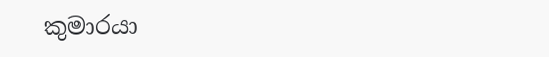කුමාරයා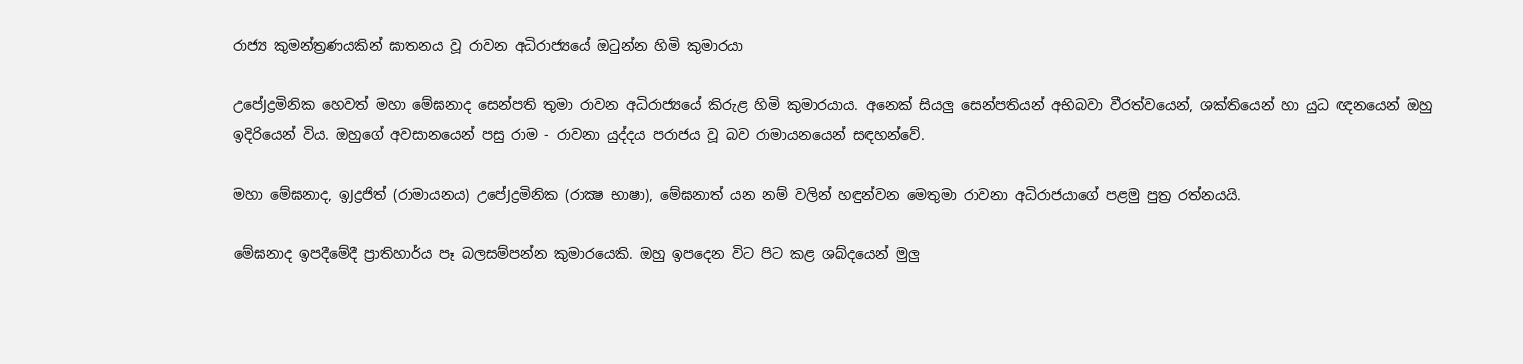රාජ්‍ය කුමන්ත්‍රණයකින් ඝාතනය වූ රාවන අධිරාජ්‍යයේ ඔටුන්න හිමි කුමාරයා

උපේJද්‍රමිනික හෙවත් මහා මේඝනාද සෙන්පති තුමා රාවන අධිරාජ්‍යයේ කිරුළ හිමි කුමාරයාය. අනෙක්‌ සියලු සෙන්පතියන් අභිබවා වීරත්වයෙන්, ශක්‌තියෙන් හා යුධ ඥනයෙන් ඔහු ඉදිරියෙන් විය. ඔහුගේ අවසානයෙන් පසු රාම - රාවනා යුද්දය පරාජය වූ බව රාමායනයෙන් සඳහන්වේ.

මහා මේඝනාද, ඉJද්‍රජිත් (රාමායනය) උපේJද්‍රමිනික (රාක්‍ෂ භාෂා), මේඝනාත් යන නම් වලින් හඳුන්වන මෙතුමා රාවනා අධිරාජයාගේ පළමු පුත්‍ර රත්නයයි.

මේඝනාද ඉපදීමේදී ප්‍රාතිහාර්ය පෑ බලසම්පන්න කුමාරයෙකි. ඔහු ඉපදෙන විට පිට කළ ශබ්දයෙන් මුලු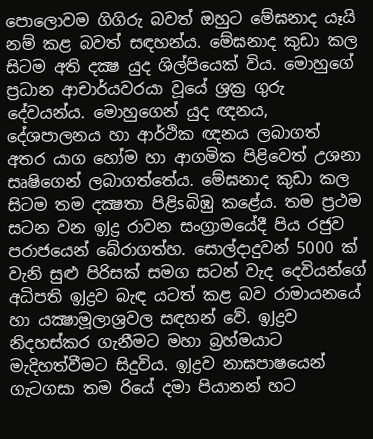පොලොවම ගිගිරු බවත් ඔහුට මේඝනාද යෑයි නම් කළ බවත් සඳහන්ය. මේඝනාද කුඩා කල සිටම අති දක්‍ෂ යුද ශිල්පියෙක්‌ විය. මොහුගේ ප්‍රධාන ආචාර්යවරයා වූයේ ශ්‍රක්‍ර ගුරු දේවයන්ය. මොහුගෙන් යුද ඥනය, දේශපාලනය හා ආර්ථික ඥනය ලබාගත් අතර යාග හෝම හා ආගමික පිළිවෙත් උශනා සෘෂිගෙන් ලබාගත්තේය. මේඝනාද කුඩා කල සිටම තම දක්‍ෂතා පිළිsබිඹු කළේය. තම ප්‍රථම සටන වන ඉJද්‍ර රාවන සංග්‍රාමයේදී පිය රජුව පරාජයෙන් බේරාගත්හ. සොල්දාදුවන් 5000 ක්‌ වැනි සුළු පිරිසක්‌ සමග සටන් වැද දෙවියන්ගේ අධිපති ඉJද්‍රව බැඳ යටත් කළ බව රාමායනයේ හා යක්‍ෂාමූලාශ්‍රවල සඳහන් වේ. ඉJද්‍රව නිදහස්‌කර ගැනීමට මහා බ්‍රහ්මයාට මැදිහත්වීමට සිදුවිය. ඉJද්‍රව නාඝපාෂයෙන් ගැටගසා තම රියේ දමා පියානන් හට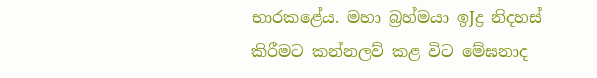භාරකළේය. මහා බ්‍රහ්මයා ඉJද්‍ර නිදහස්‌ කිරීමට කන්නලව් කළ විට මේඝනාද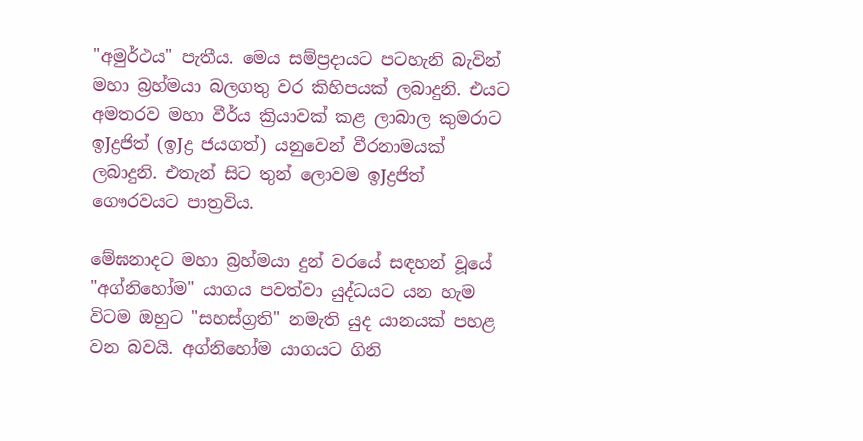"අමුර්ථය" පැතීය. මෙය සම්ප්‍රදායට පටහැනි බැවින් මහා බ්‍රහ්මයා බලගතු වර කිහිපයක්‌ ලබාදුනි. එයට අමතරව මහා වීර්ය ක්‍රියාවක්‌ කළ ලාබාල කුමරාට ඉJද්‍රජිත් (ඉJද්‍ර ජයගත්) යනුවෙන් වීරනාමයක්‌ ලබාදුනි. එතැන් සිට තුන් ලොවම ඉJද්‍රජිත් ගෞරවයට පාත්‍රවිය.

මේඝනාදට මහා බ්‍රහ්මයා දුන් වරයේ සඳහන් වූයේ "අග්නිහෝම" යාගය පවත්වා යුද්ධයට යන හැම විටම ඔහුට "සහස්‌ග්‍රති" නමැති යුද යානයක්‌ පහළ වන බවයි. අග්නිහෝම යාගයට ගිනි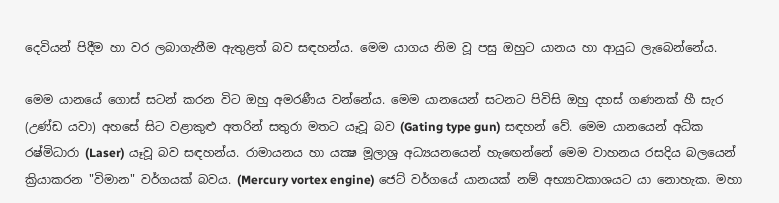දෙවියන් පිදීම හා වර ලබාගැනීම ඇතුළත් බව සඳහන්ය. මෙම යාගය නිම වූ පසු ඔහුට යානය හා ආයුධ ලැබෙන්නේය.

මෙම යානයේ ගොස්‌ සටන් කරන විට ඔහු අමරණීය වන්නේය. මෙම යානයෙන් සටනට පිවිසි ඔහු දහස්‌ ගණනක්‌ හී සැර (උණ්‌ඩ යවා) අහසේ සිට වළාකුළු අතරින් සතුරා මතට යෑවූ බව (Gating type gun) සඳහන් වේ. මෙම යානයෙන් අධික රෂ්මිධාරා (Laser) යෑවූ බව සඳහන්ය. රාමායනය හා යක්‍ෂ මූලාශ්‍ර අධ්‍යයනයෙන් හැඟෙන්නේ මෙම වාහනය රසදිය බලයෙන් ක්‍රියාකරන "විමාන" වර්ගයක්‌ බවය. (Mercury vortex engine) ජෙට්‌ වර්ගයේ යානයක්‌ නම් අභ්‍යාවකාශයට යා නොහැක. මහා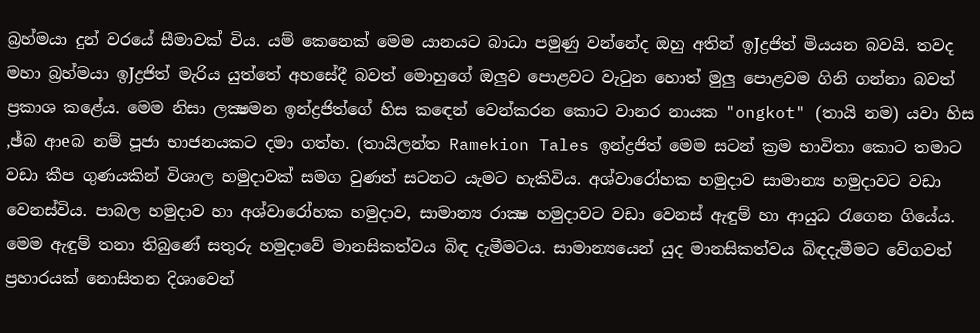බ්‍රහ්මයා දුන් වරයේ සීමාවක්‌ විය. යම් කෙනෙක්‌ මෙම යානයට බාධා පමුණු වන්නේද ඔහු අතින් ඉJද්‍රජිත් මියයන බවයි. තවද මහා බ්‍රහ්මයා ඉJද්‍රජිත් මැරිය යුත්තේ අහසේදී බවත් මොහුගේ ඔලුව පොළවට වැටුන හොත් මුලු පොළවම ගිනි ගන්නා බවත් ප්‍රකාශ කළේය. මෙම නිසා ලක්‍ෂමන ඉන්ද්‍රජිත්ගේ හිස කඳෙන් වෙන්කරන කොට වානර නායක "ongkot" (තායි නම) යවා හිස ,ඡ්බ ආeබ නම් පූජා භාජනයකට දමා ගත්හ. (තායිලන්ත Ramekion Tales ඉන්ද්‍රජිත් මෙම සටන් ක්‍රම භාවිතා කොට තමාට වඩා කීප ගුණයකින් විශාල හමුදාවක්‌ සමග වුණත් සටනට යැමට හැකිවිය. අශ්වාරෝහක හමුදාව සාමාන්‍ය හමුදාවට වඩා වෙනස්‌විය. පාබල හමුදාව හා අශ්වාරෝහක හමුදාව, සාමාන්‍ය රාක්‍ෂ හමුදාවට වඩා වෙනස්‌ ඇඳුම් හා ආයුධ රැගෙන ගියේය. මෙම ඇඳුම් තනා තිබුණේ සතුරු හමුදාවේ මානසිකත්වය බිඳ දැමීමටය. සාමාන්‍යයෙන් යුද මානසිකත්වය බිඳදැමීමට වේගවත් ප්‍රහාරයක්‌ නොසිතන දිශාවෙන්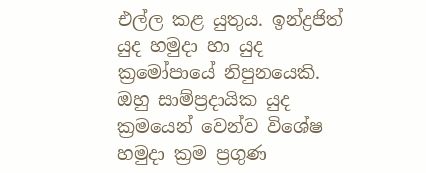එල්ල කළ යුතුය. ඉන්ද්‍රජිත් යුද හමුදා හා යුද ක්‍රමෝපායේ නිපුනයෙකි. ඔහු සාම්ප්‍රදායික යුද ක්‍රමයෙන් වෙන්ව විශේෂ හමුදා ක්‍රම ප්‍රගුණ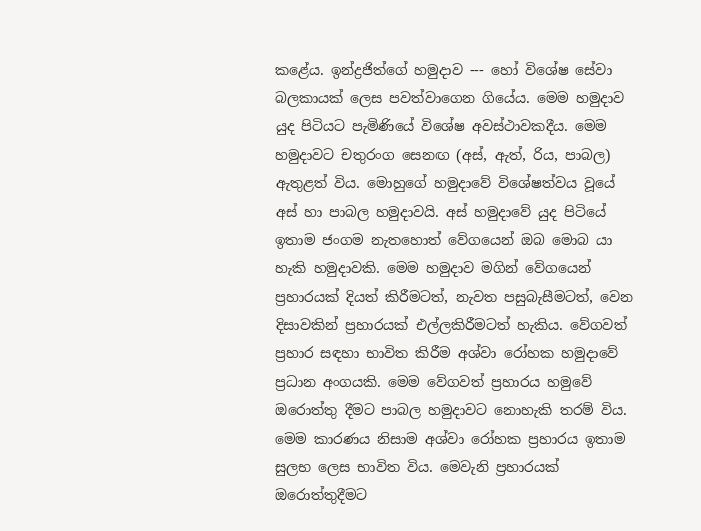කළේය. ඉන්ද්‍රජිත්ගේ හමුදාව --- හෝ විශේෂ සේවා බලකායක්‌ ලෙස පවත්වාගෙන ගියේය. මෙම හමුදාව යුද පිටියට පැමිණියේ විශේෂ අවස්‌ථාවකදීය. මෙම හමුදාවට චතුරංග සෙනඟ (අස්‌, ඇත්, රිය, පාබල) ඇතුළත් විය. මොහුගේ හමුදාවේ විශේෂත්වය වූයේ අස්‌ හා පාබල හමුදාවයි. අස්‌ හමුදාවේ යුද පිටියේ ඉතාම ජංගම නැතහොත් වේගයෙන් ඔබ මොබ යා හැකි හමුදාවකි. මෙම හමුදාව මගින් වේගයෙන් ප්‍රහාරයක්‌ දියත් කිරීමටත්, නැවත පසුබැසීමටත්, වෙන දිසාවකින් ප්‍රහාරයක්‌ එල්ලකිරීමටත් හැකිය. වේගවත් ප්‍රහාර සඳහා භාවිත කිරීම අශ්වා රෝහක හමුදාවේ ප්‍රධාන අංගයකි. මෙම වේගවත් ප්‍රහාරය හමුවේ ඔරොත්තු දීමට පාබල හමුදාවට නොහැකි තරම් විය. මෙම කාරණය නිසාම අශ්වා රෝහක ප්‍රහාරය ඉතාම සුලභ ලෙස භාවිත විය. මෙවැනි ප්‍රහාරයක්‌ ඔරොත්තුදීමට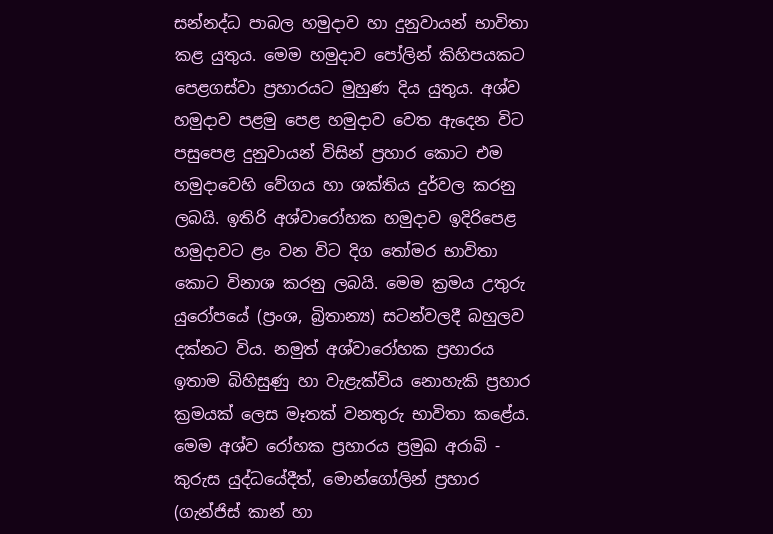සන්නද්ධ පාබල හමුදාව හා දුනුවායන් භාවිතා කළ යුතුය. මෙම හමුදාව පෝලින් කිහිපයකට පෙළගස්‌වා ප්‍රහාරයට මුහුණ දිය යුතුය. අශ්ව හමුදාව පළමු පෙළ හමුදාව වෙත ඇදෙන විට පසුපෙළ දුනුවායන් විසින් ප්‍රහාර කොට එම හමුදාවෙහි වේගය හා ශක්‌තිය දුර්වල කරනු ලබයි. ඉතිරි අශ්වාරෝහක හමුදාව ඉදිරිපෙළ හමුදාවට ළං වන විට දිග තෝමර භාවිතා කොට විනාශ කරනු ලබයි. මෙම ක්‍රමය උතුරු යුරෝපයේ (ප්‍රංශ, බ්‍රිතාන්‍ය) සටන්වලදී බහුලව දක්‌නට විය. නමුත් අශ්වාරෝහක ප්‍රහාරය ඉතාම බිහිසුණු හා වැළැක්‌විය නොහැකි ප්‍රහාර ක්‍රමයක්‌ ලෙස මෑතක්‌ වනතුරු භාවිතා කළේය. මෙම අශ්ව රෝහක ප්‍රහාරය ප්‍රමුඛ අරාබි - කුරුස යුද්ධයේදීත්, මොන්ගෝලින් ප්‍රහාර (ගැන්ජිස්‌ කාන් හා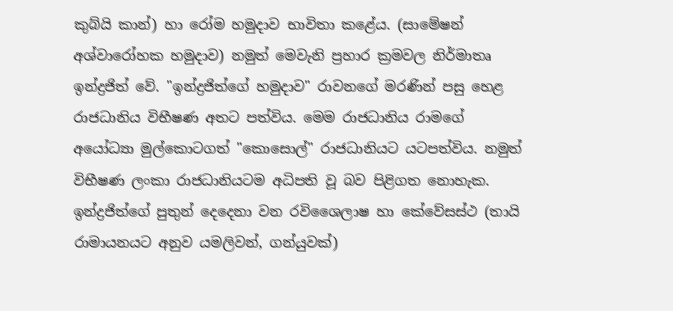කුබ්යි කාන්) හා රෝම හමුදාව භාවිතා කළේය. (සාමේෂන් අශ්වාරෝහක හමුදාව) නමුත් මෙවැනි ප්‍රහාර ක්‍රමවල නිර්මාතෘ ඉන්ද්‍රජිත් වේ. "ඉන්ද්‍රජිත්ගේ හමුදාව" රාවනගේ මරණින් පසු හෙළ රාජධානිය විභීෂණ අතට පත්විය. මෙම රාජධානිය රාමගේ අයෝධ්‍යා මුල්කොටගත් "කොසොල්" රාජධානියට යටපත්විය. නමුත් විභීෂණ ලංකා රාජධානියටම අධිපති වූ බව පිළිගත නොහැක. ඉන්ද්‍රජිත්ගේ පුතුන් දෙදෙනා වන රවිශෛලාෂ හා කේවේසස්‌ථ (තායි රාමායනයට අනුව යමලිවන්, ගන්යුවක්‌)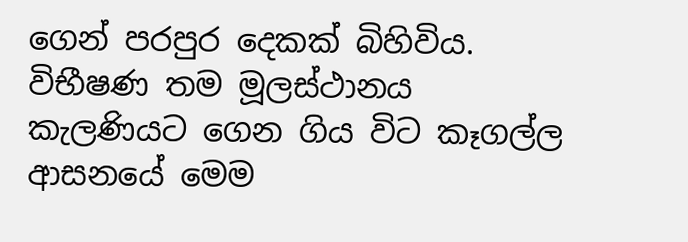ගෙන් පරපුර දෙකක්‌ බිහිවිය. විභීෂණ තම මූලස්‌ථානය කැලණියට ගෙන ගිය විට කෑගල්ල ආසනයේ මෙම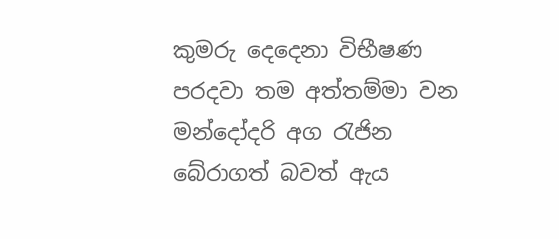කුමරු දෙදෙනා විභීෂණ පරදවා තම අත්තම්මා වන මන්දෝදරි අග රැජින බේරාගත් බවත් ඇය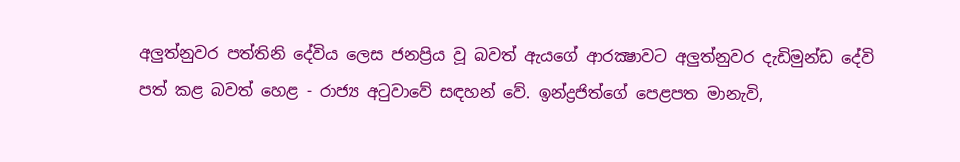අලුත්නුවර පත්තිනි දේවිය ලෙස ජනප්‍රිය වූ බවත් ඇයගේ ආරක්‍ෂාවට අලුත්නුවර දැඩිමුන්ඩ දේවි පත් කළ බවත් හෙළ - රාජ්‍ය අටුවාවේ සඳහන් වේ. ඉන්ද්‍රජිත්ගේ පෙළපත මානැවි,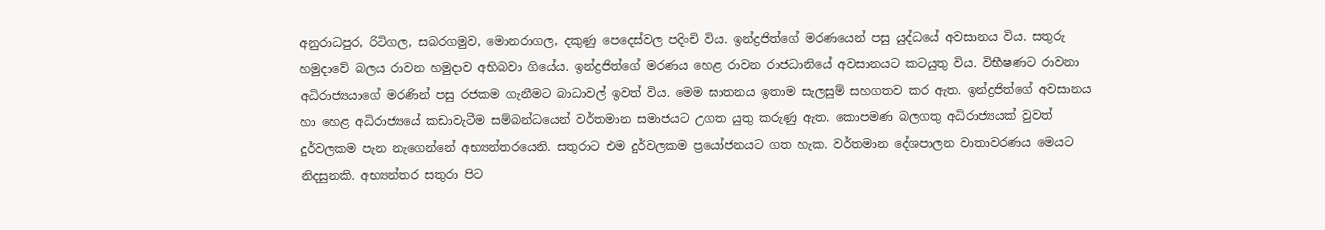අනුරාධපුර, රිටිගල, සබරගමුව, මොනරාගල, දකුණු පෙදෙස්‌වල පදිංචි විය. ඉන්ද්‍රජිත්ගේ මරණයෙන් පසු යුද්ධයේ අවසානය විය. සතුරු හමුදාවේ බලය රාවන හමුදාව අභිබවා ගියේය. ඉන්ද්‍රජිත්ගේ මරණය හෙළ රාවන රාජධානියේ අවසානයට කටයුතු විය. විභීෂණට රාවනා අධිරාජ්‍යයාගේ මරණින් පසු රජකම ගැනීමට බාධාවල් ඉවත් විය. මෙම ඝාතනය ඉතාම සැලසුම් සහගතව කර ඇත. ඉන්ද්‍රජිත්ගේ අවසානය හා හෙළ අධිරාජ්‍යයේ කඩාවැටීම සම්බන්ධයෙන් වර්තමාන සමාජයට උගත යුතු කරුණු ඇත. කොපමණ බලගතු අධිරාජ්‍යයක්‌ වුවත් දුර්වලකම පැන නැගෙන්නේ අභ්‍යන්තරයෙනි. සතුරාට එම දුර්වලකම ප්‍රයෝජනයට ගත හැක. වර්තමාන දේශපාලන වාතාවරණය මෙයට නිදසුනකි. අභ්‍යන්තර සතුරා පිට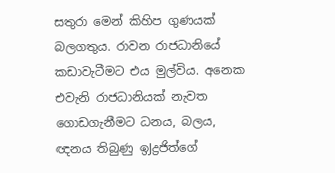සතුරා මෙන් කිහිප ගුණයක්‌ බලගතුය. රාවන රාජධානියේ කඩාවැටීමට එය මුල්විය. අනෙක එවැනි රාජධානියක්‌ නැවත ගොඩගැනීමට ධනය, බලය, ඥනය තිබුණු ඉJද්‍රජිත්ගේ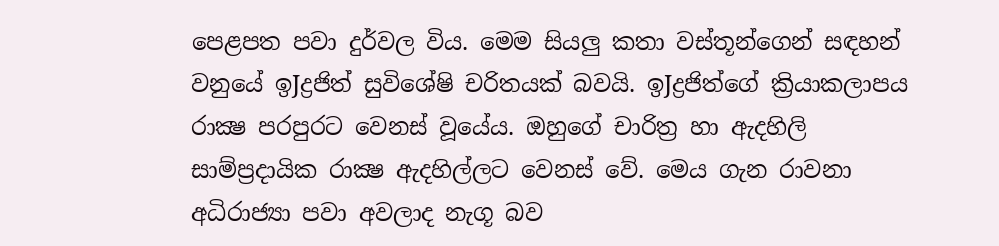පෙළපත පවා දුර්වල විය. මෙම සියලු කතා වස්‌තූන්ගෙන් සඳහන් වනුයේ ඉJද්‍රජිත් සුවිශේෂි චරිතයක්‌ බවයි. ඉJද්‍රජිත්ගේ ක්‍රියාකලාපය රාක්‍ෂ පරපුරට වෙනස්‌ වූයේය. ඔහුගේ චාරිත්‍ර හා ඇදහිලි සාම්ප්‍රදායික රාක්‍ෂ ඇදහිල්ලට වෙනස්‌ වේ. මෙය ගැන රාවනා අධිරාජ්‍යා පවා අවලාද නැගූ බව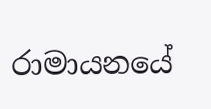රාමායනයේ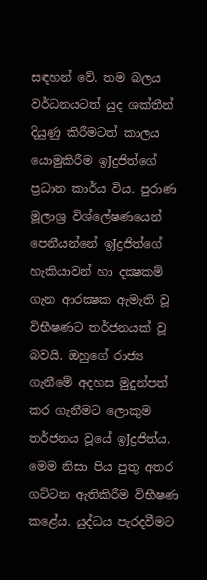සඳහන් වේ. තම බලය වර්ධනයටත් යුද ශක්‌තීන් දියුණු කිරීමටත් කාලය යොමුකිරීම ඉJද්‍රජිත්ගේ ප්‍රධාන කාර්ය විය. පුරාණ මූලාශ්‍ර විශ්ලේෂණයෙන් පෙනීයන්නේ ඉJද්‍රජිත්ගේ හැකියාවන් හා දක්‍ෂකම් ගැන ආරක්‍ෂක ඇමැති වූ විභීෂණට තර්ජනයක්‌ වූ බවයි. ඔහුගේ රාජ්‍ය ගැනීමේ අදහස මුදුන්පත් කර ගැනීමට ලොකුම තර්ජනය වූයේ ඉJද්‍රජිත්ය. මෙම නිසා පිය පුතු අතර ගට්‌ටන ඇතිකිරීම විභීෂණ කළේය. යුද්ධය පැරදවීමට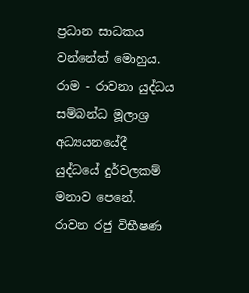ප්‍රධාන සාධකය වන්නේත් මොහුය. රාම - රාවනා යුද්ධය සම්බන්ධ මූලාශ්‍ර අධ්‍යයනයේදී යුද්ධයේ දුර්වලකම් මනාව පෙනේ. රාවන රජු විභීෂණ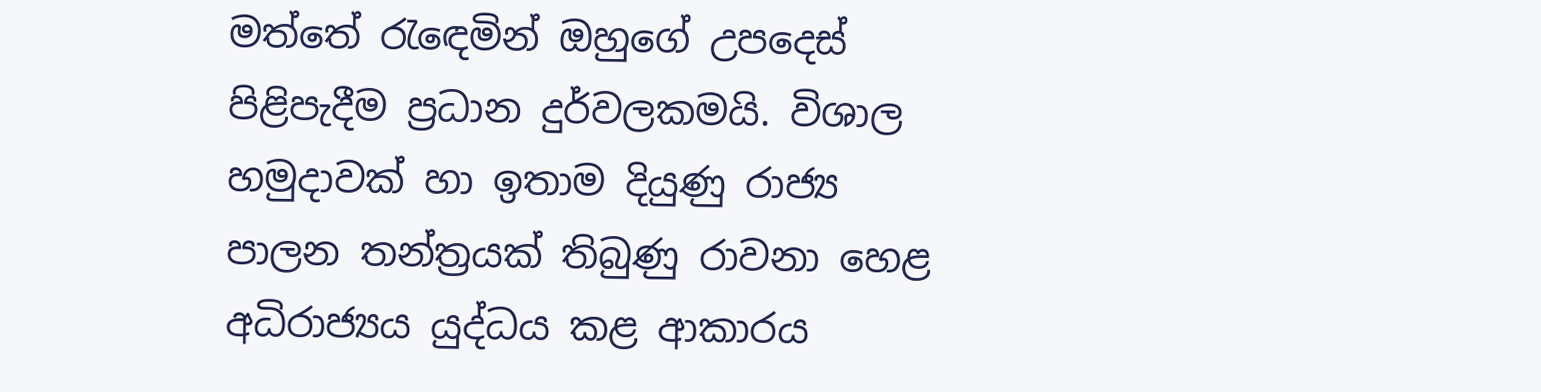මත්තේ රැඳෙමින් ඔහුගේ උපදෙස්‌ පිළිපැදීම ප්‍රධාන දුර්වලකමයි. විශාල හමුදාවක්‌ හා ඉතාම දියුණු රාජ්‍ය පාලන තන්ත්‍රයක්‌ තිබුණු රාවනා හෙළ අධිරාජ්‍යය යුද්ධය කළ ආකාරය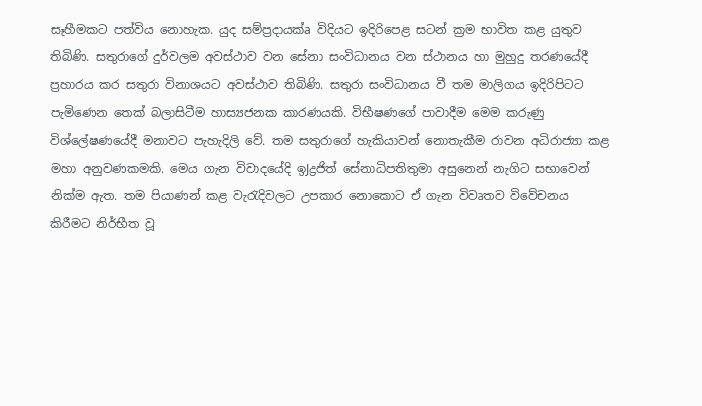සෑහීමකට පත්විය නොහැක. යුද සම්ප්‍රදායක්‌a විදියට ඉදිරිපෙළ සටන් ක්‍රම භාවිත කළ යුතුව තිබිණි. සතුරාගේ දුර්වලම අවස්‌ථාව වන සේනා සංවිධානය වන ස්‌ථානය හා මුහුදු තරණයේදී ප්‍රහාරය කර සතුරා විනාශයට අවස්‌ථාව තිබිණි. සතුරා සංවිධානය වී තම මාලිගය ඉදිරිපිටට පැමිණෙන තෙක්‌ බලාසිටීම හාස්‍යජනක කාරණයකි. විභීෂණගේ පාවාදීම මෙම කරුණු විශ්ලේෂණයේදී මනාවට පැහැදිලි වේ. තම සතුරාගේ හැකියාවන් නොතැකීම රාවන අධිරාජ්‍යා කළ මහා අනුවණකමකි. මෙය ගැන විවාදයේදි ඉJද්‍රජිත් සේනාධිපතිතුමා අසුනෙන් නැගිට සභාවෙන් නික්‌ම ඇත. තම පියාණන් කළ වැරැදිවලට උපකාර නොකොට ඒ ගැන විවෘතව විවේචනය කිරීමට නිර්භීත වූ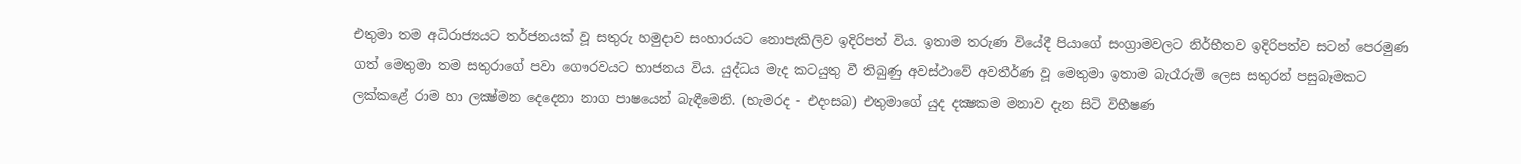එතුමා තම අධිරාජ්‍යයට තර්ජනයක්‌ වූ සතුරු හමුදාව සංහාරයට නොපැකිලිව ඉදිරිපත් විය. ඉතාම තරුණ වියේදී පියාගේ සංග්‍රාමවලට නිර්භීතව ඉදිරිපත්ව සටන් පෙරමුණ ගත් මෙතුමා තම සතුරාගේ පවා ගෞරවයට භාජනය විය. යුද්ධය මැද කටයුතු වී තිබුණු අවස්‌ථාවේ අවතීර්ණ වූ මෙතුමා ඉතාම බැරෑරුම් ලෙස සතුරන් පසුබෑමකට ලක්‌කළේ රාම හා ලක්‍ෂ්මන දෙදෙනා නාග පාෂයෙන් බැඳීමෙනි. (භැමරද - එදංසබ) එතුමාගේ යුද දක්‍ෂකම මනාව දැන සිටි විභීෂණ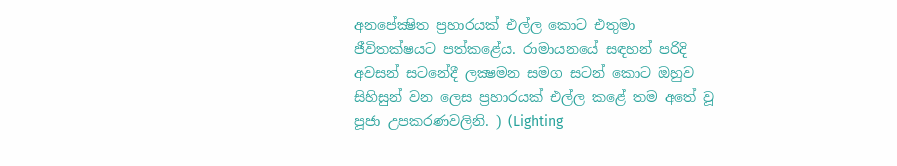අනපේක්‍ෂිත ප්‍රහාරයක්‌ එල්ල කොට එතුමා ජීවිතක්‌ෂයට පත්කළේය. රාමායනයේ සඳහන් පරිදි අවසන් සටනේදී ලක්‍ෂමන සමග සටන් කොට ඔහුව සිහිසුන් වන ලෙස ප්‍රහාරයක්‌ එල්ල කළේ තම අතේ වූ පූජා උපකරණවලිනි. ) (Lighting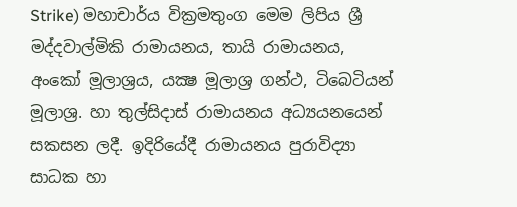Strike) මහාචාර්ය වික්‍රමතුංග මෙම ලිපිය ශ්‍රී මද්දවාල්මිකි රාමායනය, තායි රාමායනය, අංකෝ මූලාශ්‍රය, යක්‍ෂ මූලාශ්‍ර ගන්ථ, ටිබෙටියන් මූලාශ්‍ර. හා තුල්සිදාස්‌ රාමායනය අධ්‍යයනයෙන් සකසන ලදී. ඉදිරියේදී රාමායනය පුරාවිද්‍යා සාධක හා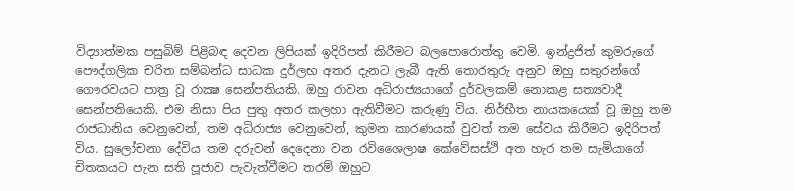විද්‍යාත්මක පසුබිම් පිළිබඳ දෙවන ලිපියක්‌ ඉදිරිපත් කිරීමට බලපොරොත්තු වෙමි. ඉන්ද්‍රජිත් කුමරුගේ පෞද්ගලික චරිත සම්බන්ධ සාධක දුර්ලභ අතර දැනට ලැබී ඇති තොරතුරු අනුව ඔහු සතුරන්ගේ ගෞරවයට පාත්‍ර වූ රාක්‍ෂ සෙන්පතියකි. ඔහු රාවන අධිරාජ්‍යයාගේ දුර්වලකම් නොකළ සත්‍යවාදී සෙන්පතියෙකි. එම නිසා පිය පුතු අතර කලහා ඇතිවීමට කරුණු විය. නිර්භීත නායකයෙක්‌ වූ ඔහු තම රාජධානිය වෙනුවෙන්, තම අධිරාජ්‍ය වෙනුවෙන්, කුමන කාරණයක්‌ වුවත් තම සේවය කිරීමට ඉදිරිපත් විය. සුලෝචනා දේවිය තම දරුවන් දෙදෙනා වන රවිශෛලාෂ කේවේසස්‌ථි අත හැර තම සැමියාගේ චිතකයට පැන සති පූජාව පැවැත්වීමට තරම් ඔහුට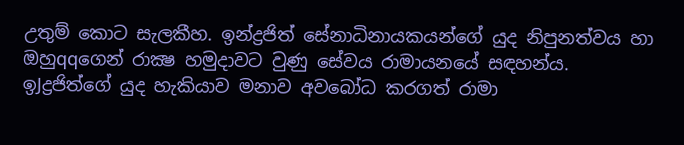උතුම් කොට සැලකීහ. ඉන්ද්‍රජිත් සේනාධිනායකයන්ගේ යුද නිපුනත්වය හා ඔහුqqගෙන් රාක්‍ෂ හමුදාවට වුණු සේවය රාමායනයේ සඳහන්ය. ඉJද්‍රජිත්ගේ යුද හැකියාව මනාව අවබෝධ කරගත් රාමා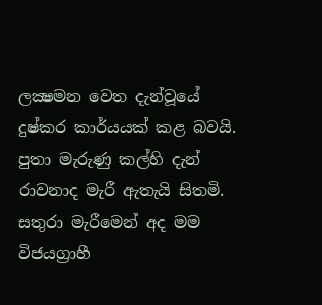ලක්‍ෂමන වෙත දැන්වූයේ දුෂ්කර කාර්යයක්‌ කළ බවයි. පුතා මැරුණු කල්හි දැන් රාවනාද මැරී ඇතැයි සිතමි. සතුරා මැරීමෙන් අද මම විජයග්‍රාහී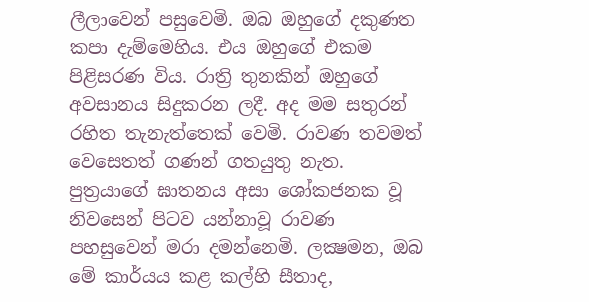ලීලාවෙන් පසුවෙමි. ඔබ ඔහුගේ දකුණත කපා දැම්මෙහිය. එය ඔහුගේ එකම පිළිසරණ විය. රාත්‍රි තුනකින් ඔහුගේ අවසානය සිදුකරන ලදී. අද මම සතුරන් රහිත තැනැත්තෙක්‌ වෙමි. රාවණ තවමත් වෙසෙතත් ගණන් ගතයුතු නැත. පුත්‍රයාගේ ඝාතනය අසා ශෝකජනක වූ නිවසෙන් පිටව යන්නාවූ රාවණ පහසුවෙන් මරා දමන්නෙමි. ලක්‍ෂමන, ඔබ මේ කාර්යය කළ කල්හි සීතාද,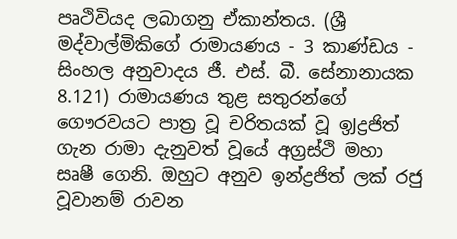පෘථිවියද ලබාගනු ඒකාන්තය. (ශ්‍රී මද්වාල්මිකිගේ රාමායණය - 3 කාණ්‌ඩය - සිංහල අනුවාදය ජී. එස්‌. බී. සේනානායක 8.121) රාමායණය තුළ සතුරන්ගේ ගෞරවයට පාත්‍ර වූ චරිතයක්‌ වූ ඉJද්‍රජිත් ගැන රාමා දැනුවත් වූයේ අග්‍රස්‌ථි මහා සෘෂී ගෙනි. ඔහුට අනුව ඉන්ද්‍රජිත් ලක්‌ රජු වූවානම් රාවන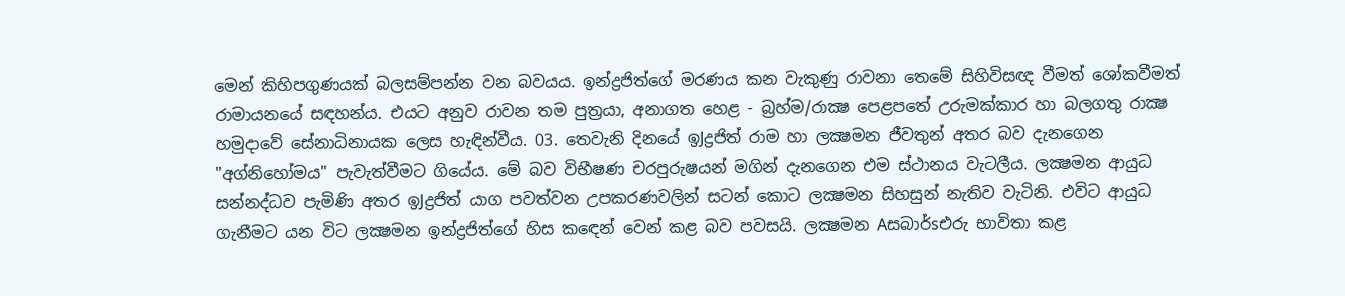මෙන් කිහිපගුණයක්‌ බලසම්පන්න වන බවයය. ඉන්ද්‍රජිත්ගේ මරණය කන වැකුණු රාවනා තෙමේ සිහිවිසඥ වීමත් ශෝකවීමත් රාමායනයේ සඳහන්ය. එයට අනුව රාවන තම පුත්‍රයා, අනාගත හෙළ - බ්‍රහ්ම/රාක්‍ෂ පෙළපතේ උරුමක්‌කාර හා බලගතු රාක්‍ෂ හමුදාවේ සේනාධිනායක ලෙස හැඳින්වීය. 03. තෙවැනි දිනයේ ඉJද්‍රජිත් රාම හා ලක්‍ෂමන ජීවතුන් අතර බව දැනගෙන "අග්නිහෝමය" පැවැත්වීමට ගියේය. මේ බව විභීෂණ චරපුරුෂයන් මගින් දැනගෙන එම ස්‌ථානය වැටලීය. ලක්‍ෂමන ආයුධ සන්නද්ධව පැමිණි අතර ඉJද්‍රජිත් යාග පවත්වන උපකරණවලින් සටන් කොට ලක්‍ෂමන සිහසුන් නැතිව වැටිනි. එවිට ආයුධ ගැනීමට යන විට ලක්‍ෂමන ඉන්ද්‍රජිත්ගේ හිස කඳෙන් වෙන් කළ බව පවසයි. ලක්‍ෂමන Aසබාර්sඑරු භාවිතා කළ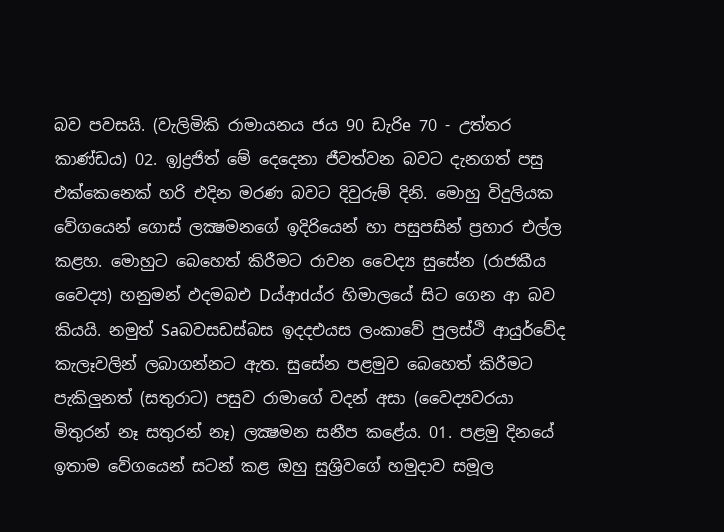බව පවසයි. (වැලිමිකි රාමායනය ජය 90 ඩැරිe 70 - උත්තර කාණ්‌ඩය) 02. ඉJද්‍රජිත් මේ දෙදෙනා ජීවත්වන බවට දැනගත් පසු එක්‌කෙනෙක්‌ හරි එදින මරණ බවට දිවුරුම් දිනි. මොහු විදුලියක වේගයෙන් ගොස්‌ ලක්‍ෂමනගේ ඉදිරියෙන් හා පසුපසින් ප්‍රහාර එල්ල කළහ. මොහුට බෙහෙත් කිරීමට රාවන වෛද්‍ය සුසේන (රාජකීය වෛද්‍ය) හනුමන් ඵදමබඑ Dය්ආdය්ර හිමාලයේ සිට ගෙන ආ බව කියයි. නමුත් Saබවසඩස්‌බස ඉදදඑයස ලංකාවේ පුලස්‌ථි ආයුර්වේද කැලෑවලින් ලබාගන්නට ඇත. සුසේන පළමුව බෙහෙත් කිරීමට පැකිලුනත් (සතුරාට) පසුව රාමාගේ වදන් අසා (වෛද්‍යවරයා මිතුරන් නෑ සතුරන් නෑ) ලක්‍ෂමන සනීප කළේය. 01. පළමු දිනයේ ඉතාම වේගයෙන් සටන් කළ ඔහු සුශ්‍රිවගේ හමුදාව සමූල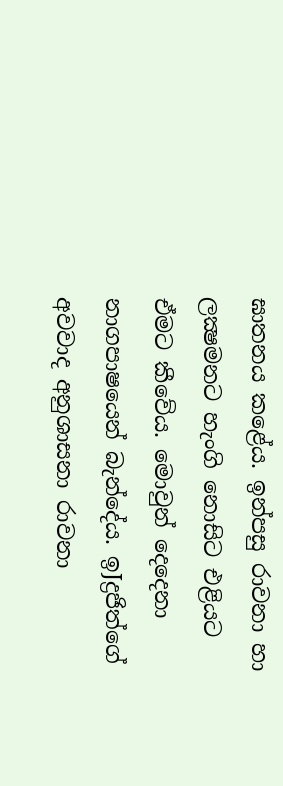ඝාතනය කළේය. ඉන්පසු රාවනා හා ලක්‍ෂමනට හැංගි නොසිට එළියට ඒමට කීවේය. මොවුන් දෙදෙනා නාගපාෂයෙන් බැන්දේය. ඉJද්‍රජිත්ගේ අවවාද අනුශාසනා රාවනා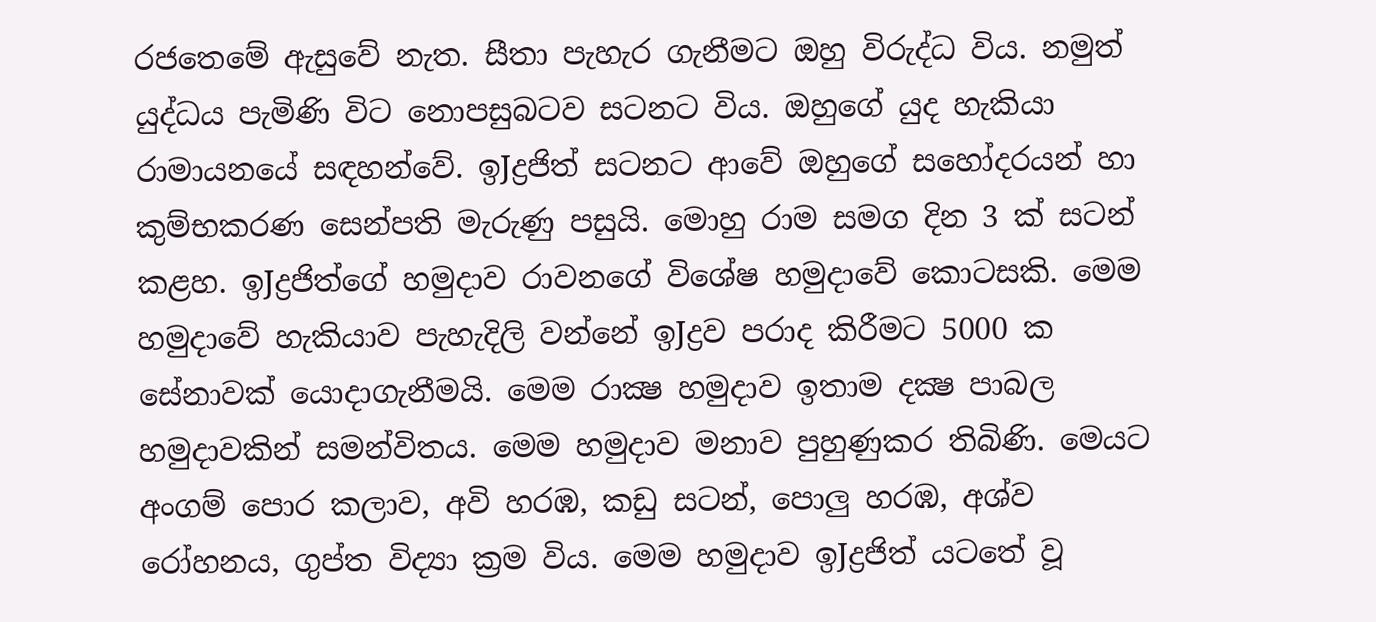රජතෙමේ ඇසුවේ නැත. සීතා පැහැර ගැනීමට ඔහු විරුද්ධ විය. නමුත් යුද්ධය පැමිණි විට නොපසුබටව සටනට විය. ඔහුගේ යුද හැකියා රාමායනයේ සඳහන්වේ. ඉJද්‍රජිත් සටනට ආවේ ඔහුගේ සහෝදරයන් හා කුම්භකරණ සෙන්පති මැරුණු පසුයි. මොහු රාම සමග දින 3 ක්‌ සටන් කළහ. ඉJද්‍රජිත්ගේ හමුදාව රාවනගේ විශේෂ හමුදාවේ කොටසකි. මෙම හමුදාවේ හැකියාව පැහැදිලි වන්නේ ඉJද්‍රව පරාද කිරීමට 5000 ක සේනාවක්‌ යොදාගැනීමයි. මෙම රාක්‍ෂ හමුදාව ඉතාම දක්‍ෂ පාබල හමුදාවකින් සමන්විතය. මෙම හමුදාව මනාව පුහුණුකර තිබිණි. මෙයට අංගම් පොර කලාව, අවි හරඹ, කඩු සටන්, පොලු හරඹ, අශ්ව රෝහනය, ගුප්ත විද්‍යා ක්‍රම විය. මෙම හමුදාව ඉJද්‍රජිත් යටතේ වූ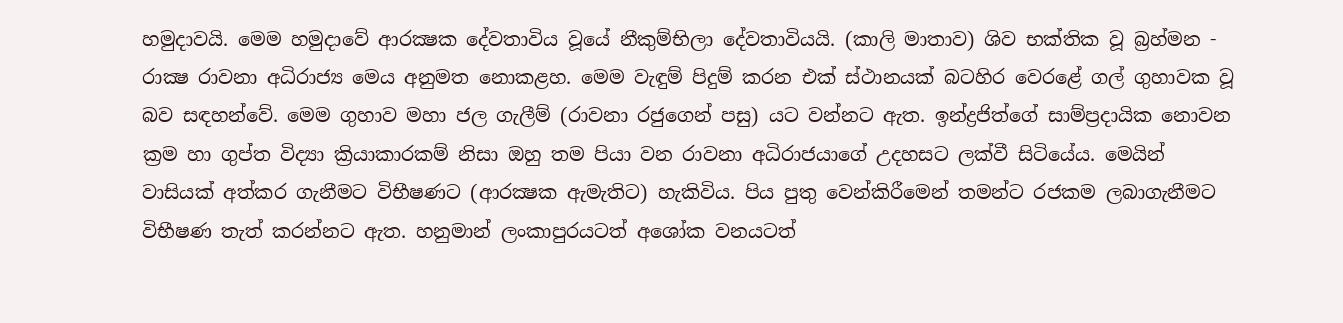හමුදාවයි. මෙම හමුදාවේ ආරක්‍ෂක දේවතාවිය වූයේ නීකුම්භිලා දේවතාවියයි. (කාලි මාතාව) ශිව භක්‌තික වූ බ්‍රහ්මන - රාක්‍ෂ රාවනා අධිරාජ්‍ය මෙය අනුමත නොකළහ. මෙම වැඳුම් පිදුම් කරන එක්‌ ස්‌ථානයක්‌ බටහිර වෙරළේ ගල් ගුහාවක වූ බව සඳහන්වේ. මෙම ගුහාව මහා ජල ගැලීම් (රාවනා රජුගෙන් පසු) යට වන්නට ඇත. ඉන්ද්‍රජිත්ගේ සාම්ප්‍රදායික නොවන ක්‍රම හා ගුප්ත විද්‍යා ක්‍රියාකාරකම් නිසා ඔහු තම පියා වන රාවනා අධිරාජයාගේ උදහසට ලක්‌වී සිටියේය. මෙයින් වාසියක්‌ අත්කර ගැනීමට විභීෂණට (ආරක්‍ෂක ඇමැතිට) හැකිවිය. පිය පුතු වෙන්කිරීමෙන් තමන්ට රජකම ලබාගැනීමට විභීෂණ තැත් කරන්නට ඇත. හනුමාන් ලංකාපුරයටත් අශෝක වනයටත්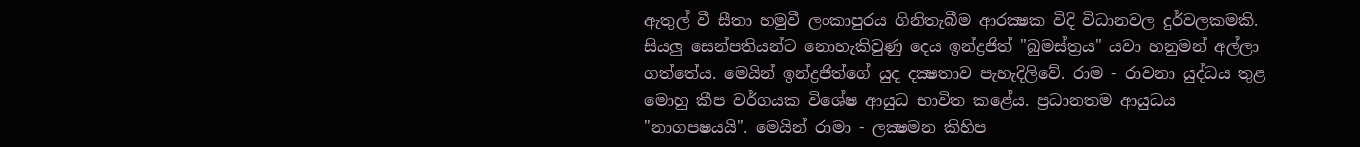ඇතුල් වී සීතා හමුවී ලංකාපුරය ගිනිතැබීම ආරක්‍ෂක විදි විධානවල දුර්වලකමකි. සියලු සෙන්පතියන්ට නොහැකිවුණු දෙය ඉන්ද්‍රජිත් "බුමස්‌ත්‍රය" යවා හනුමන් අල්ලා ගත්තේය. මෙයින් ඉන්ද්‍රජිත්ගේ යුද දක්‍ෂතාව පැහැදිලිවේ. රාම - රාවනා යුද්ධය තුළ මොහු කීප වර්ගයක විශේෂ ආයුධ භාවිත කළේය. ප්‍රධානතම ආයුධය "නාගපෂයයි". මෙයින් රාමා - ලක්‍ෂමන කිහිප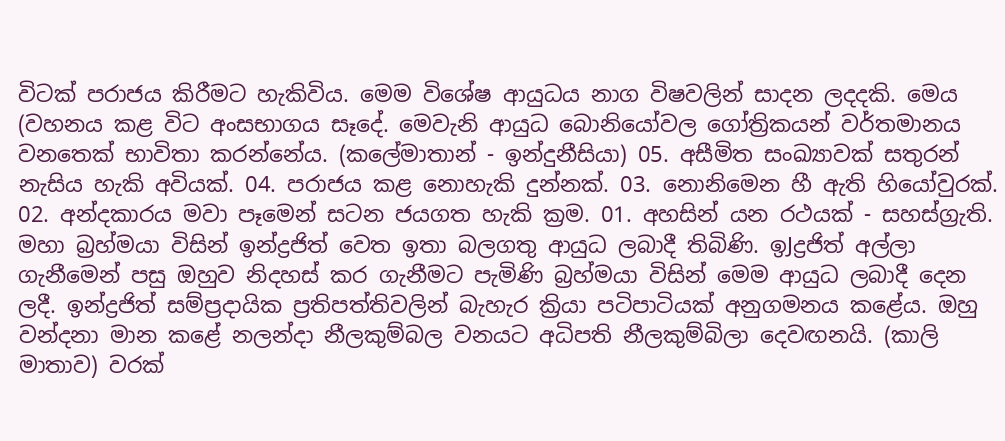විටක්‌ පරාජය කිරීමට හැකිවිය. මෙම විශේෂ ආයුධය නාග විෂවලින් සාදන ලදදකි. මෙය (වහනය කළ විට අංසභාගය සෑදේ. මෙවැනි ආයුධ බොනියෝවල ගෝත්‍රිකයන් වර්තමානය වනතෙක්‌ භාවිතා කරන්නේය. (කලේමාතාන් - ඉන්දුනීසියා) 05. අසීමිත සංඛ්‍යාවක්‌ සතුරන් නැසිය හැකි අවියක්‌. 04. පරාජය කළ නොහැකි දුන්නක්‌. 03. නොනිමෙන හී ඇති හියෝවුරක්‌. 02. අන්දකාරය මවා පෑමෙන් සටන ජයගත හැකි ක්‍රම. 01. අහසින් යන රථයක්‌ - සහස්‌ග්‍රැති. මහා බ්‍රහ්මයා විසින් ඉන්ද්‍රජිත් වෙත ඉතා බලගතු ආයුධ ලබාදී තිබිණි. ඉJද්‍රජිත් අල්ලා ගැනීමෙන් පසු ඔහුව නිදහස්‌ කර ගැනීමට පැමිණි බ්‍රහ්මයා විසින් මෙම ආයුධ ලබාදී දෙන ලදී. ඉන්ද්‍රජිත් සම්ප්‍රදායික ප්‍රතිපත්තිවලින් බැහැර ක්‍රියා පටිපාටියක්‌ අනුගමනය කළේය. ඔහු වන්දනා මාන කළේ නලන්දා නීලකුම්බල වනයට අධිපති නීලකුම්බිලා දෙවඟනයි. (කාලි මාතාව) වරක්‌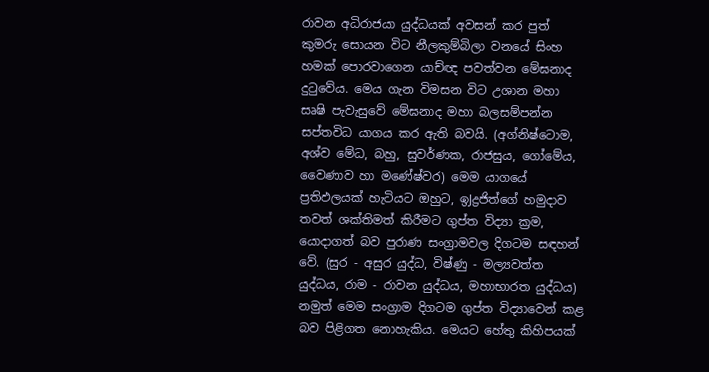රාවන අධිරාජයා යුද්ධයක්‌ අවසන් කර පුත් කුමරු සොයන විට නීලකුම්බිලා වනයේ සිංහ හමක්‌ පොරවාගෙන යාච්ඥ පවත්වන මේඝනාද දුටුවේය. මෙය ගැන විමසන විට උශාන මහා සෘෂි පැවැසුවේ මේඝනාද මහා බලසම්පන්න සප්තවිධ යාගය කර ඇති බවයි. (අග්නිෂ්ටොම, අශ්ව මේධ, බහු, සුවර්ණක, රාජසුය, ගෝමේය, වෛණාව හා මණේෂ්වර) මෙම යාගයේ ප්‍රතිඵලයක්‌ හැටියට ඔහුට, ඉJද්‍රජිත්ගේ හමුදාව තවත් ශක්‌තිමත් කිරීමට ගුප්ත විද්‍යා ක්‍රම, යොදාගත් බව පුරාණ සංග්‍රාමවල දිගටම සඳහන් වේ. (සුර - අසුර යුද්ධ, විෂ්ණු - මල්‍යවත්ත යුද්ධය, රාම - රාවන යුද්ධය, මහාභාරත යුද්ධය) නමුත් මෙම සංග්‍රාම දිගටම ගුප්ත විද්‍යාවෙන් කළ බව පිළිගත නොහැකිය. මෙයට හේතු කිහිපයක්‌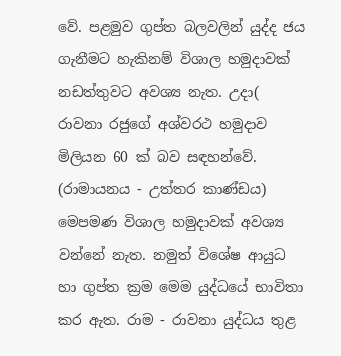වේ. පළමුව ගුප්ත බලවලින් යුද්ද ජය ගැනීමට හැකිනම් විශාල හමුදාවක්‌ නඩත්තුවට අවශ්‍ය නැත. උදා( රාවනා රජුගේ අශ්වරථ හමුදාව මිලියන 60 ක්‌ බව සඳහන්වේ. (රාමායනය - උත්තර කාණ්‌ඩය) මෙපමණ විශාල හමුදාවක්‌ අවශ්‍ය වන්නේ නැත. නමුත් විශේෂ ආයුධ හා ගුප්ත ක්‍රම මෙම යුද්ධයේ භාවිතා කර ඇත. රාම - රාවනා යුද්ධය තුළ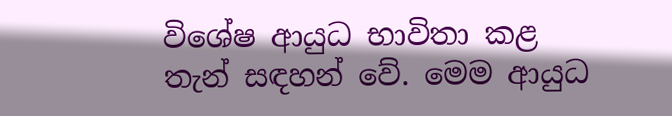විශේෂ ආයුධ භාවිතා කළ තැන් සඳහන් වේ. මෙම ආයුධ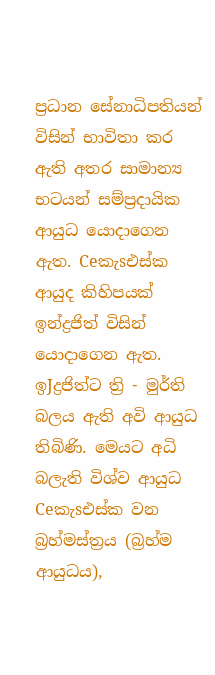ප්‍රධාන සේනාධිපතියන් විසින් භාවිතා කර ඇති අතර සාමාන්‍ය භටයන් සම්ප්‍රදායික ආයුධ යොදාගෙන ඇත. Ceකැsඑස්‌ක ආයුද කිහිපයක්‌ ඉන්ද්‍රජිත් විසින් යොදාගෙන ඇත. ඉJද්‍රජිත්ට ත්‍රි - මුර්ති බලය ඇති අවි ආයුධ තිබිණි. මෙයට අධි බලැති විශ්ව ආයුධ Ceකැsඑස්‌ක වන බ්‍රහ්මස්‌ත්‍රය (බ්‍රහ්ම ආයුධය),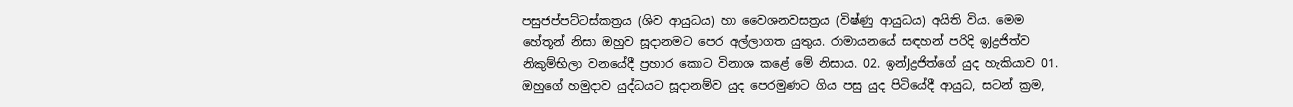පසුජප්පට්‌ටස්‌කත්‍රය (ශිව ආයුධය) හා වෛශනවසත්‍රය (විෂ්ණු ආයුධය) අයිති විය. මෙම හේතූන් නිසා ඔහුව සූදානමට පෙර අල්ලාගත යුතුය. රාමායනයේ සඳහන් පරිදි ඉJද්‍රජිත්ව නිකුම්භිලා වනයේදී ප්‍රහාර කොට විනාශ කළේ මේ නිසාය. 02. ඉන්Jද්‍රජිත්ගේ යුද හැකියාව 01. ඔහුගේ හමුදාව යුද්ධයට සූදානම්ව යුද පෙරමුණට ගිය පසු යුද පිටියේදී ආයුධ, සටන් ක්‍රම,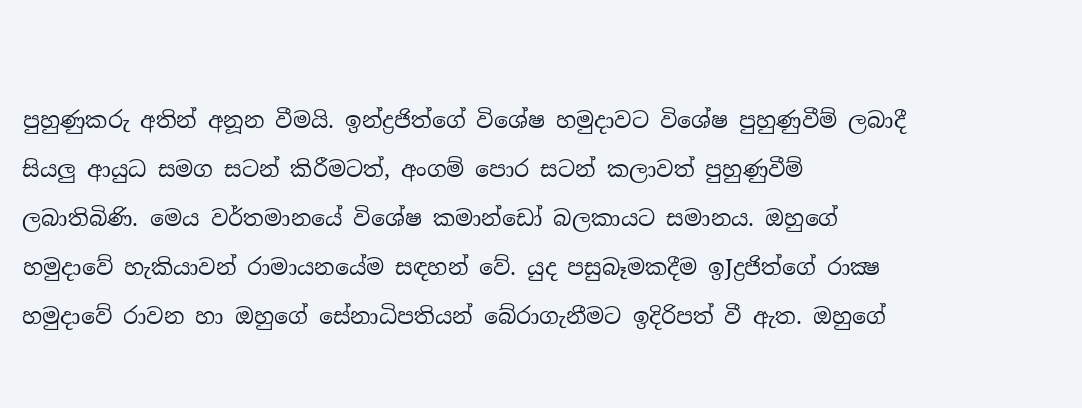පුහුණුකරු අතින් අනූන වීමයි. ඉන්ද්‍රජිත්ගේ විශේෂ හමුදාවට විශේෂ පුහුණුවීම් ලබාදී සියලු ආයුධ සමග සටන් කිරීමටත්, අංගම් පොර සටන් කලාවත් පුහුණුවීම් ලබාතිබිණි. මෙය වර්තමානයේ විශේෂ කමාන්ඩෝ බලකායට සමානය. ඔහුගේ හමුදාවේ හැකියාවන් රාමායනයේම සඳහන් වේ. යුද පසුබෑමකදීම ඉJද්‍රජිත්ගේ රාක්‍ෂ හමුදාවේ රාවන හා ඔහුගේ සේනාධිපතියන් බේරාගැනීමට ඉදිරිපත් වී ඇත. ඔහුගේ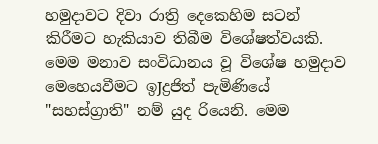හමුදාවට දිවා රාත්‍රි දෙකෙහිම සටන් කිරීමට හැකියාව තිබීම විශේෂත්වයකි. මෙම මනාව සංවිධානය වූ විශේෂ හමුදාව මෙහෙයවීමට ඉJද්‍රජිත් පැමිණියේ "සහස්‌ග්‍රාති" නම් යුද රියෙනි. මෙම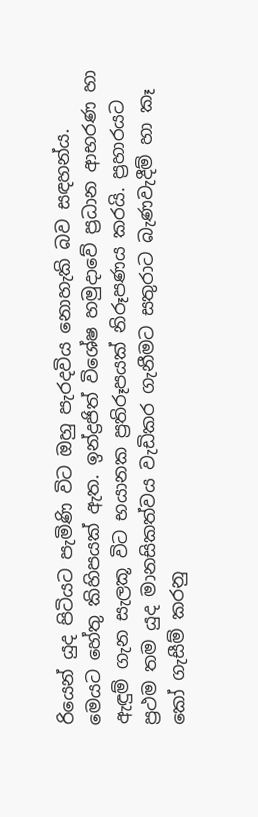රියෙන් යුද පිටියට පැමිණි විට ඔහු පැරදවිය නොහැකි බව සඳහන්ය. මෙයට හේතු කිහිපයක්‌ ඇත. ඉන්ද්‍රජිත් විශේෂ හමුදාවේ ප්‍රධාන ආභරණ හා ඇඳුම් ගැන සැලකූ විට භයානක ප්‍රතිරූපයක්‌ නිරූපණය කරයි. ප්‍රහාරයට ප්‍රථම තම යුද මානසිකත්වය වැඩිකර ගැනීමට සතුරාට බැණවැදීම් හා කෑ කෝ ගැසීම් කරනු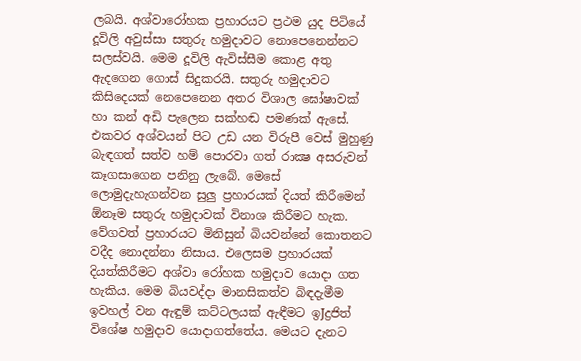ලබයි. අශ්වාරෝහක ප්‍රහාරයට ප්‍රථම යුද පිටියේ දූවිලි අවුස්‌සා සතුරු හමුදාවට නොපෙනෙන්නට සලස්‌වයි. මෙම දූවිලි ඇවිස්‌සීම කොළ අතු ඇදගෙන ගොස්‌ සිදුකරයි. සතුරු හමුදාවට කිසිදෙයක්‌ නෙපෙනෙන අතර විශාල ඝෝෂාවක්‌ හා කන් අඩි පැලෙන සක්‌හඬ පමණක්‌ ඇසේ. එකවර අශ්වයන් පිට උඩ යන විරුපී වෙස්‌ මුහුණු බැඳගත් සත්ව හම් පොරවා ගත් රාක්‍ෂ අසරුවන් කෑගසාගෙන පනිනු ලැබේ. මෙසේ ලොමුදැහැගන්වන සුලු ප්‍රහාරයක්‌ දියත් කිරීමෙන් ඕනෑම සතුරු හමුදාවක්‌ විනාශ කිරීමට හැක. වේගවත් ප්‍රහාරයට මිනිසුන් බියවන්නේ කොතනට වදීද නොදන්නා නිසාය. එලෙසම ප්‍රහාරයක්‌ දියත්කිරීමට අශ්වා රෝහක හමුදාව යොදා ගත හැකිය. මෙම බියවද්දා මානසිකත්ව බිඳදැමීම ඉවහල් වන ඇඳුම් කට්‌ටලයක්‌ ඇඳීමට ඉJද්‍රජිත් විශේෂ හමුදාව යොදාගත්තේය. මෙයට දැනට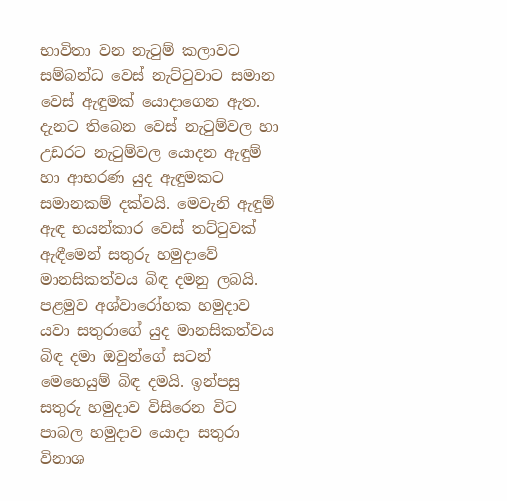භාවිතා වන නැටුම් කලාවට සම්බන්ධ වෙස්‌ නැට්‌ටුවාට සමාන වෙස්‌ ඇඳුමක්‌ යොදාගෙන ඇත. දැනට තිබෙන වෙස්‌ නැටුම්වල හා උඩරට නැටුම්වල යොදන ඇඳුම් හා ආභරණ යුද ඇඳුමකට සමානකම් දක්‌වයි. මෙවැනි ඇඳුම් ඇඳ භයන්කාර වෙස්‌ තට්‌ටුවක්‌ ඇඳීමෙන් සතුරු හමුදාවේ මානසිකත්වය බිඳ දමනු ලබයි. පළමුව අශ්වාරෝහක හමුදාව යවා සතුරාගේ යුද මානසිකත්වය බිඳ දමා ඔවුන්ගේ සටන් මෙහෙයුම් බිඳ දමයි. ඉන්පසු සතුරු හමුදාව විසිරෙන විට පාබල හමුදාව යොදා සතුරා විනාශ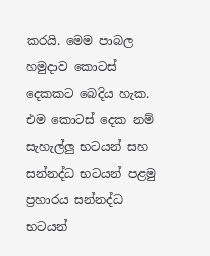කරයි. මෙම පාබල හමුදාව කොටස්‌ දෙකකට බෙදිය හැක. එම කොටස්‌ දෙක නම් සැහැල්ලු භටයන් සහ සන්නද්ධ භටයන් පළමු ප්‍රහාරය සන්නද්ධ භටයන්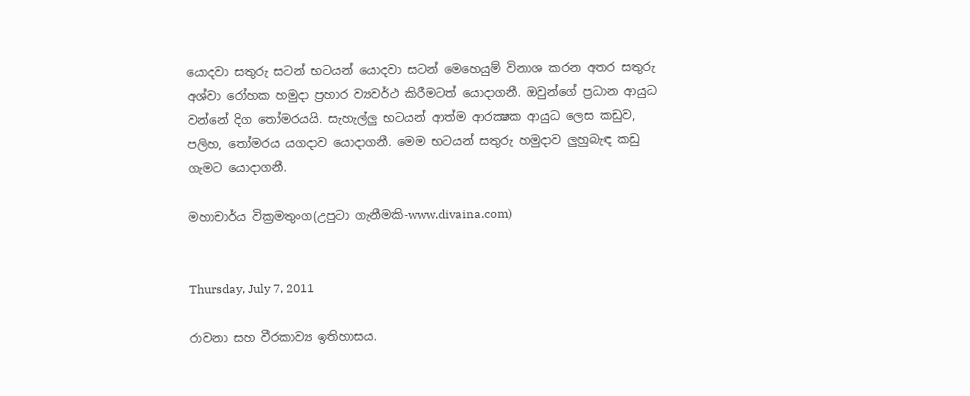යොදවා සතුරු සටන් භටයන් යොදවා සටන් මෙහෙයුම් විනාශ කරන අතර සතුරු අශ්වා රෝහක හමුදා ප්‍රහාර ව්‍යවර්ථ කිරීමටත් යොදාගනී. ඔවුන්ගේ ප්‍රධාන ආයුධ වන්නේ දිග තෝමරයයි. සැහැල්ලු භටයන් ආත්ම ආරක්‍ෂක ආයුධ ලෙස කඩුව, පලිහ, තෝමරය යගදාව යොදාගනී. මෙම භටයන් සතුරු හමුදාව ලුහුබැඳ කඩු ගැමට යොදාගනී.

මහාචාර්ය වික්‍රමතුංග(උපුටා ගැනීමකි-www.divaina.com)


Thursday, July 7, 2011

රාවනා සහ වීරකාව්‍ය ඉතිහාසය.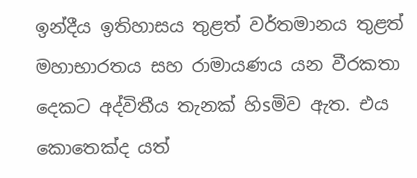ඉන්දීය ඉතිහාසය තුළත් වර්තමානය තුළත් මහාභාරතය සහ රාමායණය යන වීරකතා දෙකට අද්විතීය තැනක්‌ හිsමිව ඇත. එය කොතෙක්‌ද යත්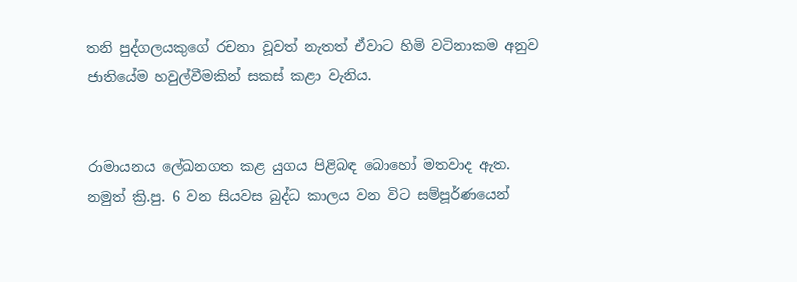තනි පුද්ගලයකුගේ රචනා වූවත් නැතත් ඒවාට හිමි වටිනාකම අනුව ජාතියේම හවුල්වීමකින් සකස්‌ කළා වැනිය.


රාමායනය ලේඛනගත කළ යුගය පිළිබඳ බොහෝ මතවාද ඇත. නමුත් ක්‍රි.පු. 6 වන සියවස බුද්ධ කාලය වන විට සම්පූර්ණයෙන්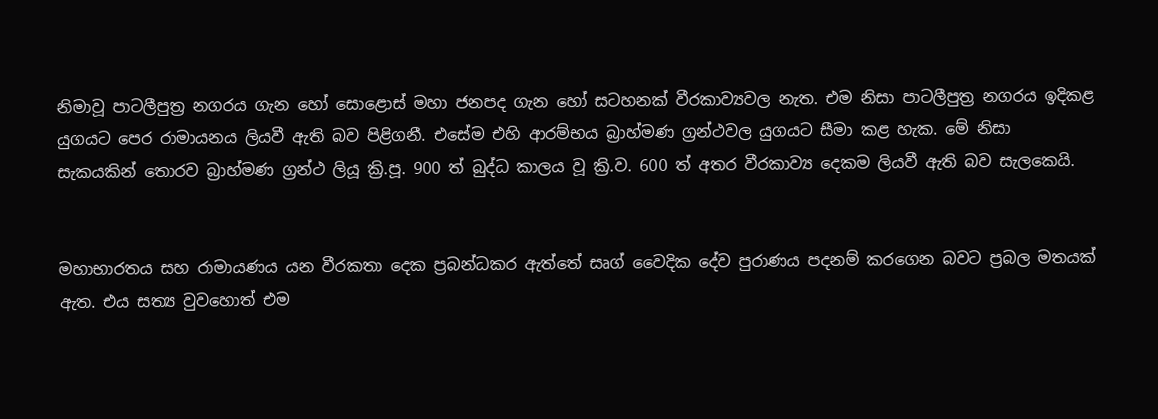නිමාවූ පාටලීපුත්‍ර නගරය ගැන හෝ සොළොස්‌ මහා ජනපද ගැන හෝ සටහනක්‌ වීරකාව්‍යවල නැත. එම නිසා පාටලීපුත්‍ර නගරය ඉදිකළ යුගයට පෙර රාමායනය ලියවී ඇති බව පිළිගනී. එසේම එහි ආරම්භය බ්‍රාහ්මණ ග්‍රන්ථවල යුගයට සීමා කළ හැක. මේ නිසා සැකයකින් තොරව බ්‍රාහ්මණ ග්‍රන්ථ ලියූ ක්‍රි.පූ. 900 ත් බුද්ධ කාලය වූ ක්‍රි.ව. 600 ත් අතර වීරකාව්‍ය දෙකම ලියවී ඇති බව සැලකෙයි.


මහාභාරතය සහ රාමායණය යන වීරකතා දෙක ප්‍රබන්ධකර ඇත්තේ සෘග් වෛදික දේව පුරාණය පදනම් කරගෙන බවට ප්‍රබල මතයක්‌ ඇත. එය සත්‍ය වුවහොත් එම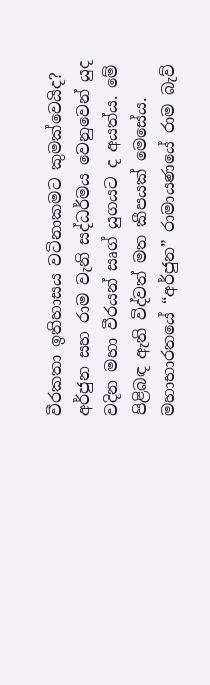වීරකතා ඉතිහාසය වටිනාකමට කුමක්‌වෙයිද? අර්ජුන සහ රාම වැනි සද්ධර්මය වෙනුවෙන් යුද වදින මහා වීරයන් සෘග් යුගයට ද අයත්ය. මේ පිළිබඳ ඇති විද්වත් මත කීපයක්‌ මෙසේය. මහාභාරතයේ “අර්ජුන” රාමායණයේ රාම බැව්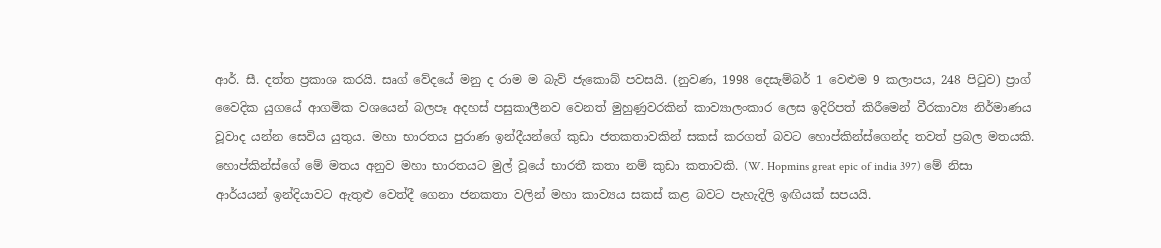ආර්. සී. දත්ත ප්‍රකාශ කරයි. සෘග් වේදයේ මනු ද රාම ම බැව් ජැකොබ් පවසයි. (නුවණ, 1998 දෙසැම්බර් 1 වෙළුම 9 කලාපය, 248 පිටුව) ප්‍රාග් වෛදික යුගයේ ආගමික වශයෙන් බලපෑ අදහස්‌ පසුකාලීනව වෙනත් මුහුණුවරකින් කාව්‍යාලංකාර ලෙස ඉදිරිපත් කිරීමෙන් වීරකාව්‍ය නිර්මාණය වූවාද යන්න සෙවිය යුතුය. මහා භාරතය පුරාණ ඉන්දීයන්ගේ කුඩා ජතකතාවකින් සකස්‌ කරගත් බවට හොප්කින්ස්‌ගෙන්ද තවත් ප්‍රබල මතයකි. හොප්කින්ස්‌ගේ මේ මතය අනුව මහා භාරතයට මුල් වූයේ භාරතී කතා නම් කුඩා කතාවකි. (W. Hopmins great epic of india 397) මේ නිසා ආර්යයන් ඉන්දියාවට ඇතුළු වෙත්දී ගෙනා ජනකතා වලින් මහා කාව්‍යය සකස්‌ කළ බවට පැහැදිලි ඉඟියක්‌ සපයයි.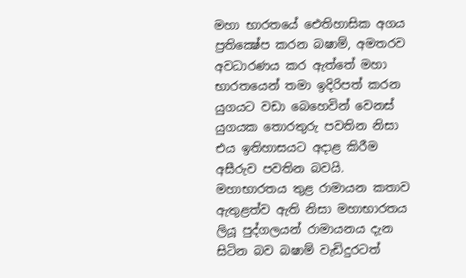මහා භාරතයේ ඓතිහාසික අගය ප්‍රතික්‍ෂේප කරන බෂාම්, අමතරව අවධාරණය කර ඇත්තේ මහා භාරතයෙන් තමා ඉදිරිපත් කරන යුගයට වඩා බෙහෙවින් වෙනස්‌ යුගයක තොරතුරු පවතින නිසා එය ඉතිහාසයට අදාළ කිරීම අසීරුව පවතින බවයි. මහාභාරතය තුළ රාමායන කතාව ඇතුළත්ව ඇති නිසා මහාභාරතය ලියූ පුද්ගලයන් රාමායනය දැන සිටින බව බෂාම් වැඩිදුරටත්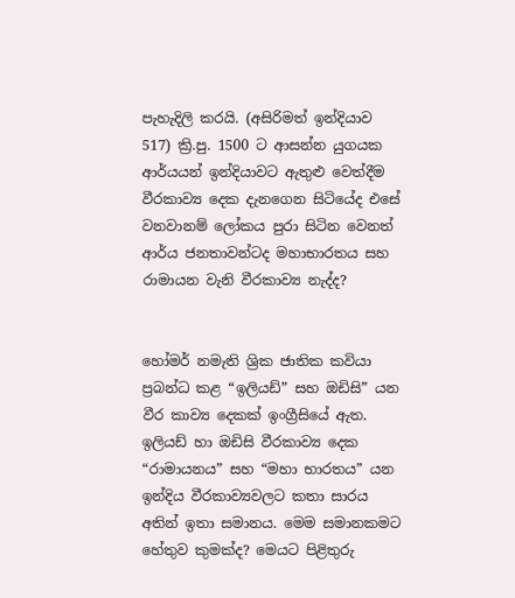පැහැදිලි කරයි. (අසිරිමත් ඉන්දියාව 517) ක්‍රි.පු. 1500 ට ආසන්න යුගයක ආර්යයන් ඉන්දියාවට ඇතුළු වෙත්දීම වීරකාව්‍ය දෙක දැනගෙන සිටියේද එසේ වනවානම් ලෝකය පුරා සිටින වෙනත් ආර්ය ජනතාවන්ටද මහාභාරතය සහ රාමායන වැනි වීරකාව්‍ය නැද්ද?


හෝමර් නමැති ශ්‍රික ජාතික කවියා ප්‍රබන්ධ කළ “ඉලියඩ්” සහ ඔඩිසි” යන වීර කාව්‍ය දෙකක්‌ ඉංග්‍රීසියේ ඇත. ඉලියඩ් හා ඔඩිසි වීරකාව්‍ය දෙක “රාමායනය” සහ “මහා භාරතය” යන ඉන්දිය වීරකාව්‍යවලට කතා සාරය අතින් ඉතා සමානය. මෙම සමානකමට හේතුව කුමක්‌ද? මෙයට පිළිතුරු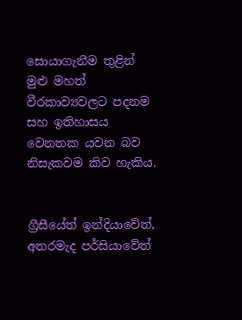සොයාගැනීම තුළින් මුළු මහත් වීරකාව්‍යවලට පදනම සහ ඉතිහාසය වෙනතක යවන බව නිසැකවම කිව හැකිය.


ග්‍රීසීයේත් ඉන්දියාවේත්, අතරමැද පර්සියාවේත්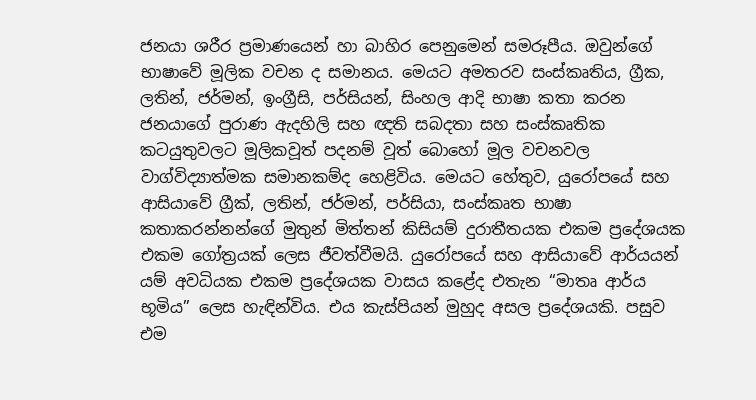ජනයා ශරීර ප්‍රමාණයෙන් හා බාහිර පෙනුමෙන් සමරූපීය. ඔවුන්ගේ භාෂාවේ මූලික වචන ද සමානය. මෙයට අමතරව සංස්‌කෘතිය, ග්‍රීක, ලතින්, ජර්මන්, ඉංග්‍රීසි, පර්සියන්, සිංහල ආදි භාෂා කතා කරන ජනයාගේ පුරාණ ඇදහිලි සහ ඥති සබදතා සහ සංස්‌කෘතික කටයුතුවලට මූලිකවූත් පදනම් වූත් බොහෝ මූල වචනවල වාග්විද්‍යාත්මක සමානකම්ද හෙළිවිය. මෙයට හේතුව, යුරෝපයේ සහ ආසියාවේ ග්‍රීක්‌, ලතින්, ජර්මන්, පර්සියා, සංස්‌කෘත භාෂා කතාකරන්නන්ගේ මුතුන් මිත්තන් කිසියම් දුරාතීතයක එකම ප්‍රදේශයක එකම ගෝත්‍රයක්‌ ලෙස ජීවත්වීමයි. යුරෝපයේ සහ ආසියාවේ ආර්යයන් යම් අවධියක එකම ප්‍රදේශයක වාසය කළේද එතැන “මාතෘ ආර්ය භූමිය” ලෙස හැඳින්විය. එය කැස්‌පියන් මුහුද අසල ප්‍රදේශයකි. පසුව එම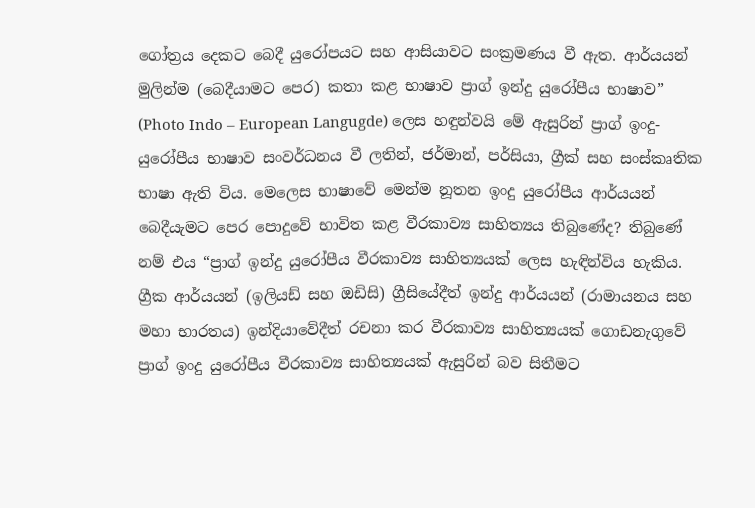ගෝත්‍රය දෙකට බෙදී යුරෝපයට සහ ආසියාවට සංක්‍රමණය වී ඇත. ආර්යයන් මුලින්ම (බෙදීයාමට පෙර) කතා කළ භාෂාව ප්‍රාග් ඉන්දු යුරෝපීය භාෂාව” (Photo Indo – European Langugde) ලෙස හඳුන්වයි මේ ඇසුරින් ප්‍රාග් ඉංදු- යුරෝපීය භාෂාව සංවර්ධනය වී ලතින්, ජර්මාන්, පර්සියා, ග්‍රීක්‌ සහ සංස්‌කෘතික භාෂා ඇති විය. මෙලෙස භාෂාවේ මෙන්ම නූතන ඉංදු යුරෝපීය ආර්යයන් බෙදීයැමට පෙර පොදුවේ භාවිත කළ වීරකාව්‍ය සාහිත්‍යය තිබුණේද? තිබුණේ නම් එය “ප්‍රාග් ඉන්දු යුරෝපීය වීරකාව්‍ය සාහිත්‍යයක්‌ ලෙස හැඳින්විය හැකිය. ග්‍රීක ආර්යයන් (ඉලියඩ් සහ ඔඩිසි) ග්‍රීසියේදීත් ඉන්දු ආර්යයන් (රාමායනය සහ මහා භාරතය) ඉන්දියාවේදීත් රචනා කර වීරකාව්‍ය සාහිත්‍යයක්‌ ගොඩනැගුවේ ප්‍රාග් ඉංදු යුරෝපීය වීරකාව්‍ය සාහිත්‍යයක්‌ ඇසුරින් බව සිතීමට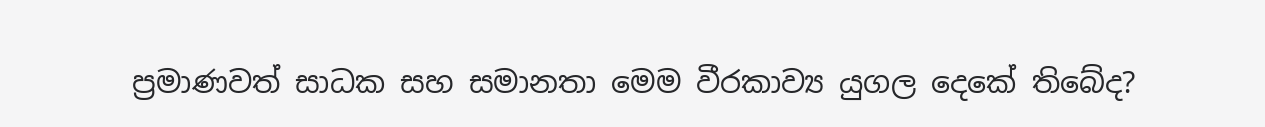ප්‍රමාණවත් සාධක සහ සමානතා මෙම වීරකාව්‍ය යුගල දෙකේ තිබේද?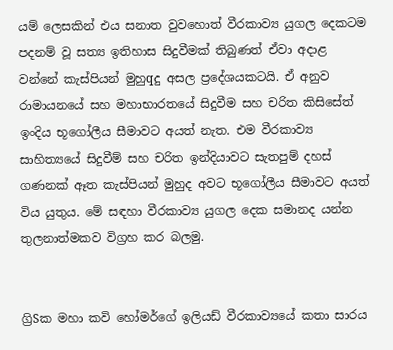යම් ලෙසකින් එය සනාත වුවහොත් වීරකාව්‍ය යුගල දෙකටම පදනම් වූ සත්‍ය ඉතිහාස සිදුවීමක්‌ තිබුණත් ඒවා අදාළ වන්නේ කැස්‌පියන් මුහුqදු අසල ප්‍රදේශයකටයි. ඒ අනුව රාමායනයේ සහ මහාභාරතයේ සිදුවීම සහ චරිත කිසිසේත් ඉංදිය භූගෝලීය සීමාවට අයත් නැත. එම වීරකාව්‍ය සාහිත්‍යයේ සිදුවීම් සහ චරිත ඉන්දියාවට සැතපුම් දහස්‌ ගණනක්‌ ඈත කැස්‌පියන් මුහුද අවට භූගෝලීය සීමාවට අයත් විය යුතුය. මේ සඳහා වීරකාව්‍ය යුගල දෙක සමානද යන්න තුලනාත්මකව විග්‍රහ කර බලමු.


ග්‍රිSක මහා කවි හෝමර්ගේ ඉලියඩ් වීරකාව්‍යයේ කතා සාරය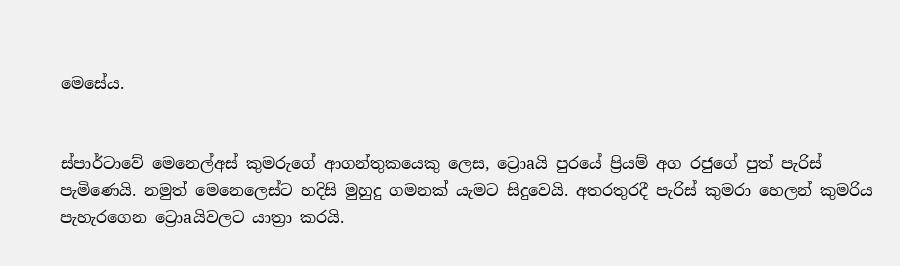මෙසේය.


ස්‌පාර්ටාවේ මෙනෙල්අස්‌ කුමරුගේ ආගන්තුකයෙකු ලෙස, ට්‍රොaයි පුරයේ ප්‍රියම් අග රජුගේ පුත් පැරිස්‌ පැමිණෙයි. නමුත් මෙනෙලෙස්‌ට හදිසි මුහුදු ගමනක්‌ යැමට සිදුවෙයි. අතරතුරදී පැරිස්‌ කුමරා හෙලන් කුමරිය පැහැරගෙන ට්‍රොaයිවලට යාත්‍රා කරයි.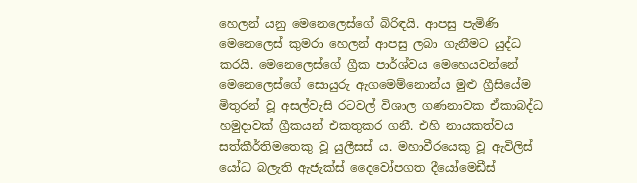හෙලන් යනු මෙනෙලෙස්‌ගේ බිරිඳයි. ආපසු පැමිණි මෙනෙලෙස්‌ කුමරා හෙලන් ආපසු ලබා ගැනීමට යුද්ධ කරයි. මෙනෙලෙස්‌ගේ ග්‍රීක පාර්ශ්වය මෙහෙයවන්නේ මෙනෙලෙස්‌ගේ සොයුරු ඇගමෙම්නොන්ය මුළු ග්‍රීසියේම මිතුරන් වූ අසල්වැසි රටවල් විශාල ගණනාවක ඒකාබද්ධ හමුදාවක්‌ ග්‍රීකයන් එකතුකර ගනී. එහි නායකත්වය සත්කීර්තිමතෙකු වූ යුලීසස්‌ ය. මහාවීරයෙකු වූ ඇවිලිස්‌ යෝධ බලැති ඇජැක්‌ස්‌ දෛවෝපගත දීයෝමෙඩීස්‌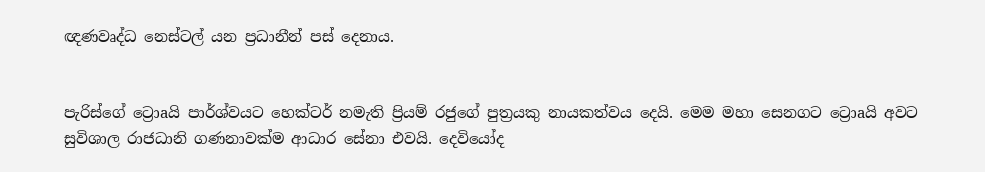ඥණවෘද්ධ නෙස්‌ටල් යන ප්‍රධානීන් පස්‌ දෙනාය.


පැරිස්‌ගේ ට්‍රොaයි පාර්ශ්වයට හෙක්‌ටර් නමැති ප්‍රියම් රජුගේ පුත්‍රයකු නායකත්වය දෙයි. මෙම මහා සෙනගට ට්‍රොaයි අවට සුවිශාල රාජධානි ගණනාවක්‌ම ආධාර සේනා එවයි. දෙවියෝද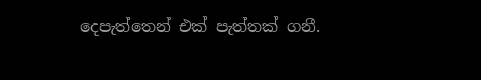දෙපැත්තෙන් එක්‌ පැත්තක්‌ ගනී.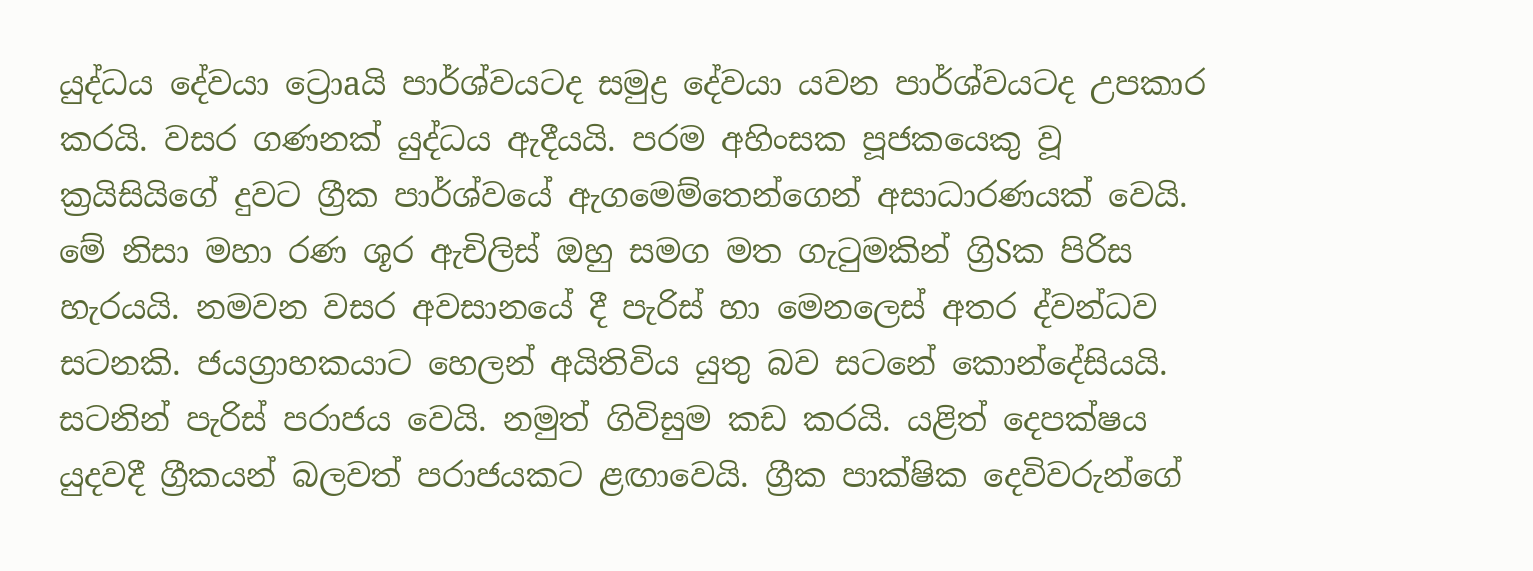යුද්ධය දේවයා ට්‍රොaයි පාර්ශ්වයටද සමුද්‍ර දේවයා යවන පාර්ශ්වයටද උපකාර කරයි. වසර ගණනක්‌ යුද්ධය ඇදීයයි. පරම අහිංසක පූජකයෙකු වූ ක්‍රයිසියිගේ දුවට ග්‍රීක පාර්ශ්වයේ ඇගමෙම්තෙන්ගෙන් අසාධාරණයක්‌ වෙයි. මේ නිසා මහා රණ ශූර ඇචිලිස්‌ ඔහු සමග මත ගැටුමකින් ග්‍රිSක පිරිස හැරයයි. නමවන වසර අවසානයේ දී පැරිස්‌ හා මෙනලෙස්‌ අතර ද්වන්ධව සටනකි. ජයග්‍රාහකයාට හෙලන් අයිතිවිය යුතු බව සටනේ කොන්දේසියයි. සටනින් පැරිස්‌ පරාජය වෙයි. නමුත් ගිවිසුම කඩ කරයි. යළිත් දෙපක්‌ෂය යුදවදී ග්‍රීකයන් බලවත් පරාජයකට ළඟාවෙයි. ග්‍රීක පාක්‌ෂික දෙවිවරුන්ගේ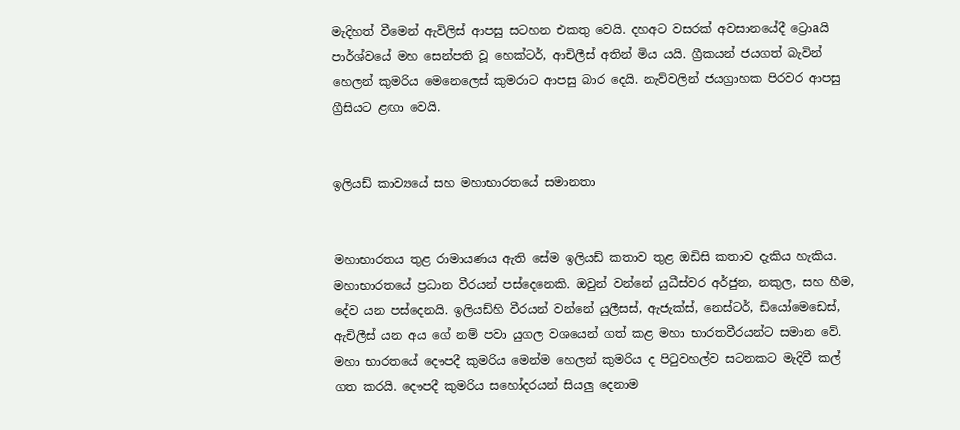මැදිහත් වීමෙන් ඇවිලිස්‌ ආපසු සටහන එකතු වෙයි. දහඅට වසරක්‌ අවසානයේදී ට්‍රොaයි පාර්ශ්වයේ මහ සෙන්පති වූ හෙක්‌ටර්, ආචිලීස්‌ අතින් මිය යයි. ග්‍රීකයන් ජයගත් බැවින් හෙලන් කුමරිය මෙනෙලෙස්‌ කුමරාට ආපසු බාර දෙයි. නැව්වලින් ජයග්‍රාහක පිරවර ආපසු ග්‍රීසියට ළඟා වෙයි.


ඉලියඩ් කාව්‍යයේ සහ මහාභාරතයේ සමානතා


මහාභාරතය තුළ රාමායණය ඇති සේම ඉලියඩ් කතාව තුළ ඔඩිසි කතාව දැකිය හැකිය. මහාභාරතයේ ප්‍රධාන වීරයන් පස්‌දෙනෙකි. ඔවුන් වන්නේ යුධීස්‌වර අර්ජුන, නකුල, සහ හීම, දේව යන පස්‌දෙනයි. ඉලියඩ්හි වීරයන් වන්නේ යුලීසස්‌, ඇජැක්‌ස්‌, නෙස්‌ටර්, ඩියෝමෙඩෙස්‌, ඇචිලීස්‌ යන අය ගේ නම් පවා යුගල වශයෙන් ගත් කළ මහා භාරතවීරයන්ට සමාන වේ. මහා භාරතයේ දෞපදී කුමරිය මෙන්ම හෙලන් කුමරිය ද පිටුවහල්ව සටනකට මැදිවී කල් ගත කරයි. දෞපදී කුමරිය සහෝදරයන් සියලු දෙනාම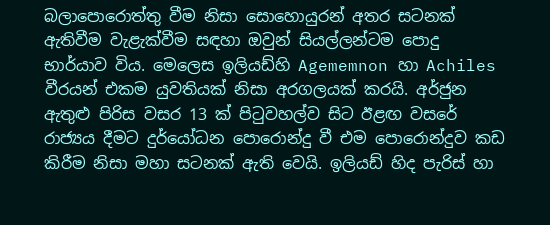බලාපොරොත්තු වීම නිසා සොහොයුරන් අතර සටනක්‌ ඇතිවීම වැළැක්‌වීම සඳහා ඔවුන් සියල්ලන්ටම පොදු භාර්යාව විය. මෙලෙස ඉලියඩ්හි Agememnon හා Achiles වීරයන් එකම යුවතියක්‌ නිසා අරගලයක්‌ කරයි. අර්ජුන ඇතුළු පිරිස වසර 13 ක්‌ පිටුවහල්ව සිට ඊළඟ වසරේ රාජ්‍යය දීමට දුර්යෝධන පොරොන්දු වී එම පොරොන්දුව කඩ කිරීම නිසා මහා සටනක්‌ ඇති වෙයි. ඉලියඩ් හිද පැරිස්‌ හා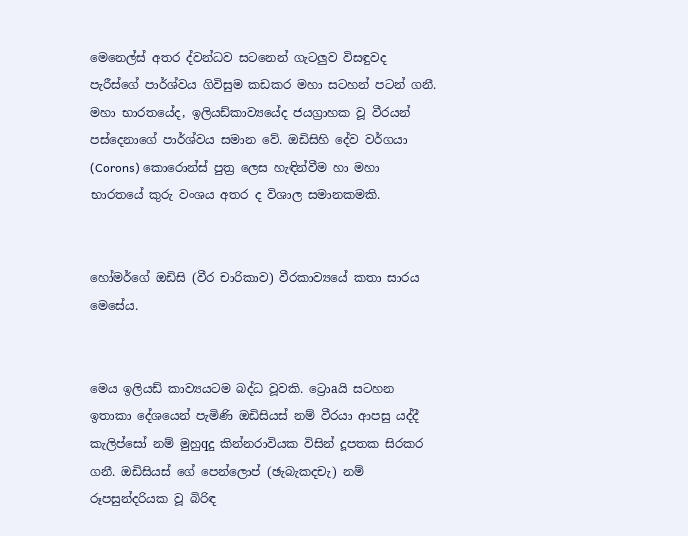මෙනෙල්ස්‌ අතර ද්වන්ධව සටනෙන් ගැටලුව විසඳුවද පැරීස්‌ගේ පාර්ශ්වය ගිවිසුම කඩකර මහා සටහන් පටන් ගනී. මහා භාරතයේද, ඉලියඩ්කාව්‍යයේද ජයග්‍රාහක වූ වීරයන් පස්‌දෙනාගේ පාර්ශ්වය සමාන වේ. ඔඩිසිහි දේව වර්ගයා (Corons) කොරොන්ස්‌ පුත්‍ර ලෙස හැඳින්වීම හා මහා භාරතයේ කුරු වංශය අතර ද විශාල සමානකමකි.


හෝමර්ගේ ඔඩිසි (වීර චාරිකාව) වීරකාව්‍යයේ කතා සාරය මෙසේය.


මෙය ඉලියඩ් කාව්‍යයටම බද්ධ වූවකි. ට්‍රොaයි සටහන ඉතාකා දේශයෙන් පැමිණි ඔඩිසියස්‌ නම් වීරයා ආපසු යද්දී කැලිප්සෝ නම් මුහුqදු කින්නරාවියක විසින් දූපතක සිරකර ගනී. ඔඩිසියස්‌ ගේ පෙන්ලොප් (ඡැබැකදචැ) නම් රූපසුන්දරියක වූ බිරිඳ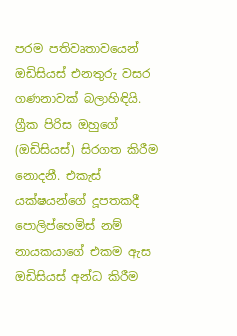පරම පතිවෘතාවයෙන් ඔඩිසියස්‌ එනතුරු වසර ගණනාවක්‌ බලාහිඳියි. ග්‍රීක පිරිස ඔහුගේ (ඔඩිසියස්‌) සිරගත කිරීම නොදනී. එකැස්‌ යක්‌ෂයන්ගේ දූපතකදී පොලිප්හෙමිස්‌ නම් නායකයාගේ එකම ඇස ඔඩිසියස්‌ අන්ධ කිරීම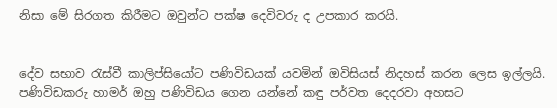නිසා මේ සිරගත කිරීමට ඔවුන්ට පක්‌ෂ දෙවිවරු ද උපකාර කරයි.


දේව සභාව රැස්‌වී කාලිප්සියෝට පණිවිඩයක්‌ යවමින් ඔවිසියස්‌ නිදහස්‌ කරන ලෙස ඉල්ලයි. පණිවිඩකරු හාමර් ඔහු පණිවිඩය ගෙන යන්නේ කඳු පර්වත දෙදරවා අහසට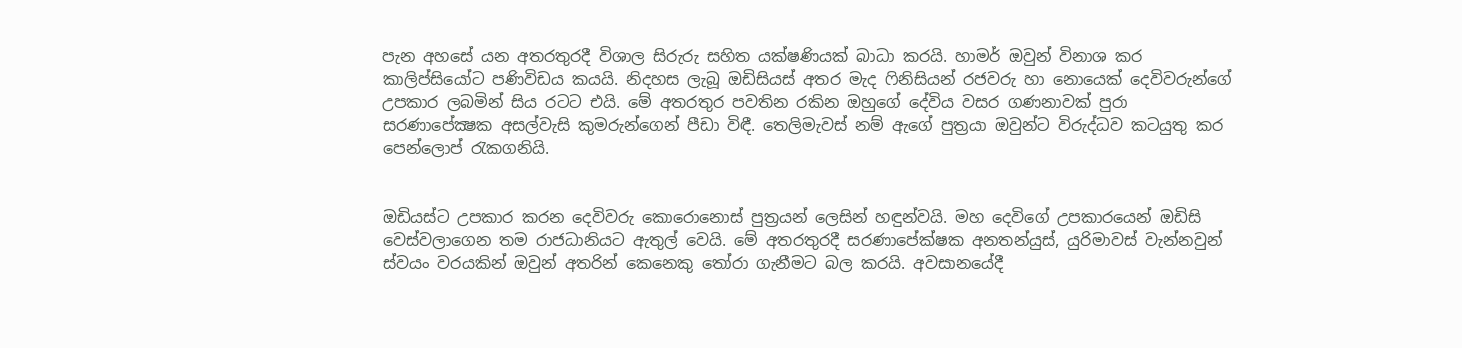පැන අහසේ යන අතරතුරදී විශාල සිරුරු සහිත යක්‌ෂණියක්‌ බාධා කරයි. හාමර් ඔවුන් විනාශ කර කාලිප්සියෝට පණිවිඩය කයයි. නිදහස ලැබූ ඔඩිසියස්‌ අතර මැද ෆිනිසියන් රජවරු හා නොයෙක්‌ දෙවිවරුන්ගේ උපකාර ලබමින් සිය රටට එයි. මේ අතරතුර පවතින රකින ඔහුගේ දේවිය වසර ගණනාවක්‌ පුරා සරණාපේක්‍ෂක අසල්වැසි කුමරුන්ගෙන් පීඩා විඳී. තෙලිමැවස්‌ නම් ඇගේ පුත්‍රයා ඔවුන්ට විරුද්ධව කටයුතු කර පෙන්ලොප් රැකගනියි.


ඔඩියස්‌ට උපකාර කරන දෙවිවරු කොරොනොස්‌ පුත්‍රයන් ලෙසින් හඳුන්වයි. මහ දෙවිගේ උපකාරයෙන් ඔඩිසි වෙස්‌වලාගෙන තම රාජධානියට ඇතුල් වෙයි. මේ අතරතුරදී සරණාපේක්‌ෂක අනතන්යුස්‌, යුරිමාවස්‌ වැන්නවුන් ස්‌වයං වරයකින් ඔවුන් අතරින් කෙනෙකු තෝරා ගැනීමට බල කරයි. අවසානයේදී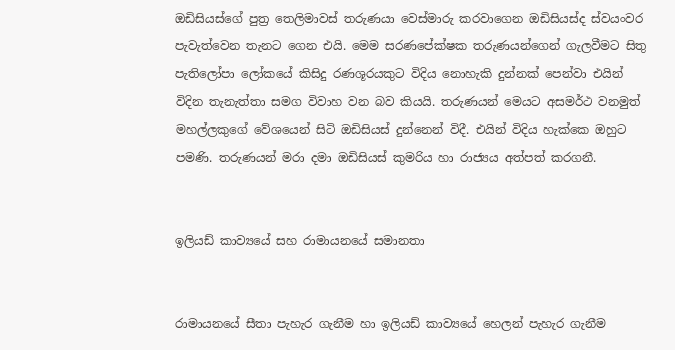ඔඩිසියස්‌ගේ පුත්‍ර තෙලිමාවස්‌ තරුණයා වෙස්‌මාරු කරවාගෙන ඔඩිසියස්‌ද ස්‌වයංවර පැවැත්වෙන තැනට ගෙන එයි. මෙම සරණපේක්‌ෂක තරුණයන්ගෙන් ගැලවීමට සිතු පැතිලෝපා ලෝකයේ කිසිදු රණශූරයකුට විදිය නොහැකි දුන්නක්‌ පෙන්වා එයින් විදින තැනැත්තා සමග විවාහ වන බව කියයි. තරුණයන් මෙයට අසමර්ථ වනමුත් මහල්ලකුගේ වේශයෙන් සිටි ඔඩිසියස්‌ දුන්නෙන් විදී. එයින් විදිය හැක්‌කෙ ඔහුට පමණි. තරුණයන් මරා දමා ඔඩිසියස්‌ කුමරිය හා රාජ්‍යය අත්පත් කරගනී.


ඉලියඩ් කාව්‍යයේ සහ රාමායනයේ සමානතා


රාමායනයේ සීතා පැහැර ගැනීම හා ඉලියඩ් කාව්‍යයේ හෙලන් පැහැර ගැනීම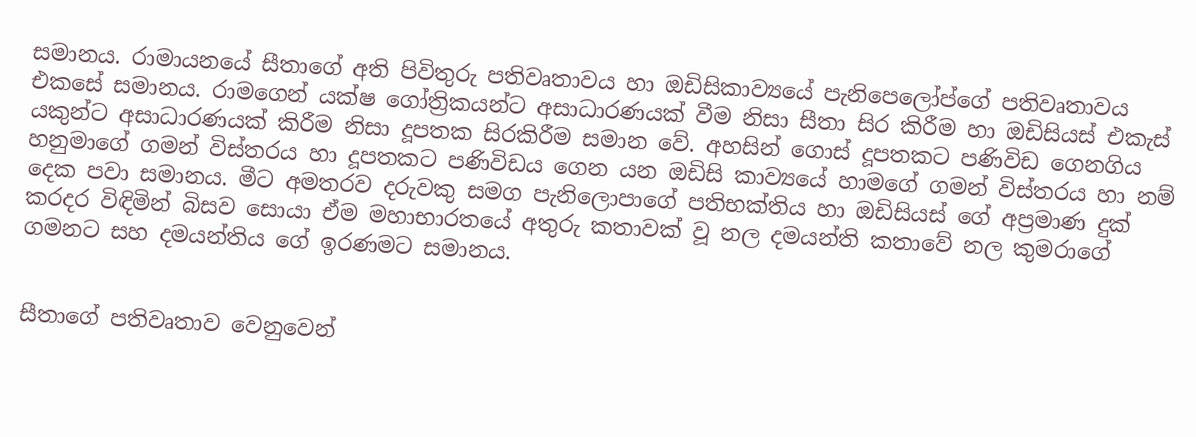සමානය. රාමායනයේ සීතාගේ අති පිවිතුරු පතිවෘතාවය හා ඔඩිසිකාව්‍යයේ පැනිපෙලෝප්ගේ පතිවෘතාවය එකසේ සමානය. රාමගෙන් යක්‌ෂ ගෝත්‍රිකයන්ට අසාධාරණයක්‌ වීම නිසා සීතා සිර කිරීම හා ඔඩිසියස්‌ එකැස්‌ යකුන්ට අසාධාරණයක්‌ කිරීම නිසා දූපතක සිරකිරීම සමාන වේ. අහසින් ගොස්‌ දූපතකට පණිවිඩ ගෙනගිය හනුමාගේ ගමන් විස්‌තරය හා දූපතකට පණිවිඩය ගෙන යන ඔඩිසි කාව්‍යයේ හාමගේ ගමන් විස්‌තරය හා නම් දෙක පවා සමානය. මීට අමතරව දරුවකු සමග පැනිලොපාගේ පතිභක්‌තිය හා ඔඩිසියස්‌ ගේ අප්‍රමාණ දුක්‌ කරදර විඳිමින් බිසව සොයා ඒම මහාභාරතයේ අතුරු කතාවක්‌ වූ නල දමයන්ති කතාවේ නල කුමරාගේ ගමනට සහ දමයන්තිය ගේ ඉරණමට සමානය.


සීතාගේ පතිවෘතාව වෙනුවෙන්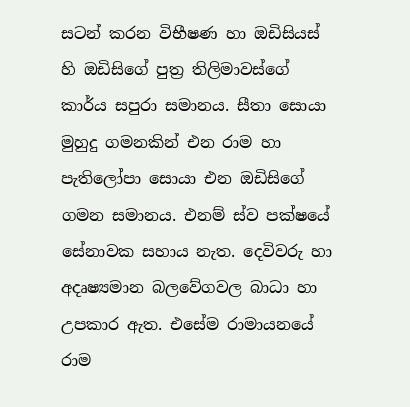සටන් කරන විභීෂණ හා ඔඩිසියස්‌ හි ඔඩිසිගේ පුත්‍ර තිලිමාවස්‌ගේ කාර්ය සපුරා සමානය. සීතා සොයා මුහුදු ගමනකින් එන රාම හා පැතිලෝපා සොයා එන ඔඩිසිගේ ගමන සමානය. එනම් ස්‌ව පක්‌ෂයේ සේනාවක සහාය නැත. දෙවිවරු හා අදෘෂ්‍යමාන බලවේගවල බාධා හා උපකාර ඇත. එසේම රාමායනයේ රාම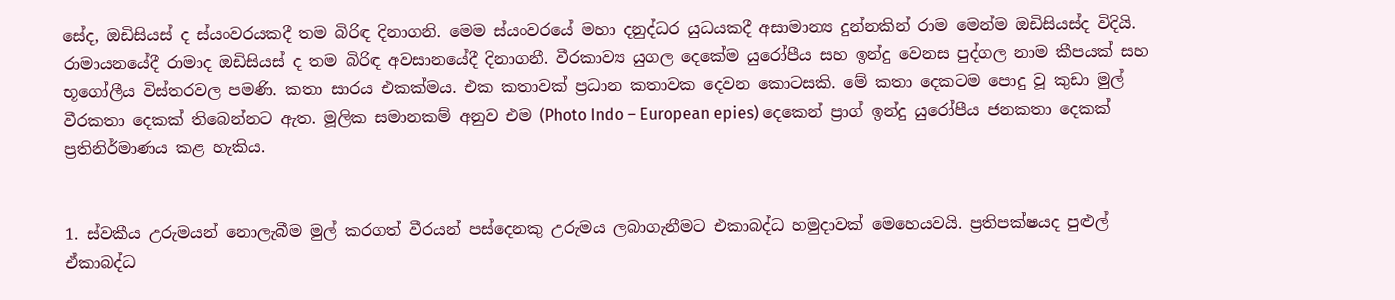සේද, ඔඩිසියස්‌ ද ස්‌යංවරයකදී තම බිරිඳ දිනාගනි. මෙම ස්‌යංවරයේ මහා දනුද්ධර යුධයකදී අසාමාන්‍ය දුන්නකින් රාම මෙන්ම ඔඩිසියස්‌ද විදියි. රාමායනයේදී රාමාද ඔඩිසියස්‌ ද තම බිරිඳ අවසානයේදී දිනාගනී. වීරකාව්‍ය යුගල දෙකේම යුරෝපීය සහ ඉන්දු වෙනස පුද්ගල නාම කීපයක්‌ සහ භූගෝලීය විස්‌තරවල පමණි. කතා සාරය එකක්‌මය. එක කතාවක්‌ ප්‍රධාන කතාවක දෙවන කොටසකි. මේ කතා දෙකටම පොදු වූ කුඩා මුල් වීරකතා දෙකක්‌ තිබෙන්නට ඇත. මූලික සමානකම් අනුව එම (Photo Indo – European epies) දෙකෙන් ප්‍රාග් ඉන්දු යුරෝපීය ජනකතා දෙකක්‌ ප්‍රතිනිර්මාණය කළ හැකිය.


1. ස්‌වකීය උරුමයන් නොලැබීම මුල් කරගත් වීරයන් පස්‌දෙනකු උරුමය ලබාගැනීමට එකාබද්ධ හමුදාවක්‌ මෙහෙයවයි. ප්‍රතිපක්‌ෂයද පුළුල් ඒකාබද්ධ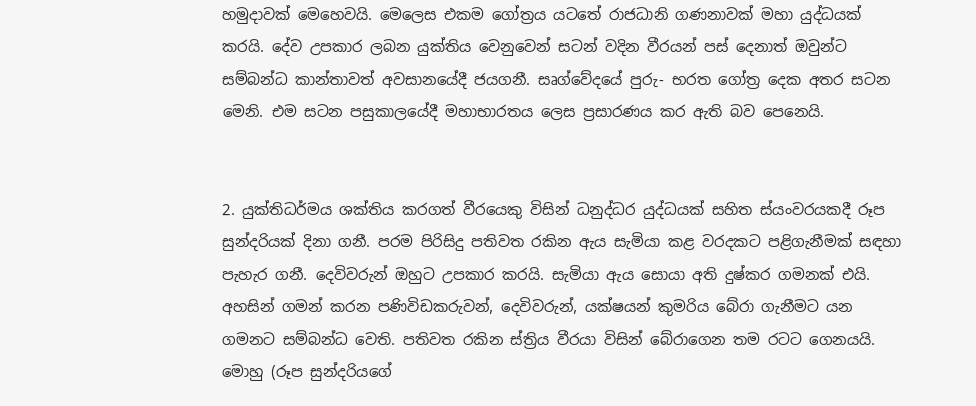හමුදාවක්‌ මෙහෙවයි. මෙලෙස එකම ගෝත්‍රය යටතේ රාජධානි ගණනාවක්‌ මහා යුද්ධයක්‌ කරයි. දේව උපකාර ලබන යුක්‌තිය වෙනුවෙන් සටන් වදින වීරයන් පස්‌ දෙනාත් ඔවුන්ට සම්බන්ධ කාන්තාවත් අවසානයේදී ජයගනී. සෘග්වේදයේ පුරු- භරත ගෝත්‍ර දෙක අතර සටන මෙනි. එම සටන පසුකාලයේදී මහාභාරතය ලෙස ප්‍රසාරණය කර ඇති බව පෙනෙයි.


2. යුක්‌තිධර්මය ශක්‌තිය කරගත් වීරයෙකු විසින් ධනුද්ධර යුද්ධයක්‌ සහිත ස්‌යංවරයකදී රූප සුන්දරියක්‌ දිනා ගනී. පරම පිරිසිදු පතිවත රකින ඇය සැමියා කළ වරදකට පළිගැනීමක්‌ සඳහා පැහැර ගනී. දෙවිවරුන් ඔහුට උපකාර කරයි. සැමියා ඇය සොයා අති දුෂ්කර ගමනක්‌ එයි. අහසින් ගමන් කරන පණිවිඩකරුවන්, දෙවිවරුන්, යක්‌ෂයන් කුමරිය බේරා ගැනීමට යන ගමනට සම්බන්ධ වෙති. පතිවත රකින ස්‌ත්‍රිය වීරයා විසින් බේරාගෙන තම රටට ගෙනයයි. මොහු (රූප සුන්දරියගේ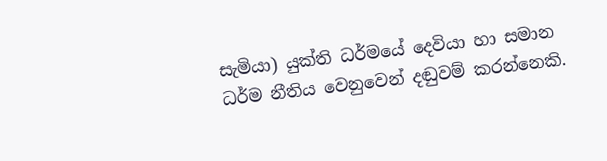සැමියා) යුක්‌ති ධර්මයේ දෙවියා හා සමාන ධර්ම නීතිය වෙනුවෙන් දඬුවම් කරන්නෙකි.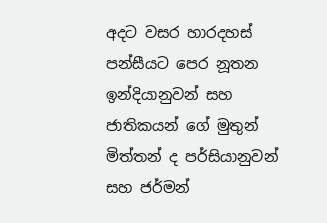අදට වසර හාරදහස්‌ පන්සීයට පෙර නූතන ඉන්දියානුවන් සහ ජාතිකයන් ගේ මුතුන් මිත්තන් ද පර්සියානුවන් සහ ජර්මන්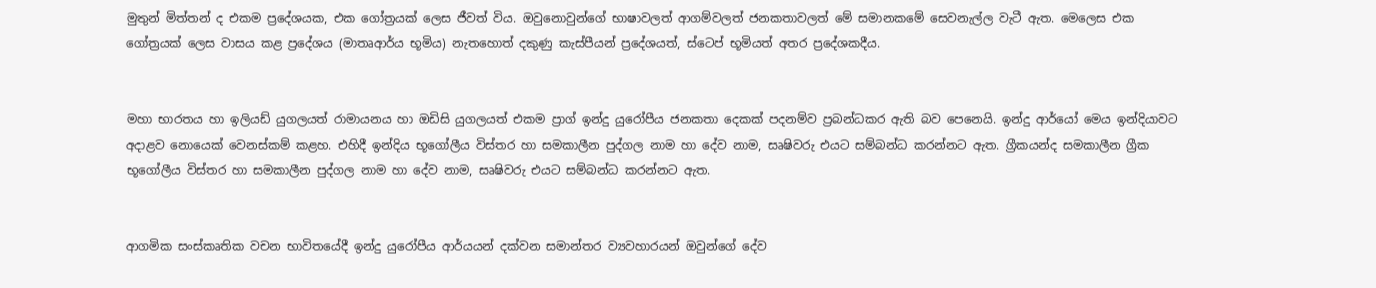මුතුන් මිත්තන් ද එකම ප්‍රදේශයක, එක ගෝත්‍රයක්‌ ලෙස ජීවත් විය. ඔවුනොවුන්ගේ භාෂාවලත් ආගම්වලත් ජනකතාවලත් මේ සමානකමේ සෙවනැල්ල වැටී ඇත. මෙලෙස එක ගෝත්‍රයක්‌ ලෙස වාසය කළ ප්‍රදේශය (මාතෘආර්ය භූමිය) නැතහොත් දකුණු කැස්‌පීයන් ප්‍රදේශයත්, ස්‌ටෙප් භූමියත් අතර ප්‍රදේශකදීය.


මහා භාරතය හා ඉලියඩ් යුගලයත් රාමායනය හා ඔඩිසි යුගලයත් එකම ප්‍රාග් ඉන්දු යුරෝපීය ජනකතා දෙකක්‌ පදනම්ව ප්‍රබන්ධකර ඇති බව පෙනෙයි. ඉන්දු ආර්යෝ මෙය ඉන්දියාවට අදාළව නොයෙක්‌ වෙනස්‌කම් කළහ. එහිදී ඉන්දිය භූගෝලීය විස්‌තර හා සමකාලීන පුද්ගල නාම හා දේව නාම, සෘෂිවරු එයට සම්බන්ධ කරන්නට ඇත. ග්‍රීකයන්ද සමකාලීන ග්‍රීක භූගෝලීය විස්‌තර හා සමකාලීන පුද්ගල නාම හා දේව නාම, සෘෂිවරු එයට සම්බන්ධ කරන්නට ඇත.


ආගමික සංස්‌කෘතික වචන භාවිතයේදී ඉන්දු යුරෝපීය ආර්යයන් දක්‌වන සමාන්තර ව්‍යවහාරයන් ඔවුන්ගේ දේව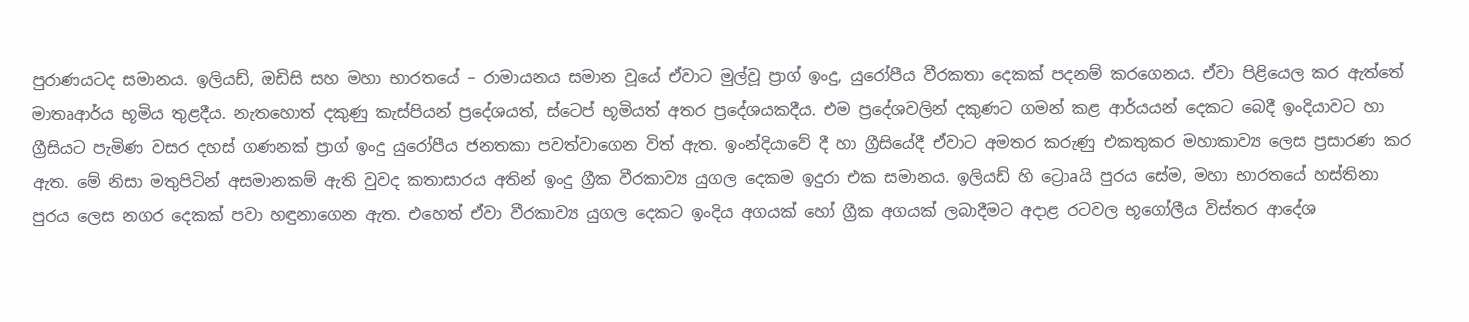පුරාණයටද සමානය. ඉලියඩ්, ඔඩිසි සහ මහා භාරතයේ – රාමායනය සමාන වූයේ ඒවාට මුල්වූ ප්‍රාග් ඉංදු, යුරෝපීය වීරකතා දෙකක්‌ පදනම් කරගෙනය. ඒවා පිළියෙල කර ඇත්තේ මාතෘආර්ය භූමිය තුළදීය. නැතහොත් දකුණු කැස්‌පියන් ප්‍රදේශයත්, ස්‌ටෙප් භූමියත් අතර ප්‍රදේශයකදීය. එම ප්‍රදේශවලින් දකුණට ගමන් කළ ආර්යයන් දෙකට බෙදී ඉංදියාවට හා ග්‍රීසියට පැමිණ වසර දහස්‌ ගණනක්‌ ප්‍රාග් ඉංදු යුරෝපීය ජනතකා පවත්වාගෙන විත් ඇත. ඉංන්දියාවේ දී හා ග්‍රීසියේදී ඒවාට අමතර කරුණු එකතුකර මහාකාව්‍ය ලෙස ප්‍රසාරණ කර ඇත. මේ නිසා මතුපිටින් අසමානකම් ඇති වුවද කතාසාරය අතින් ඉංදු ග්‍රීක වීරකාව්‍ය යුගල දෙකම ඉදුරා එක සමානය. ඉලියඩ් හි ට්‍රොaයි පුරය සේම, මහා භාරතයේ හස්‌තිනා පුරය ලෙස නගර දෙකක්‌ පවා හඳුනාගෙන ඇත. එහෙත් ඒවා වීරකාව්‍ය යුගල දෙකට ඉංදිය අගයක්‌ හෝ ග්‍රීක අගයක්‌ ලබාදීමට අදාළ රටවල භූගෝලීය විස්‌තර ආදේශ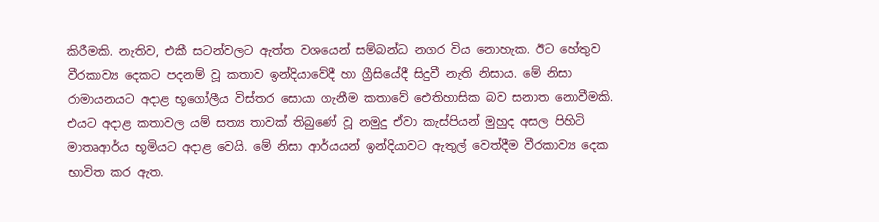කිරීමකි. නැතිව, එකී සටන්වලට ඇත්ත වශයෙන් සම්බන්ධ නගර විය නොහැක. ඊට හේතුව වීරකාව්‍ය දෙකට පදනම් වූ කතාව ඉන්දියාවේදී හා ග්‍රීසියේදී සිදුවී නැති නිසාය. මේ නිසා රාමායනයට අදාළ භූගෝලීය විස්‌තර සොයා ගැනීම කතාවේ ඓතිහාසික බව සනාත නොවීමකි. එයට අදාළ කතාවල යම් සත්‍ය තාවක්‌ තිබුණේ වූ නමුදු ඒවා කැස්‌පියන් මුහුද අසල පිහිටි මාතෘආර්ය භූමියට අදාළ වෙයි. මේ නිසා ආර්යයන් ඉන්දියාවට ඇතුල් වෙත්දීම වීරකාව්‍ය දෙක භාවිත කර ඇත.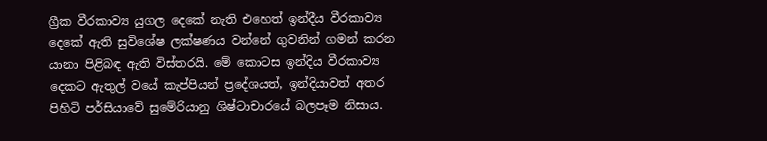ග්‍රීක වීරකාව්‍ය යුගල දෙකේ නැති එහෙත් ඉන්දීය වීරකාව්‍ය දෙකේ ඇති සුවිශේෂ ලක්‌ෂණය වන්නේ ගුවනින් ගමන් කරන යානා පිළිබඳ ඇති විස්‌තරයි. මේ කොටස ඉන්දිය වීරකාව්‍ය දෙකට ඇතුල් වයේ කැප්පියන් ප්‍රදේශයත්, ඉන්දියාවත් අතර පිහිටි පර්සියාවේ සුමේරියානු ශිෂ්ටාචාරයේ බලපෑම නිසාය.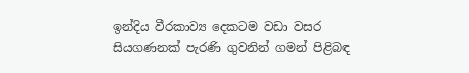ඉන්දිය වීරකාව්‍ය දෙකටම වඩා වසර සියගණනක්‌ පැරණි ගුවනින් ගමන් පිළිබඳ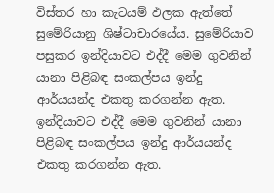විස්‌තර හා කැටයම් ඵලක ඇත්තේ සුමේරියානු ශිෂ්ටාචාරයේය. සුමේරියාව පසුකර ඉන්දියාවට එද්දී මෙම ගුවනින් යානා පිළිබඳ සංකල්පය ඉන්දු ආර්යයන්ද එකතු කරගන්න ඇත. ඉන්දියාවට එද්දී මෙම ගුවනින් යානා පිළිබඳ සංකල්පය ඉන්දු ආර්යයන්ද එකතු කරගන්න ඇත.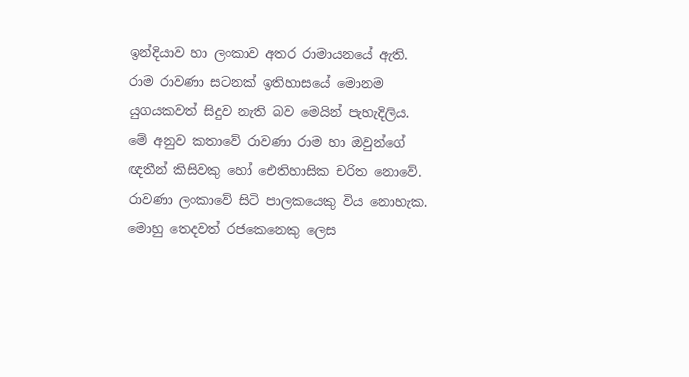ඉන්දියාව හා ලංකාව අතර රාමායනයේ ඇති. රාම රාවණා සටනක්‌ ඉතිහාසයේ මොනම යුගයකවත් සිදුව නැති බව මෙයින් පැහැදිලිය. මේ අනුව කතාවේ රාවණා රාම හා ඔවුන්ගේ ඥතීන් කිසිවකු හෝ ඓතිහාසික චරිත නොවේ. රාවණා ලංකාවේ සිටි පාලකයෙකු විය නොහැක. මොහු තෙදවත් රජකෙනෙකු ලෙස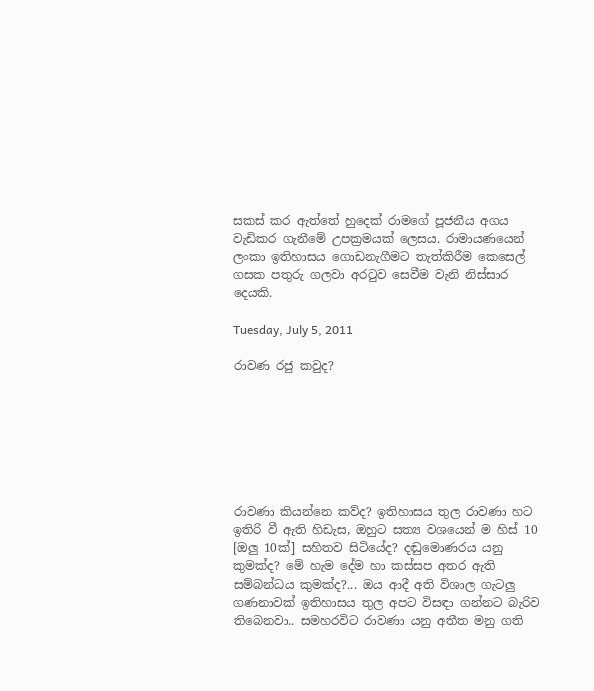සකස්‌ කර ඇත්තේ හුදෙක්‌ රාමගේ පූජනීය අගය වැඩිකර ගැනීමේ උපක්‍රමයක්‌ ලෙසය. රාමායණයෙන් ලංකා ඉතිහාසය ගොඩනැගීමට තැත්කිරීම කෙසෙල් ගසක පතුරු ගලවා අරටුව සෙවීම වැනි නිස්‌සාර දෙයකි.

Tuesday, July 5, 2011

රාවණ රජු කවුද?







රාවණා කියන්නෙ කව්ද? ඉතිහාසය තුල රාවණා හට ඉතිරි වී ඇති හිඩැස, ඔහුට සත්‍ය වශයෙන් ම හිස් 10 [ඔලු 10ක්] සහිතව සිටියේද? දඬුමොණරය යනු කුමක්ද? මේ හැම දේම හා කස්සප අතර ඇති සම්බන්ධය කුමක්ද?... ඔය ආදී අති විශාල ගැටලු ගණනාවක් ඉතිහාසය තුල අපට විසඳා ගන්නට බැරිව තිබෙනවා.. සමහරවිට රාවණා යනු අතීත මනු ගති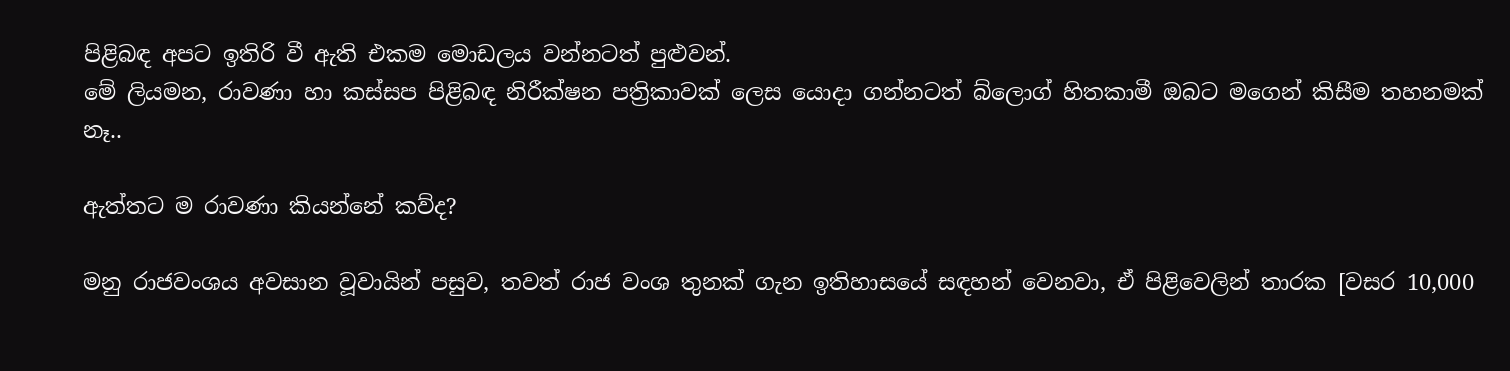පිළිබඳ අපට ඉතිරි වී ඇති එකම මොඩලය වන්නටත් පුළුවන්.
මේ ලියමන, රාවණා හා කස්සප පිළිබඳ නිරීක්ෂන පත්‍රිකාවක් ලෙස යොදා ගන්නටත් බ්ලොග් හිතකාමී ඔබට මගෙන් කිසීම තහනමක් නෑ..

ඇත්තට ම රාවණා කියන්නේ කව්ද?

මනු රාජවංශය අවසාන වූවායින් පසුව, තවත් රාජ වංශ තුනක් ගැන ඉතිහාසයේ සඳහන් වෙනවා, ඒ පිළිවෙලින් තාරක [වසර 10,000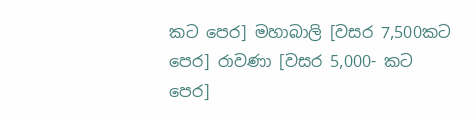කට පෙර] මහාබාලි [වසර 7,500කට පෙර] රාවණා [වසර 5,000- කට පෙර]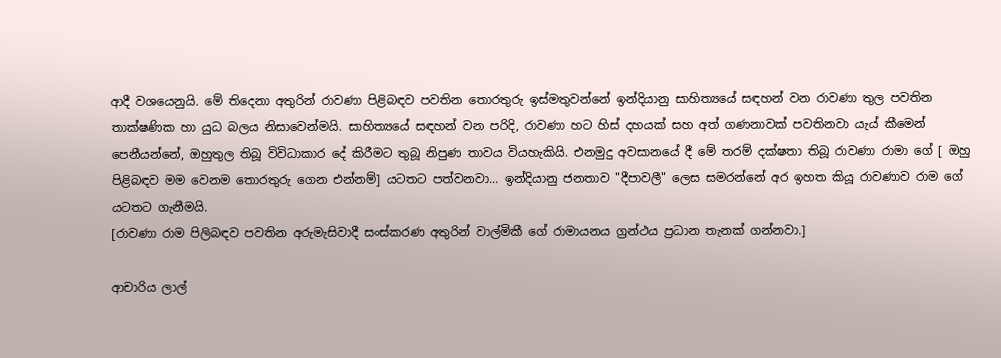ආදී වශයෙනුයි. මේ තිදෙනා අතුරින් රාවණා පිළිබඳව පවතින තොරතුරු ඉස්මතුවන්නේ ඉන්දියානු සාහිත්‍යයේ සඳහන් වන රාවණා තුල පවතින තාක්ෂණික හා යුධ බලය නිසාවෙන්මයි. සාහිත්‍යයේ සඳහන් වන පරිදි, රාවණා හට හිස් දහයක් සහ අත් ගණනාවක් පවතිනවා යැය් කීමෙන් පෙනීයන්නේ, ඔහුතුල තිබූ විවිධාකාර දේ කිරීමට තුබූ නිපුණ තාවය වියහැකියි. එනමුදු අවසානයේ දී මේ තරම් දක්ෂතා තිබූ රාවණා රාමා ගේ [ ඔහු පිළිබඳව මම වෙනම තොරතුරු ගෙන එන්නම්] යටතට පත්වනවා... ඉන්දියානු ජනතාව "දීපාවලී" ලෙස සමරන්නේ අර ඉහත කියූ රාවණාව රාම ගේ යටතට ගැනීමයි.
[රාවණා රාම පිලිබඳව පවතින අරුමැසිවාදී සංස්කරණ අතුරින් වාල්මිකී ගේ රාමායනය ග්‍රන්ථය ප්‍රධාන තැනක් ගන්නවා.]

ආචාරිය ලාල්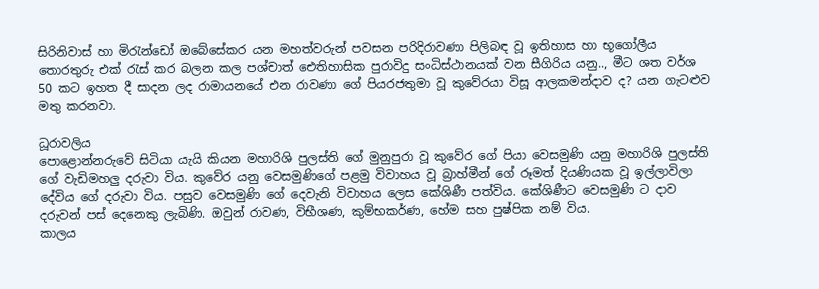සිරිනිවාස් හා මිරැන්ඩෝ ඔබේසේකර යන මහත්වරුන් පවසන පරිදිරාවණා පිලිබඳ වූ ඉතිහාස හා භූගෝලීය තොරතුරු එක් රැස් කර බලන කල පශ්චාත් ඓතිහාසික පුරාවිදු සංධිස්ථානයක් වන සීගිරිය යනු.., මීට ශත වර්ශ 50 කට ඉහත දී සාදන ලද රාමායනයේ එන රාවණා ගේ පියරජතුමා වූ කුවේරයා විසූ ආලකමන්දාව ද? යන ගැටළුව මතු කරනවා.

ධූරාවලිය
පොළොන්නරුවේ සිටියා යැයි කියන මහාරිශි පුලස්ති ගේ මුනුපුරා වූ කුවේර ගේ පියා වෙසමුණි යනු මහාරිශි පුලස්ති ගේ වැඩිමහලු දරුවා විය. කුවේර යනු වෙසමුණිගේ පළමු විවාහය වූ බ්‍රාහ්මීන් ගේ රූමත් දියණියක වූ ඉල්ලාවිලා දේවිය ගේ දරුවා විය. පසුව වෙසමුණි ගේ දෙවැනි විවාහය ලෙස කේශිණී පත්විය. කේශිණීට වෙසමුණි ට දාව දරුවන් පස් දෙනෙකු ලැබිණි. ඔවුන් රාවණ, විභීශණ, කුම්භකර්ණ, හේම සහ පුෂ්පික නම් විය.
කාලය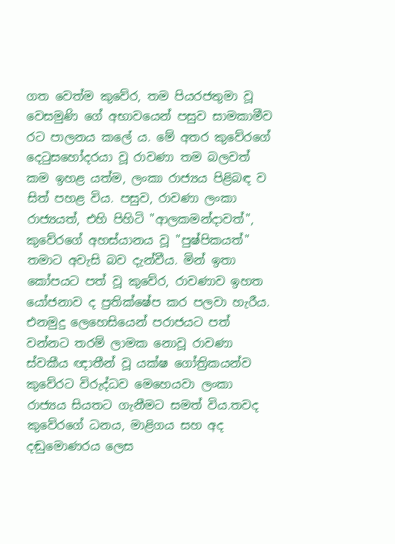ගත වෙත්ම කුවේර, තම පියරජතුමා වූ වෙසමුණි ගේ අභාවයෙන් පසුව සාමකාමීව රට පාලනය කලේ ය. මේ අතර කුවේරගේ දෙටුසහෝදරයා වූ රාවණා තම බලවත් කම ඉහළ යත්ම, ලංකා රාජ්‍යය පිළිබඳ ව සිත් පහළ විය. පසුව, රාවණා ලංකා රාජ්‍යයත්, එහි පිහිටි "ආලකමන්දාවත්", කුවේරගේ අහස්යානය වූ "පුෂ්පිකයත්" තමාට අවැසි බව දැන්වීය. මින් ඉතා කෝපයට පත් වූ කුවේර, රාවණාව ඉහත යෝජනාව ද ප්‍රතික්ෂේප කර පලවා හැරීය. එනමුදු ලෙහෙසියෙන් පරාජයට පත් වන්නට තරම් ලාමක නොවූ රාවණා ස්වකීය ඥාතීන් වූ ‍යක්ෂ ගෝත්‍රිකයන්ව කුවේරට විරුද්ධව මෙහෙයවා ලංකා රාජ්‍යය සියතට ගැනීමට සමත් විය.තවද කුවේරගේ ධනය, මාළිගය සහ අද දඬුමොණරය ලෙස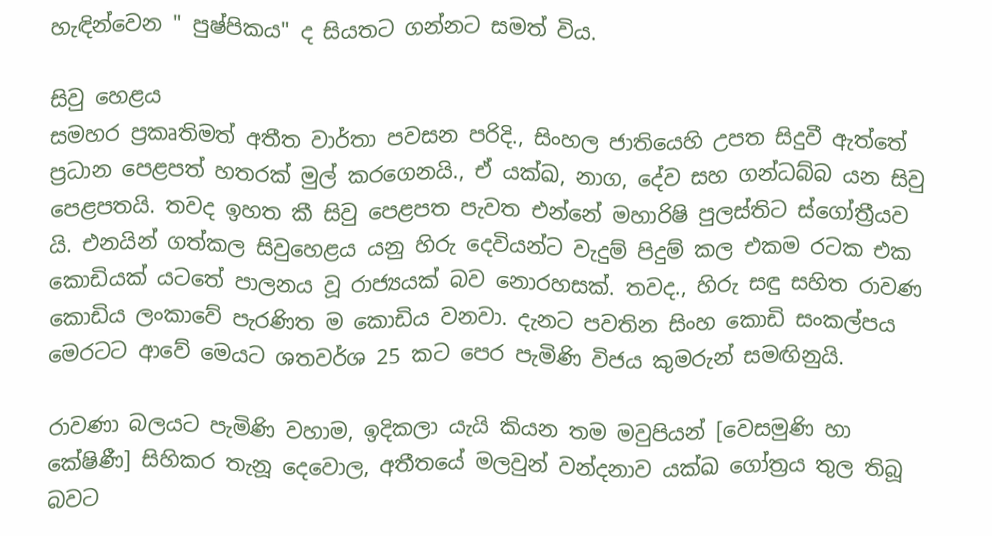හැඳින්වෙන " පුෂ්පිකය" ද සියතට ගන්නට සමත් විය.

සිවු හෙළය
සමහර ප්‍රකෘතිමත් අතීත වාර්තා පවසන පරිදි., සිංහල ජාතියෙහි උපත සිදුවී ඇත්තේ ප්‍රධාන පෙළපත් හතරක් මුල් කරගෙනයි., ඒ යක්ඛ, නාග, දේව සහ ගන්ධබ්බ යන සිවු පෙළපතයි. තවද ඉහත කී සිවු පෙළපත පැවත එන්නේ මහාරිෂි පුලස්තිට ස්ගෝත්‍රීයව යි. එනයින් ගත්කල සිවුහෙළය යනු හිරු දෙවියන්ට වැදුම් පිදුම් කල එකම රටක එක කොඩියක් යටතේ පාලනය වූ රාජ්‍යයක් බව නොරහසක්. තවද., හිරු සඳු සහිත රාවණ කොඩිය ලංකාවේ පැරණිත ම කොඩිය වනවා. දැනට පවතින සිංහ කොඩි සංකල්පය මෙරටට ආවේ මෙයට ශතවර්ශ 25 කට පෙර පැමිණි විජය කුමරුන් සමඟිනුයි.

රාවණා බලයට පැමිණි වහාම, ඉදිකලා යැයි කියන තම මවුපියන් [වෙසමුණි හා කේෂිණී] සිහිකර තැනූ දෙවොල, අතීතයේ මලවුන් වන්දනාව යක්ඛ ගෝත්‍රය තුල තිබූ බවට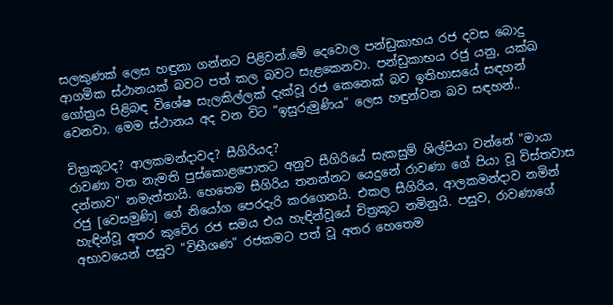සලකුණක් ලෙස හඳුනා ගන්නට පිළිවන්.මේ දෙවොල පන්ඩුකාභය රජ දවස බොදු ආගමික ස්ථානයක් බවට පත් කල බවට සැළකෙනවා. පන්ඩුකාභය රජු යනු, යක්ඛ ගෝත්‍රය පිළිබඳ විශේෂ සැලකිල්ලක් දැක්වූ රජ කෙනෙක් බව ඉතිහාසයේ සඳහන් වෙනවා. මෙම ස්ථානය අද වන විට “ඉසුරුමුණිය” ලෙස හඳුන්වන බව සඳහන්..

චිත්‍රකූටද? ආලකමන්දාවද? සීගිරියද?
රාවණා වත නැමති පුස්කොළපොතට අනුව සීගිරියේ සැකසුම් ශිල්පියා වන්නේ "මායා දන්නාව" නමැත්තායි. හෙතෙම සීගිරිය තනන්නට යෙදුනේ රාවණා ගේ පියා වූ විස්තවාස රජු [වෙසමුණි] ගේ නියෝග පෙරදැරි කරගෙනයි. එකල සීගිරිය, ආලකමන්දාව නමින් හැඳින්වූ අතර කුවේර රජ සමය එය හැඳින්වූයේ චිත්‍රකූට නමිනුයි. පසුව, රාවණාගේ අභාවයෙන් පසුව "විභීශණ" රජකමට පත් වූ අතර හෙතෙම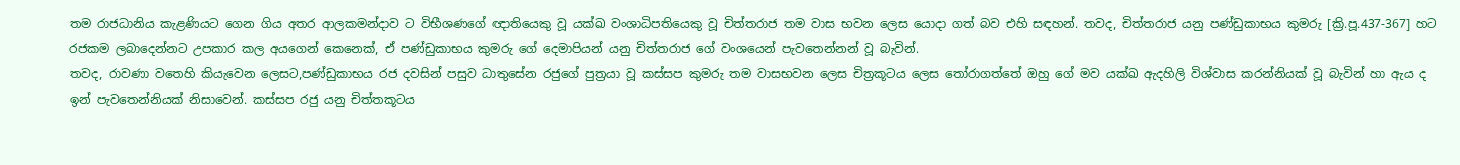තම රාජධානිය කැළණියට ගෙන ගිය අතර ආලකමන්දාව ට විභීශණගේ ඥාතියෙකු වූ යක්ඛ වංශාධිපතියෙකු වූ චිත්තරාජ තම වාස භවන ලෙස යොදා ගත් බව එහි සඳහන්. තවද, චිත්තරාජ යනු පණ්ඩුකාභය කුමරු [ක්‍රි.පූ.437-367] හට රජකම ලබාදෙන්නට උපකාර කල අයගෙන් කෙනෙක්, ඒ පණ්ඩුකාභය කුමරු ගේ දෙමාපියන් යනු චිත්තරාජ ගේ වංශයෙන් පැවතෙන්නන් වූ බැවින්.
තවද, රාවණා වතෙහි කියැවෙන ලෙසට,පණ්ඩුකාභය රජ දවසින් පසුව ධාතුසේන රජුගේ පුත්‍රයා වූ කස්සප කුමරු තම වාසභවන ලෙස චිත්‍රකූටය ලෙස තෝරාගත්තේ ඔහු ගේ මව යක්ඛ ඇදහිලි විශ්වාස කරන්නියක් වූ බැවින් හා ඇය ද ඉන් පැවතෙන්නියක් නිසාවෙන්. කස්සප රජු යනු චිත්තකූටය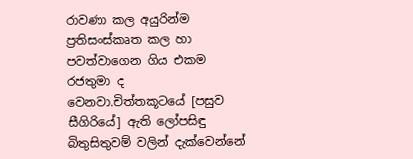රාවණා කල අයුරින්ම ප්‍රතිසංස්කෘත කල හා පවත්වාගෙන ගිය එකම රජතුමා ද වෙනවා.චිත්තකූටයේ [පසුව සීගිරියේ] ඇති ලෝපසිඳු බිතුසිතුවම් වලින් දැක්වෙන්නේ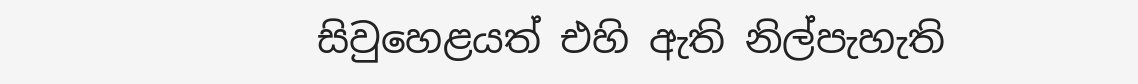සිවුහෙළයත් එහි ඇති නිල්පැහැති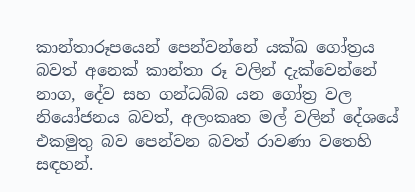කාන්තාරූපයෙන් පෙන්වන්නේ යක්ඛ ගෝත්‍රය බවත් අනෙක් කාන්තා රූ වලින් දැක්වෙන්නේ නාග, දේව සහ ගන්ධබ්බ යන ගෝත්‍ර වල නියෝජනය බවත්, අලංකෘත මල් වලින් දේශයේ එකමුතු බව පෙන්වන බවත් රාවණා වතෙහි සඳහන්.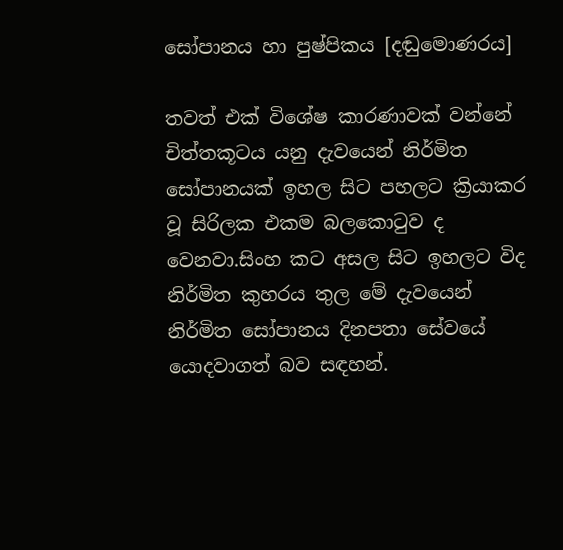සෝපානය හා පුෂ්පිකය [දඬුමොණරය]

තවත් එක් විශේෂ කාරණාවක් වන්නේ චිත්තකූටය යනු දැවයෙන් නිර්මිත සෝපානයක් ඉහල සිට පහලට ක්‍රියාකර වූ සිරිලක එකම බලකොටුව ද වෙනවා.සිංහ කට අසල සිට ඉහලට විද නිර්මිත කුහරය තුල මේ දැවයෙන් නිර්මිත සෝපානය දිනපතා සේවයේ යොදවාගත් බව සඳහන්.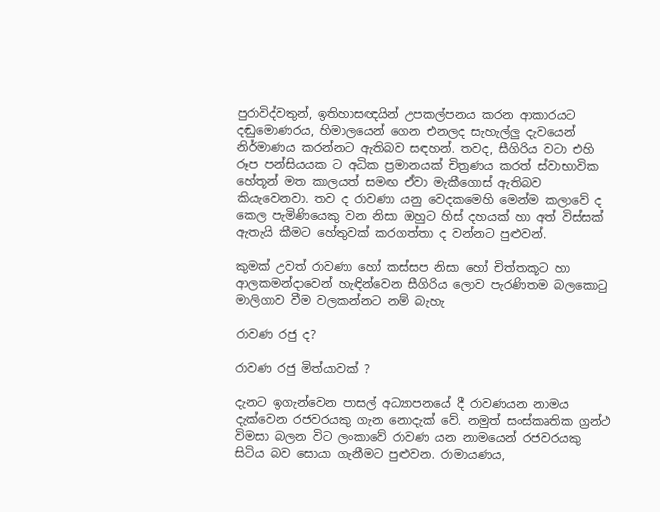පුරාවිද්වතුන්, ඉතිහාසඥයින් උපකල්පනය කරන ආකාරයට දඬුමොණරය, හිමාලයෙන් ගෙන එනලද සැහැල්ලු දැවයෙන් නිර්මාණය කරන්නට ඇතිබව සඳහන්. තවද, සීගිරිය වටා එහි රූප පන්සියයක ට අධික ප්‍රමානයක් චිත්‍රණය කරත් ස්වාභාවික හේතූන් මත කාලයත් සමඟ ඒවා මැකීගොස් ඇතිබව කියැවෙනවා. තව ද රාවණා යනු වෙදකමෙහි මෙන්ම කලාවේ ද කෙල පැමිණියෙකු වන නිසා ඔහුට හිස් දහයක් හා අත් විස්සක් ඇතැයි කීමට හේතුවක් කරගත්තා ද වන්නට පුළුවන්.

කුමක් උවත් රාවණා හෝ කස්සප නිසා හෝ චිත්තකූට හා ආලකමන්දාවෙන් හැඳින්වෙන සීගිරිය ලොව පැරණිතම බලකොටු මාලිගාව වීම වලකන්නට නම් බැහැ

රාවණ රජු ද?

රාවණ රජු මිත්යාවක් ?

දැනට ඉගැන්වෙන පාසල් අධ්‍යාපනයේ දී රාවණයන නාමය දැක්වෙන රජවරයකු ගැන නොදැක් වේ. නමුත් සංස්කෘතික ග්‍රන්ථ විමසා බලන විට ලංකාවේ රාවණ යන නාමයෙන් රජවරයකු සිටිය බව සොයා ගැනීමට පුළුවන. රාමායණය,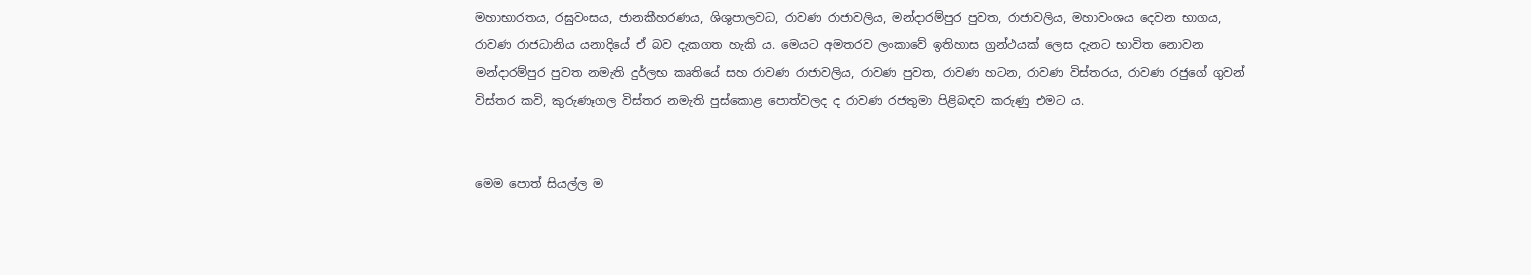මහාභාරතය, රඝුවංසය, ජානකීහරණය, ශිශුපාලවධ, රාවණ රාජාවලිය, මන්දාරම්පුර පුවත, රාජාවලිය, මහාවංශය දෙවන භාගය, රාවණ රාජධානිය යනාදියේ ඒ බව දැකගත හැකි ය. මෙයට අමතරව ලංකාවේ ඉතිහාස ග්‍රන්ථයක් ලෙස දැනට භාවිත නොවන මන්දාරම්පුර පුවත නමැති දුර්ලභ කෘතියේ සහ රාවණ රාජාවලිය, රාවණ පුවත, රාවණ හටන, රාවණ විස්තරය, රාවණ රජුගේ ගුවන් විස්තර කවි, කුරුණෑගල විස්තර නමැති පුස්කොළ පොත්වලද ද රාවණ රජතුමා පිළිබඳව කරුණු එමට ය.


මෙම පොත් සියල්ල ම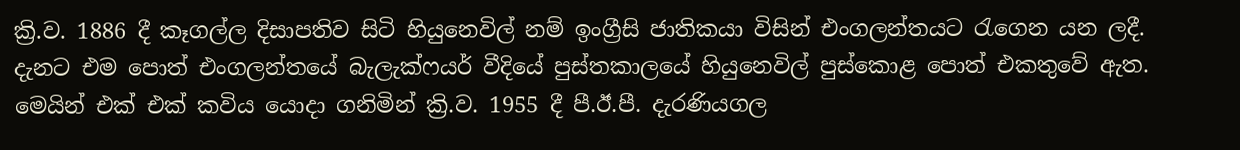ක්‍රි.ව. 1886 දී කෑගල්ල දිසාපතිව සිටි හියුනෙවිල් නම් ඉංග්‍රීසි ජාතිකයා විසින් එංගලන්තයට රැගෙන යන ලදී. දැනට එම පොත් එංගලන්තයේ බැලැක්ෆයර් වීදියේ පුස්තකාලයේ හියුනෙවිල් පුස්කොළ පොත් එකතුවේ ඇත. මෙයින් එක් එක් කවිය යොදා ගනිමින් ක්‍රි.ව. 1955 දී පී.ඊ.පී. දැරණියගල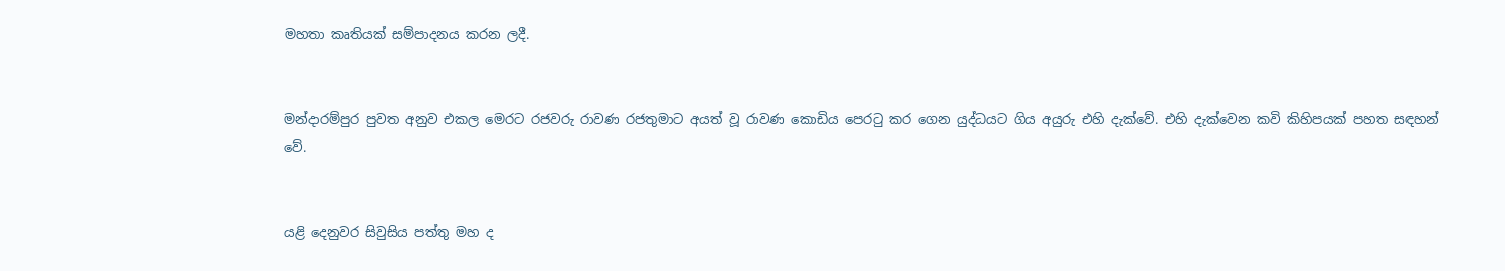මහතා කෘතියක් සම්පාදනය කරන ලදී.


මන්දාරම්පුර පුවත අනුව එකල මෙරට රජවරු රාවණ රජතුමාට අයත් වූ රාවණ කොඩිය පෙරටු කර ගෙන යුද්ධයට ගිය අයුරු එහි දැක්වේ. එහි දැක්වෙන කවි කිහිපයක් පහත සඳහන් වේ.


යළි දෙනුවර සිවුසිය පත්තු මහ ද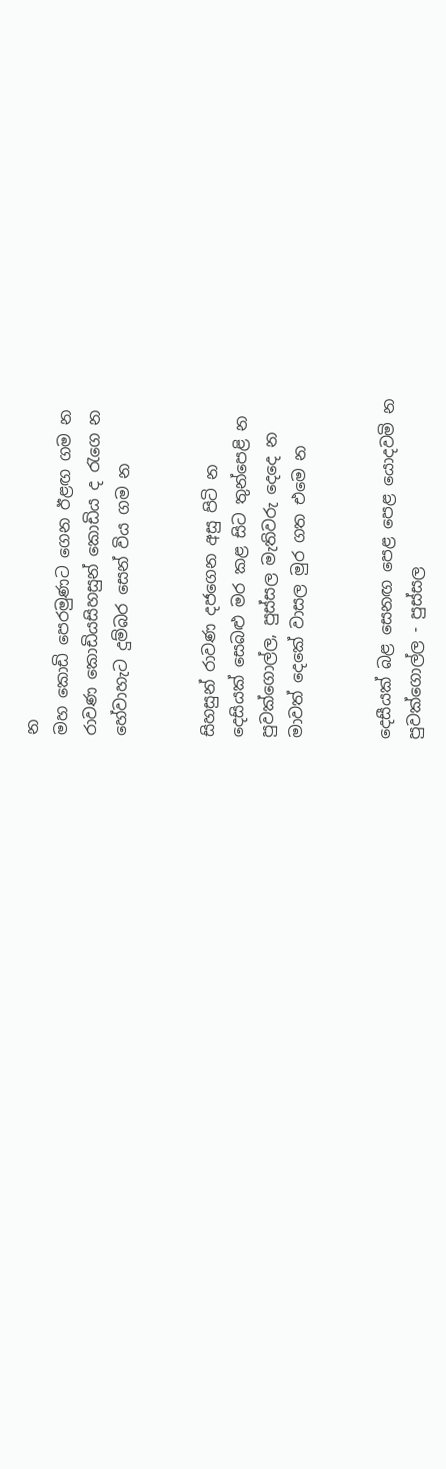න
මහ කොඩි පෙරමුණට ගෙන ඊළඟ ගම න
රාවණ කොඩියසිහසුන් කොඩිය ද රැගෙ න
හේවාහැට දුම්බර සෙන් විය ගම න


සිහසුන් රාවණ දජගෙන අසු පිටි න
දෙසියක් සෙබළු මර කළ සිට තුන්පෙළි න
පුවක්ගොල්ල, පුස්සල මැතිවරු දෙදෙ න
මාවත් දෙකේ වාසල මුර ගත එමෙ න


දෙසීයක් බළ සෙනඟ පෙළ පෙළ යොදවමි න
පුවක්ගොල්ල - පුස්සල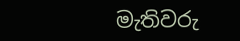මැතිවරු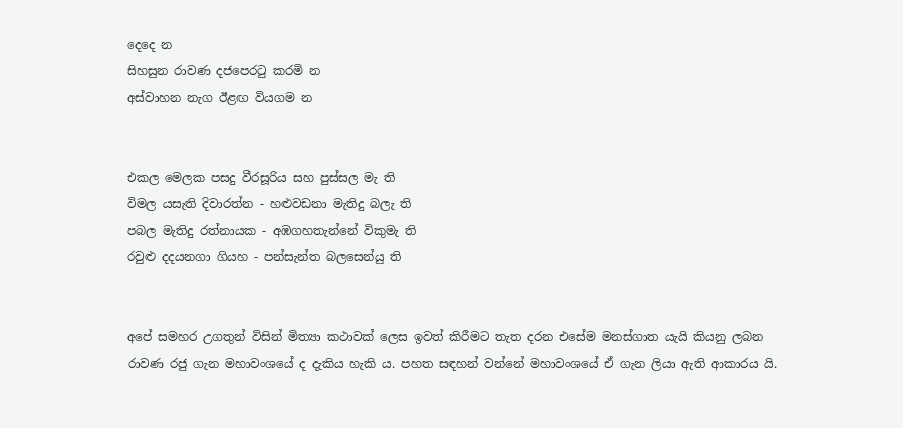දෙදෙ න
සිහසුන රාවණ දජපෙරටු කරමි න
අස්වාහන නැග ඊළඟ වියගම න


එකල මෙලක පසදු වීරසූරිය සහ පුස්සල මැ ති
විමල යසැති දිවාරත්න - හළුවඩනා මැතිදු බලැ ති
පබල මැතිදු රත්නායක - අඹගහතැන්නේ විකුමැ ති
රවුළු දදයනගා ගියහ - පන්සැන්ත බලසෙන්යු ති


අපේ සමහර උගතුන් විසින් මිත්‍යා කථාවක් ලෙස ඉවත් කිරීමට තැත දරන එසේම මනස්ගාත යැයි කියනු ලබන රාවණ රජු ගැන මහාවංශයේ ද දැකිය හැකි ය. පහත සඳහන් වන්නේ මහාවංශයේ ඒ ගැන ලියා ඇති ආකාරය යි.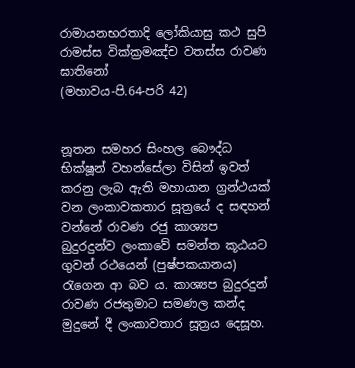රාමායනභරතාදි ලෝකියාසු කථ සුපි
රාමස්ස වික්ක්‍රමඤ්ච වතස්ස රාවණ ඝාතිනෝ
(මහාවය-පි.64-පරි 42)


නූතන සමහර සිංහල බෞද්ධ භික්ෂූන් වහන්සේලා විසින් ඉවත් කරනු ලැබ ඇති මහායාන ග්‍රන්ථයක් වන ලංකාවකතාර සූත්‍රයේ ද සඳහන් වන්නේ රාවණ රජු කාශ්‍යප බුදුරදුන්ව ලංකාවේ සමන්ත කූඨයට ගුවන් රථයෙන් (පුෂ්පකයානය) රැගෙන ආ බව ය. කාශ්‍යප බුදුරදුන් රාවණ රජතුමාට සමණල කන්ද මුදුනේ දී ලංකාවතාර සූත්‍රය දෙසූහ.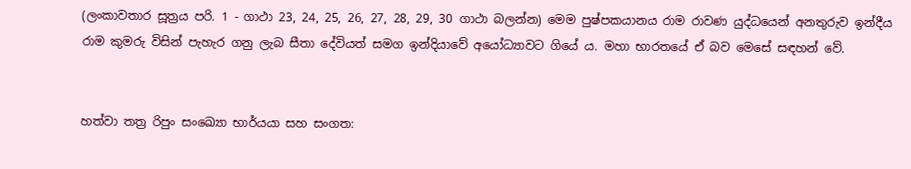(ලංකාවතාර සූත්‍රය පරි. 1 - ගාථා 23, 24, 25, 26, 27, 28, 29, 30 ගාථා බලන්න) මෙම පුෂ්පකයානය රාම රාවණ යුද්ධයෙන් අනතුරුව ඉන්දීය රාම කුමරු විසින් පැහැර ගනු ලැබ සීතා දේවියත් සමග ඉන්දියාවේ අයෝධ්‍යාවට ගියේ ය. මහා භාරතයේ ඒ බව මෙසේ සඳහන් වේ.


හත්වා තත්‍ර රිපුං සංඛ්‍යො භාර්යයා සහ සංගත: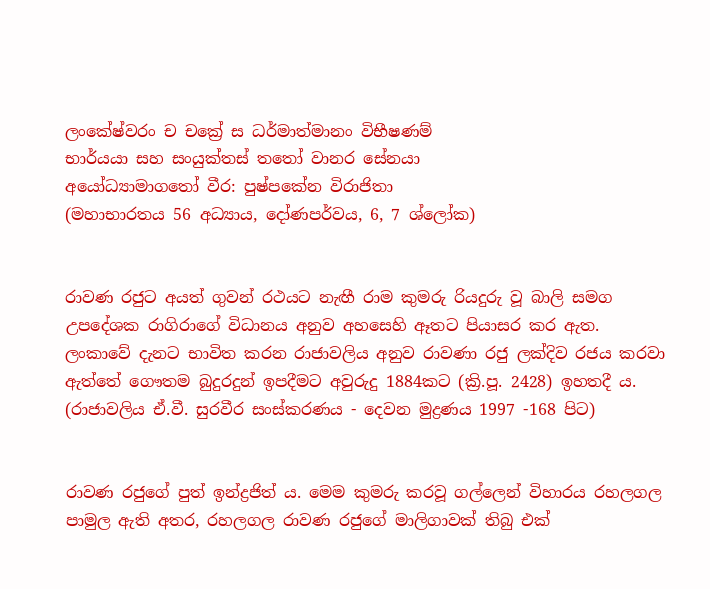ලංකේෂ්වරං ච චක්‍රේ ස ධර්මාත්මානං විභීෂණම්
භාර්යයා සහ සංයුක්තස් තතෝ වානර සේනයා
අයෝධ්‍යාමාගතෝ වීර: පුෂ්පකේන විරාජිතා
(මහාභාරතය 56 අධ්‍යාය, දෝණපර්වය, 6, 7 ශ්ලෝක)


රාවණ රජුට අයත් ගුවන් රථයට නැඟී රාම කුමරු රියදුරු වූ බාලි සමග උපදේශක රාගිරාගේ විධානය අනුව අහසෙහි ඈතට පියාසර කර ඇත. ලංකාවේ දැනට භාවිත කරන රාජාවලිය අනුව රාවණා රජු ලක්දිව රජය කරවා ඇත්තේ ගෞතම බුදුරදුන් ඉපදීමට අවුරුදු 1884කට (ක්‍රි.පූ. 2428) ඉහතදී ය. (රාජාවලිය ඒ.වී. සුරවීර සංස්කරණය - දෙවන මුද්‍රණය 1997 -168 පිට)


රාවණ රජුගේ පුත් ඉන්ද්‍රජිත් ය. මෙම කුමරු කරවූ ගල්ලෙන් විහාරය රහලගල පාමුල ඇති අතර, රහලගල රාවණ රජුගේ මාලිගාවක් තිබු එක්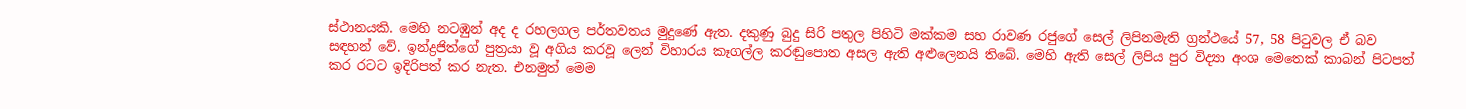ස්ථානයකි. මෙහි නටඹුන් අද ද රහලගල පර්තවතය මුදුණේ ඇත. දකුණු බුදු සිරි පතුල පිහිටි මක්කම සහ රාවණ රජුගේ සෙල් ලිපිනමැති ග්‍රන්ථයේ 57, 58 පිටුවල ඒ බව සඳහන් වේ. ඉන්ද්‍රජිත්ගේ පුත්‍රයා වූ අගිය කරවූ ලෙන් විහාරය කෑගල්ල කරඬුපොත අසල ඇති අළුලෙනයි තිබේ. මෙහි ඇති සෙල් ලිපිය පුර විද්‍යා අංශ මෙතෙක් කාබන් පිටපත් කර රටට ඉදිරිපත් කර නැත. එනමුත් මෙම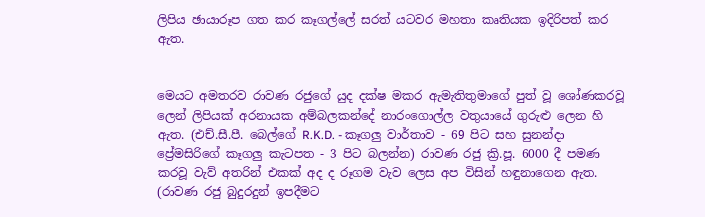ලිපිය ඡායාරූප ගත කර කෑගල්ලේ සරත් යටවර මහතා කෘතියක ඉදිරිපත් කර ඇත.


මෙයට අමතරව රාවණ රජුගේ යුද දක්ෂ මකර ඇමැතිතුමාගේ පුත් වූ ශෝණකරවූ ලෙන් ලිපියක් අරනායක අම්බලකන්දේ නාරංගොල්ල වතුයායේ ගුරුළු ලෙන හි ඇත. (එච්.සී.පී. බෙල්ගේ R.K.D. - කෑගලු වාර්තාව - 69 පිට සහ සුනන්දා ප්‍රේමසිරිගේ කෑගලු කැටපත - 3 පිට බලන්න) රාවණ රජු ක්‍රි.පූ. 6000 දී පමණ කරවූ වැව් අතරින් එකක් අද ද රූගම වැව ලෙස අප විසින් හඳුනාගෙන ඇත. (රාවණ රජු බුදුරදුන් ඉපදීමට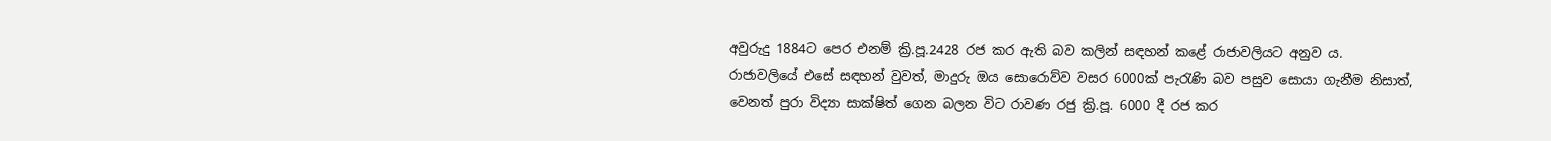අවුරුදු 1884ට පෙර එනම් ක්‍රි.පූ.2428 රජ කර ඇති බව කලින් සඳහන් කළේ රාජාවලියට අනුව ය. රාජාවලියේ එසේ සඳහන් වුවත්, මාදුරු ඔය සොරොව්ව වසර 6000ක් පැරැණි බව පසුව සොයා ගැනීම නිසාත්, වෙනත් පුරා විද්‍යා සාක්ෂිත් ගෙන බලන විට රාවණ රජු ක්‍රි.පූ. 6000 දී රජ කර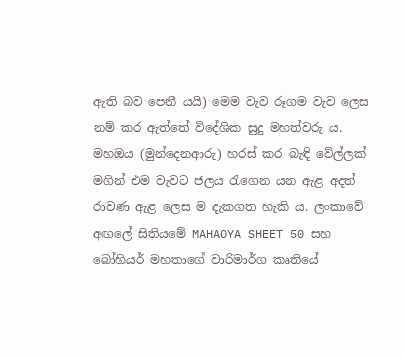ඇති බව පෙනී යයි) මෙම වැව රූගම වැව ලෙස නම් කර ඇත්තේ විදේශික සුදු මහත්වරු ය. මහඔය (මුන්දෙනආරු) හරස් කර බැඳි වේල්ලක් මගින් එම වැවට ජලය රැගෙන යන ඇළ අදත් රාවණ ඇළ ලෙස ම දැකගත හැකි ය. ලංකාවේ අඟලේ සිතියමේ MAHAOYA SHEET 50 සහ බෝහියර් මහතාගේ වාරිමාර්ග කෘතියේ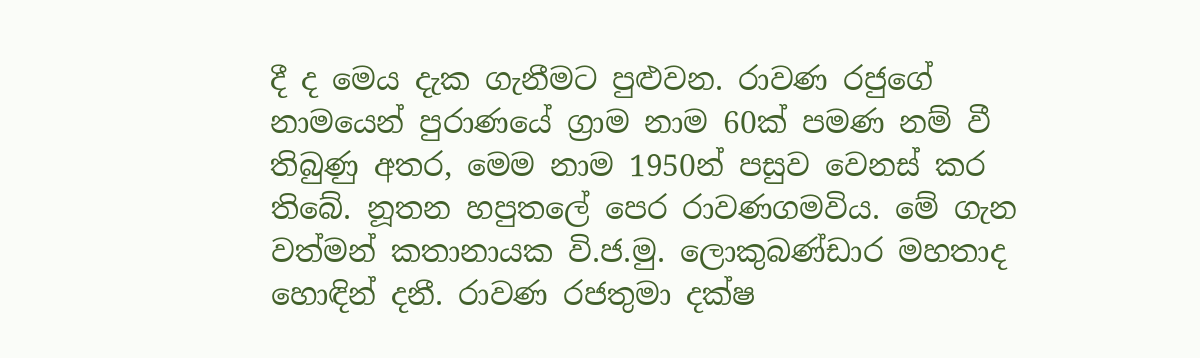දී ද මෙය දැක ගැනීමට පුළුවන. රාවණ රජුගේ නාමයෙන් පුරාණයේ ග්‍රාම නාම 60ක් පමණ නම් වී තිබුණු අතර, මෙම නාම 1950න් පසුව වෙනස් කර තිබේ. නූතන හපුතලේ පෙර රාවණගමවිය. මේ ගැන වත්මන් කතානායක වි.ජ.මු. ලොකුබණ්ඩාර මහතාද හොඳින් දනී. රාවණ රජතුමා දක්ෂ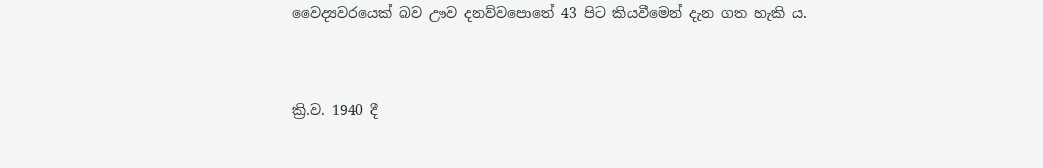වෛද්‍යවරයෙක් බව ඌව දනව්වපොතේ 43 පිට කියවීමෙන් දැන ගත හැකි ය.


ක්‍රි.ව. 1940 දී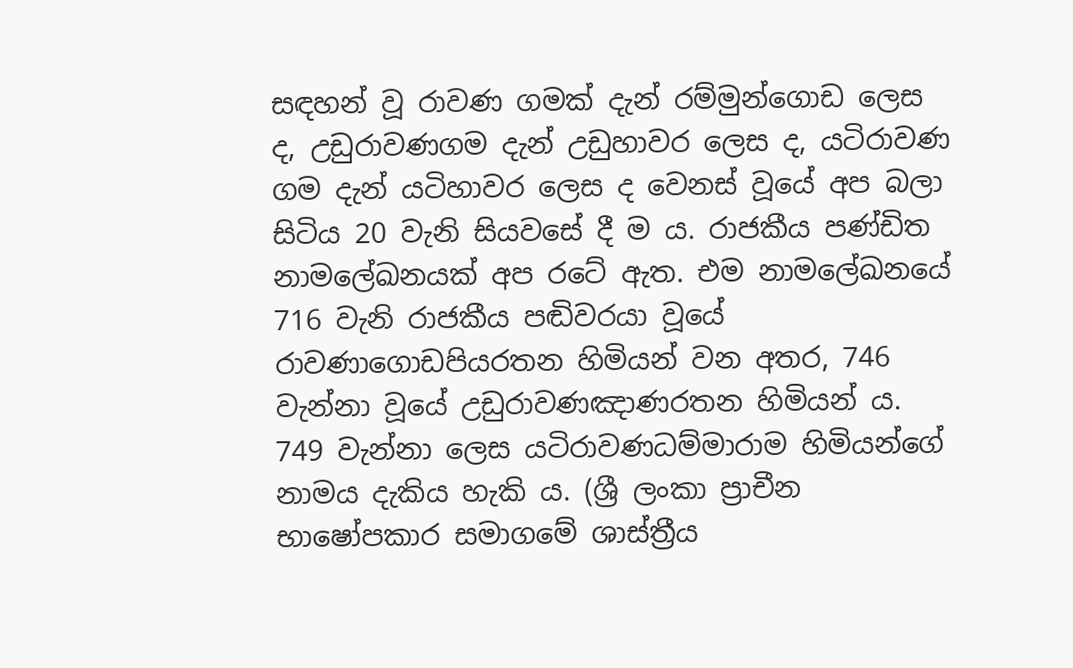සඳහන් වූ රාවණ ගමක් දැන් රම්මුන්ගොඩ ලෙස ද, උඩුරාවණගම දැන් උඩුහාවර ලෙස ද, යටිරාවණ ගම දැන් යටිහාවර ලෙස ද වෙනස් වූයේ අප බලා සිටිය 20 වැනි සියවසේ දී ම ය. රාජකීය පණ්ඩිත නාමලේඛනයක් අප රටේ ඇත. එම නාමලේඛනයේ 716 වැනි රාජකීය පඬිවරයා වූයේ රාවණාගොඩපියරතන හිමියන් වන අතර, 746 වැන්නා වූයේ උඩුරාවණඤාණරතන හිමියන් ය. 749 වැන්නා ලෙස යටිරාවණධම්මාරාම හිමියන්ගේ නාමය දැකිය හැකි ය. (ශ්‍රී ලංකා ප්‍රාචීන භාෂෝපකාර සමාගමේ ශාස්ත්‍රීය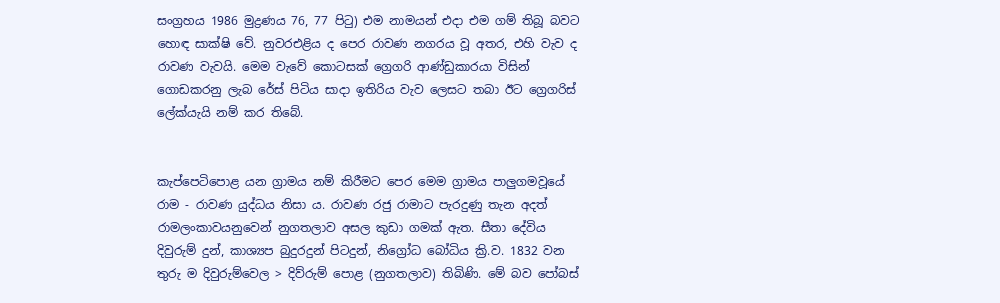සංග්‍රහය 1986 මුද්‍රණය 76, 77 පිටු) එම නාමයන් එදා එම ගම් තිබූ බවට හොඳ සාක්ෂි වේ. නුවරඑළිය ද පෙර රාවණ නගරය වූ අතර, එහි වැව ද රාවණ වැවයි. මෙම වැවේ කොටසක් ග්‍රෙගරි ආණ්ඩුකාරයා විසින් ගොඩකරනු ලැබ රේස් පිටිය සාදා ඉතිරිය වැව ලෙසට තබා ඊට ග්‍රෙගරිස් ලේක්යැයි නම් කර තිබේ.


කැප්පෙටිපොළ යන ග්‍රාමය නම් කිරීමට පෙර මෙම ග්‍රාමය පාලුගමවූයේ රාම - රාවණ යුද්ධය නිසා ය. රාවණ රජු රාමාට පැරදුණු තැන අදත් රාමලංකාවයනුවෙන් නුගතලාව අසල කුඩා ගමක් ඇත. සීතා දේවිය දිවුරුම් දුන්, කාශ්‍යප බුදුරදුන් පිටදුන්, නිග්‍රෝධ බෝධිය ක්‍රි.ව. 1832 වන තුරු ම දිවුරුම්වෙල > දිව්රුම් පොළ (නුගතලාව) තිබිණි. මේ බව පෝබස්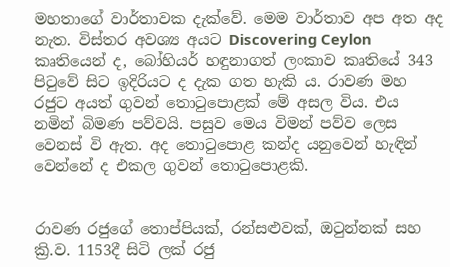මහතාගේ වාර්තාවක දැක්වේ. මෙම වාර්තාව අප අත අද නැත. විස්තර අවශ්‍ය අයට Discovering Ceylon කෘතියෙන් ද, බෝහියර් හඳුනාගත් ලංකාව කෘතියේ 343 පිටුවේ සිට ඉදිරියට ද දැක ගත හැකි ය. රාවණ මහ රජුට අයත් ගුවන් තොටුපොළක් මේ අසල විය. එය නමින් බිමණ පව්වයි. පසුව මෙය විමන් පව්ව ලෙස වෙනස් වි ඇත. අද තොටුපොළ කන්ද යනුවෙන් හැඳින් වෙන්නේ ද එකල ගුවන් තොටුපොළකි.


රාවණ රජුගේ තොප්පියක්, රන්සළුවක්, ඔටුන්නක් සහ ක්‍රි.ව. 1153දී සිටි ලක් රජු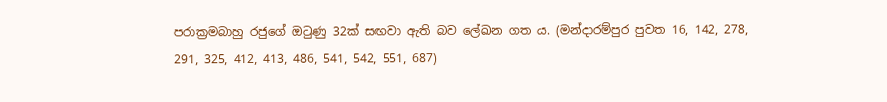පරාක්‍රමබාහු රජුගේ ඔටුණු 32ක් සඟවා ඇති බව ලේඛන ගත ය. (මන්දාරම්පුර පුවත 16, 142, 278, 291, 325, 412, 413, 486, 541, 542, 551, 687)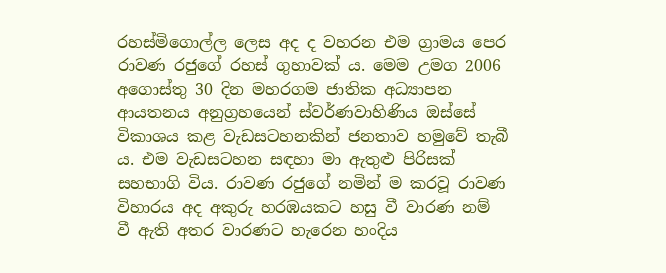රහස්මිගොල්ල ලෙස අද ද වහරන එම ග්‍රාමය පෙර රාවණ රජුගේ රහස් ගුහාවක් ය. මෙම උමග 2006 අගොස්තු 30 දින මහරගම ජාතික අධ්‍යාපන ආයතනය අනුග්‍රහයෙන් ස්වර්ණවාහිණිය ඔස්සේ විකාශය කළ වැඩසටහනකින් ජනතාව හමුවේ තැබී ය. එම වැඩසටහන සඳහා මා ඇතුළු පිරිසක් සහභාගි විය. රාවණ රජුගේ නමින් ම කරවූ රාවණ විහාරය අද අකුරු හරඹයකට හසු වී වාරණ නම් වී ඇති අතර වාරණට හැරෙන හංදිය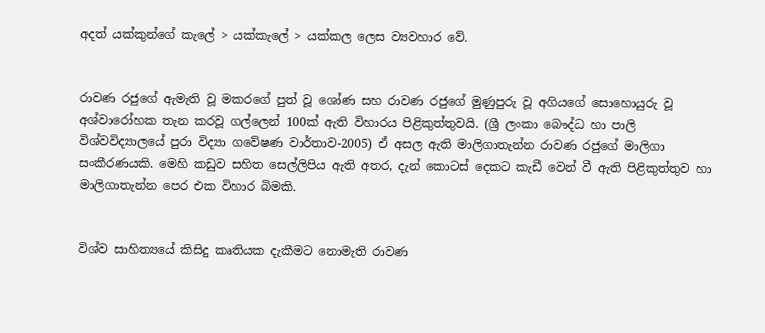අදත් යක්කුන්ගේ කැලේ > යක්කැලේ > යක්කල ලෙස ව්‍යවහාර වේ.


රාවණ රජුගේ ඇමැති වූ මකරගේ පුත් වූ ශෝණ සහ රාවණ රජුගේ මුණුපුරු වූ අගියගේ සොහොයුරු වූ අශ්වාරෝහක තැන කරවූ ගල්ලෙන් 100ක් ඇති විහාරය පිළිකුත්තුවයි. (ශ්‍රී ලංකා බෞද්ධ හා පාලි විශ්වවිද්‍යාලයේ පුරා විද්‍යා ගවේෂණ වාර්තාව-2005) ඒ අසල ඇති මාලිගාතැන්න රාවණ රජුගේ මාලිගා සංකීරණයකි. මෙහි කඩුව සහිත සෙල්ලිපිය ඇති අතර, දැන් කොටස් දෙකට කැඩී වෙන් වී ඇති පිළිකුත්තුව හා මාලිගාතැන්න පෙර එක විහාර බිමකි.


විශ්ව සාහිත්‍යයේ කිසිදු කෘතියක දැකීමට නොමැති රාවණ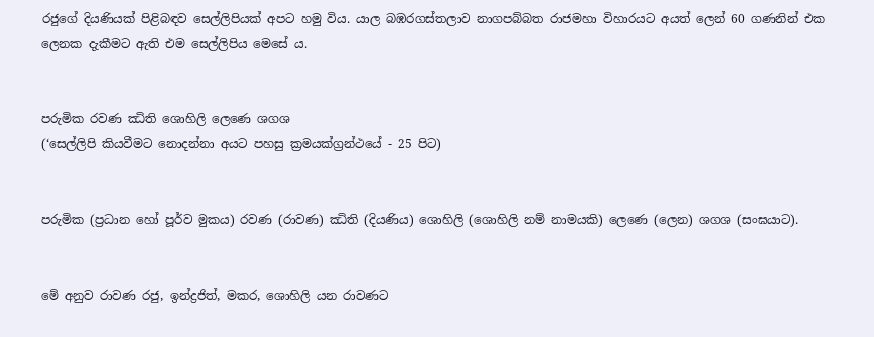රජුගේ දියණියක් පිළිබඳව සෙල්ලිපියක් අපට හමු විය. යාල බඹරගස්තලාව නාගපබ්බත රාජමහා විහාරයට අයත් ලෙන් 60 ගණනින් එක ලෙනක දැකීමට ඇති එම සෙල්ලිපිය මෙසේ ය.


පරුමික රවණ ඣිති ශොහිලි ලෙණෙ ශගශ
(‘සෙල්ලිපි කියවීමට නොදන්නා අයට පහසු ක්‍රමයක්ග්‍රන්ථයේ - 25 පිට)


පරුමික (ප්‍රධාන හෝ පූර්ව මුකය) රවණ (රාවණ) ඣිති (දියණිය) ශොහිලි (ශොහිලි නම් නාමයකි) ලෙණෙ (ලෙන) ශගශ (සංඝයාට).


මේ අනුව රාවණ රජු, ඉන්ද්‍රජිත්, මකර, ශොහිලි යන රාවණට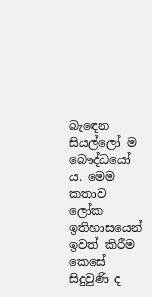බැ‍ඳෙන සියල්ලෝ ම බෞද්ධයෝ ය. මෙම කතාව ලෝක ඉතිහාසයෙන් ඉවත් කිරීම කෙසේ සිදුවුණි ද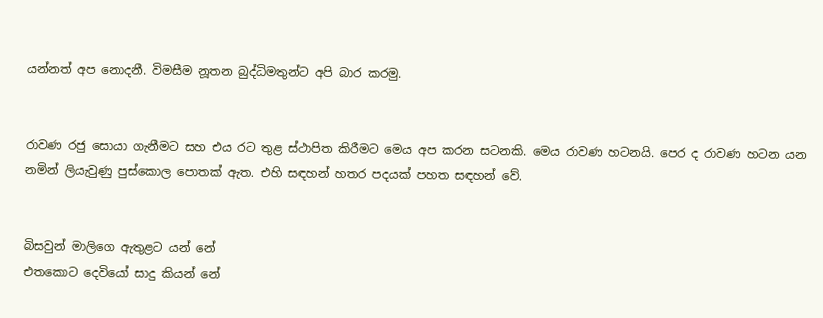යන්නත් අප නොදනී. විමසීම නූතන බුද්ධිමතුන්ට අපි බාර කරමු.


රාවණ රජු සොයා ගැනීමට සහ එය රට තුළ ස්ථාපිත කිරීමට මෙය අප කරන සටනකි. මෙය රාවණ හටනයි. පෙර ද රාවණ හටන යන නමින් ලියැවුණු පුස්කොල පොතක් ඇත. එහි සඳහන් හතර පදයක් පහත සඳහන් වේ.


බිසවුන් මාලිගෙ ඇතුළට යන් නේ
එතකොට දෙවියෝ සාදු කියන් නේ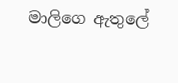මාලිගෙ ඇතුලේ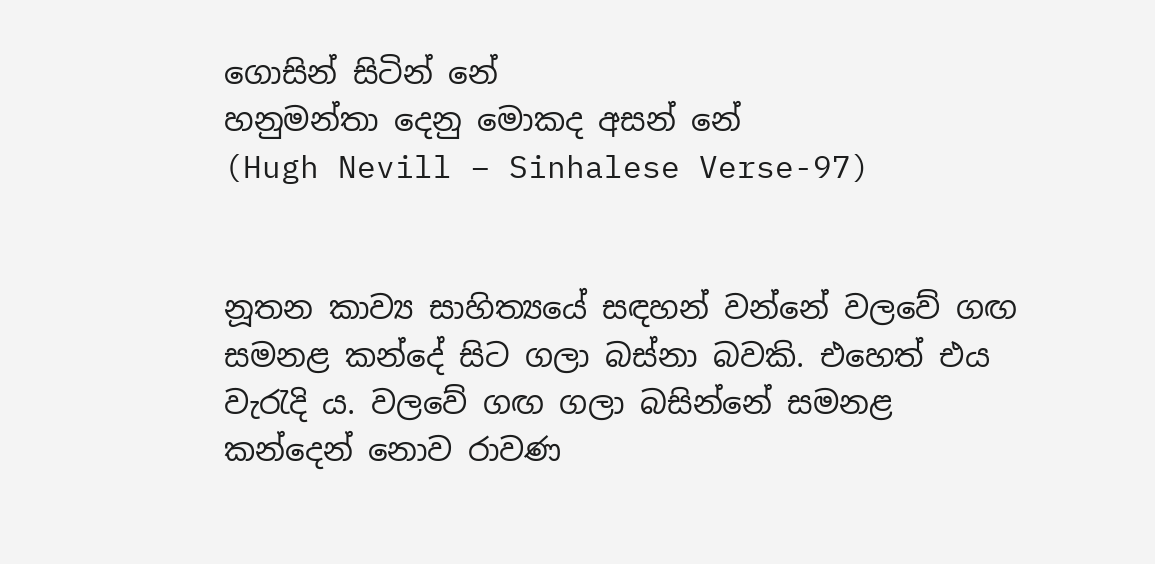ගොසින් සිටින් නේ
හනුමන්තා දෙනු මොකද අසන් නේ
(Hugh Nevill – Sinhalese Verse-97)


නූතන කාව්‍ය සාහිත්‍යයේ සඳහන් වන්නේ වලවේ ගඟ සමනළ කන්දේ සිට ගලා බස්නා බවකි. එහෙත් එය වැරැදි ය. වලවේ ගඟ ගලා බසින්නේ සමනළ කන්දෙන් නොව රාවණ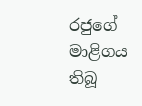රජුගේ මාළිගය තිබූ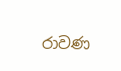රාවණ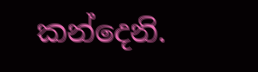කන්දෙනි.